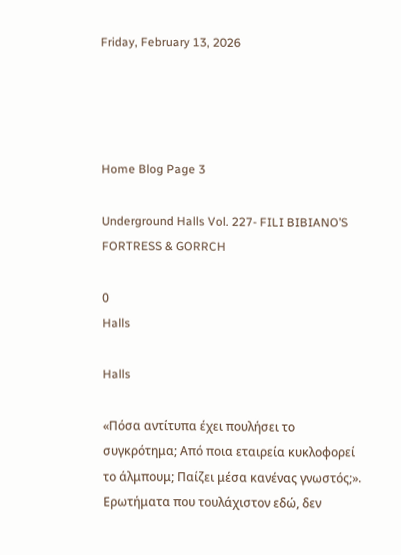Friday, February 13, 2026




Home Blog Page 3

Underground Halls Vol. 227- FILI BIBIANO’S FORTRESS & GORRCH

0
Halls

Halls

«Πόσα αντίτυπα έχει πουλήσει το συγκρότημα; Από ποια εταιρεία κυκλοφορεί το άλμπουμ; Παίζει μέσα κανένας γνωστός;». Ερωτήματα που τουλάχιστον εδώ, δεν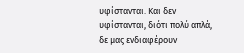υφίστανται. Και δεν υφίστανται, διότι πολύ απλά, δε μας ενδιαφέρουν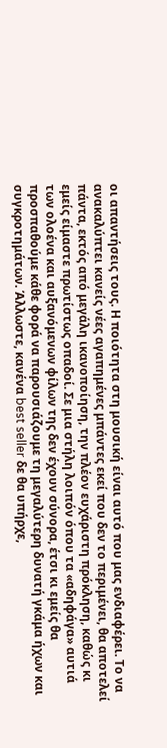οι απαντήσεις τους. Η ποιότητα στη μουσική είναι αυτό που μας ενδιαφέρει. Το να ανακαλύπτει κανείς νέες αγαπημένες μπάντες εκεί που δεν το περιμένει, θα αποτελεί πάντα, εκτός από μεγάλη ικανοποίηση, την πλέον ευχάριστη πρόκληση, καθώς κι εμείς είμαστε πρωτίστως οπαδοί. Σε μια στήλη λοιπόν όπου τα «αδηφάγα» αυτιά των ολοένα και αυξανόμενων φίλων της δεν έχουν σύνορα, έτσι κι εμείς θα προσπαθούμε κάθε φορά να παρουσιάζουμε τη μεγαλύτερη δυνατή γκάμα ήχων και συγκροτημάτων. Άλλωστε, κανένα best seller δε θα υπήρχε,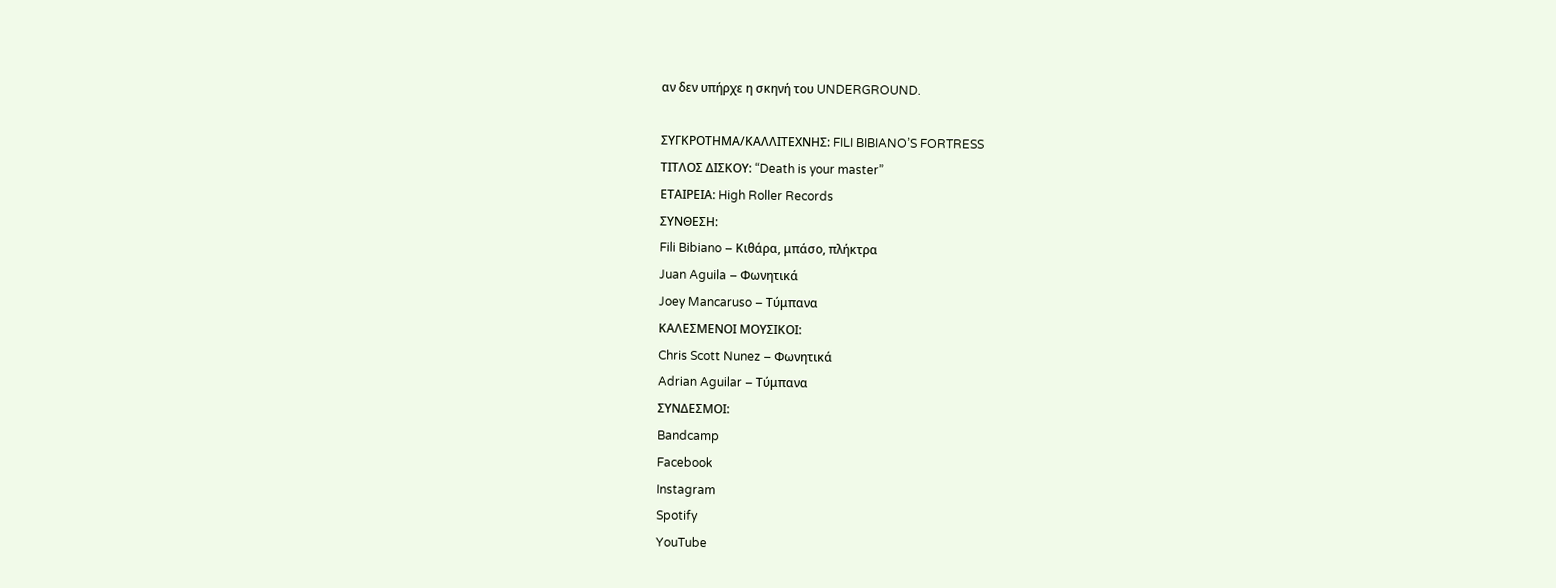αν δεν υπήρχε η σκηνή του UNDERGROUND.

ΣΥΓΚΡΟΤΗΜΑ/ΚΑΛΛΙΤΕΧΝΗΣ: FILI BIBIANO’S FORTRESS
ΤΙΤΛΟΣ ΔΙΣΚΟΥ: “Death is your master”
ΕΤΑΙΡΕΙΑ: High Roller Records
ΣΥΝΘΕΣΗ:
Fili Bibiano – Κιθάρα, μπάσο, πλήκτρα
Juan Aguila – Φωνητικά
Joey Mancaruso – Τύμπανα
ΚΑΛΕΣΜΕΝΟΙ ΜΟΥΣΙΚΟΙ:
Chris Scott Nunez – Φωνητικά
Adrian Aguilar – Τύμπανα
ΣΥΝΔΕΣΜΟΙ:
Bandcamp
Facebook
Instagram
Spotify
YouTube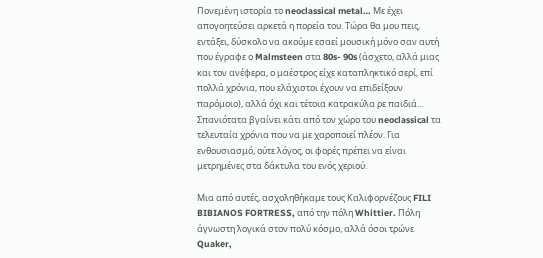Πονεμένη ιστορία το neoclassical metal… Με έχει απογοητεύσει αρκετά η πορεία του. Τώρα θα μου πεις, εντάξει, δύσκολο να ακούμε εσαεί μουσική μόνο σαν αυτή που έγραφε ο Malmsteen στα 80s- 90s (άσχετο, αλλά μιας και τον ανέφερα, ο μαέστρος είχε καταπληκτικό σερί, επί πολλά χρόνια, που ελάχιστοι έχουν να επιδείξουν παρόμοιο), αλλά όχι και τέτοια κατρακύλα ρε παιδιά… Σπανιότατα βγαίνει κάτι από τον χώρο του neoclassical τα τελευταία χρόνια που να με χαροποιεί πλέον. Για ενθουσιασμό, ούτε λόγος, οι φορές πρέπει να είναι μετρημένες στα δάκτυλα του ενός χεριού.

Μια από αυτές, ασχοληθήκαμε τους Καλιφορνέζους FILI BIBIANOS FORTRESS, από την πόλη Whittier. Πόλη άγνωστη λογικά στον πολύ κόσμο, αλλά όσοι τρώνε Quaker,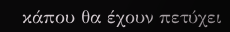κάπου θα έχουν πετύχει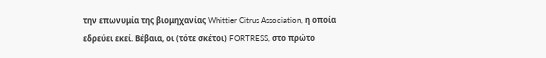την επωνυμία της βιομηχανίας Whittier Citrus Association, η οποία εδρεύει εκεί. Βέβαια, οι (τότε σκέτοι) FORTRESS, στο πρώτο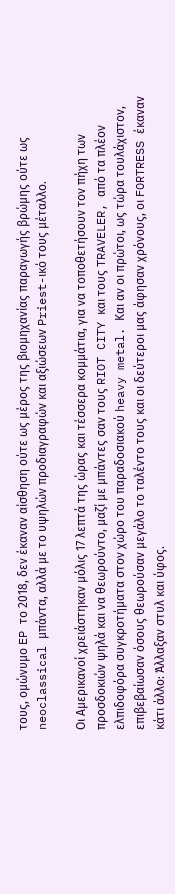τους, ομώνυμο EP το 2018, δεν έκαναν αίσθηση ούτε ως μέρος της βιομηχανίας παραγωγής βρώμης ούτε ως neoclassical μπάντα, αλλά με το υψηλών προδιαγραφών και αξιώσεων Priest-ικό τους μέταλλο.

Οι Αμερικανοί χρειάστηκαν μόλις 17 λεπτά της ώρας και τέσσερα κομμάτια, για να τοποθετήσουν τον πήχη των προσδοκιών ψηλά και να θεωρούντο, μαζί με μπάντες σαν τους RIOT CITY και τους TRAVELER, από τα πλέον ελπιδοφόρα συγκροτήματα στον χώρο του παραδοσιακού heavy metal. Και αν οι πρώτοι, ως τώρα τουλάχιστον, επιβεβαίωσαν όσους θεωρούσαν μεγάλο το ταλέντο τους και οι δεύτεροι μας άφησαν χρόνους, οι FORTRESS έκαναν κάτι άλλο: Άλλαξαν στυλ και ύφος.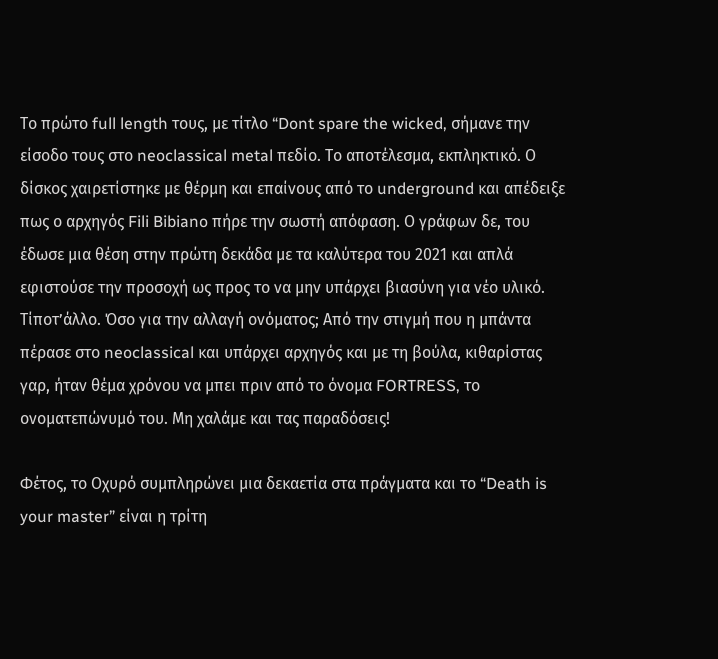Το πρώτο full length τους, με τίτλο “Dont spare the wicked, σήμανε την είσοδο τους στο neoclassical metal πεδίο. Το αποτέλεσμα, εκπληκτικό. Ο δίσκος χαιρετίστηκε με θέρμη και επαίνους από το underground και απέδειξε πως ο αρχηγός Fili Bibiano πήρε την σωστή απόφαση. Ο γράφων δε, του έδωσε μια θέση στην πρώτη δεκάδα με τα καλύτερα του 2021 και απλά εφιστούσε την προσοχή ως προς το να μην υπάρχει βιασύνη για νέο υλικό. Τίποτ’άλλο. Όσο για την αλλαγή ονόματος; Από την στιγμή που η μπάντα πέρασε στο neoclassical και υπάρχει αρχηγός και με τη βούλα, κιθαρίστας γαρ, ήταν θέμα χρόνου να μπει πριν από το όνομα FORTRESS, το ονοματεπώνυμό του. Μη χαλάμε και τας παραδόσεις!

Φέτος, το Οχυρό συμπληρώνει μια δεκαετία στα πράγματα και το “Death is your master” είναι η τρίτη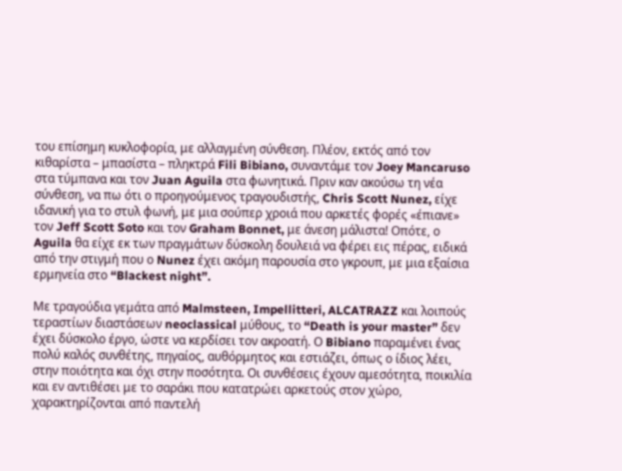του επίσημη κυκλοφορία, με αλλαγμένη σύνθεση. Πλέον, εκτός από τον κιθαρίστα – μπασίστα – πληκτρά Fili Bibiano, συναντάμε τον Joey Mancaruso στα τύμπανα και τον Juan Aguila στα φωνητικά. Πριν καν ακούσω τη νέα σύνθεση, να πω ότι ο προηγούμενος τραγουδιστής, Chris Scott Nunez, είχε ιδανική για το στυλ φωνή, με μια σούπερ χροιά που αρκετές φορές «έπιανε» τον Jeff Scott Soto και τον Graham Bonnet, με άνεση μάλιστα! Οπότε, ο Aguila θα είχε εκ των πραγμάτων δύσκολη δουλειά να φέρει εις πέρας, ειδικά από την στιγμή που ο Nunez έχει ακόμη παρουσία στο γκρουπ, με μια εξαίσια ερμηνεία στο “Blackest night”.

Με τραγούδια γεμάτα από Malmsteen, Impellitteri, ALCATRAZZ και λοιπούς τεραστίων διαστάσεων neoclassical μύθους, το “Death is your master” δεν έχει δύσκολο έργο, ώστε να κερδίσει τον ακροατή. Ο Bibiano παραμένει ένας πολύ καλός συνθέτης, πηγαίος, αυθόρμητος και εστιάζει, όπως ο ίδιος λέει, στην ποιότητα και όχι στην ποσότητα. Οι συνθέσεις έχουν αμεσότητα, ποικιλία και εν αντιθέσει με το σαράκι που κατατρώει αρκετούς στον χώρο, χαρακτηρίζονται από παντελή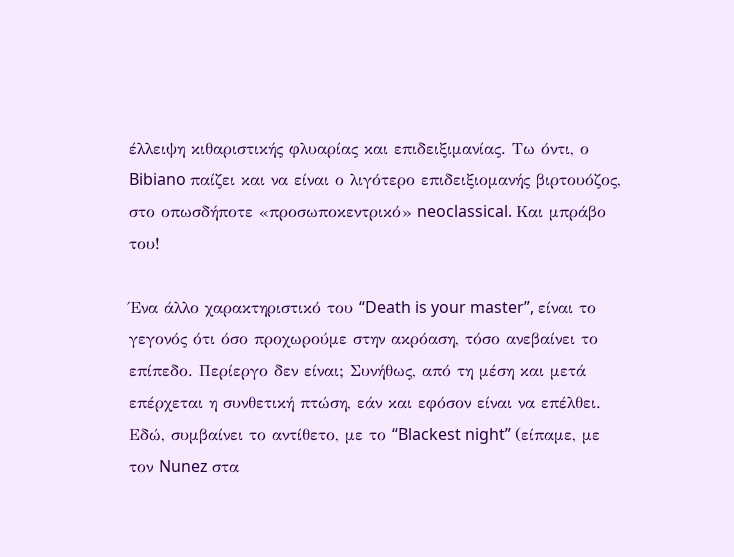έλλειψη κιθαριστικής φλυαρίας και επιδειξιμανίας. Τω όντι, ο Bibiano παίζει και να είναι ο λιγότερο επιδειξιομανής βιρτουόζος, στο οπωσδήποτε «προσωποκεντρικό» neoclassical. Και μπράβο του!

Ένα άλλο χαρακτηριστικό του “Death is your master”, είναι το γεγονός ότι όσο προχωρούμε στην ακρόαση, τόσο ανεβαίνει το επίπεδο. Περίεργο δεν είναι; Συνήθως, από τη μέση και μετά επέρχεται η συνθετική πτώση, εάν και εφόσον είναι να επέλθει. Εδώ, συμβαίνει το αντίθετο, με το “Blackest night” (είπαμε, με τον Nunez στα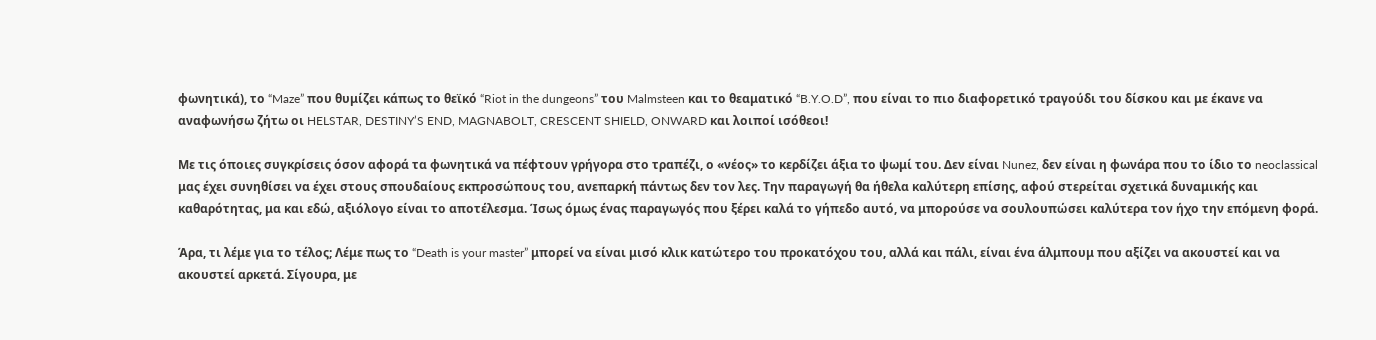φωνητικά), το “Maze” που θυμίζει κάπως το θεϊκό “Riot in the dungeons” του Malmsteen και το θεαματικό “B.Y.O.D”, που είναι το πιο διαφορετικό τραγούδι του δίσκου και με έκανε να αναφωνήσω ζήτω οι HELSTAR, DESTINY’S END, MAGNABOLT, CRESCENT SHIELD, ONWARD και λοιποί ισόθεοι!

Με τις όποιες συγκρίσεις όσον αφορά τα φωνητικά να πέφτουν γρήγορα στο τραπέζι, ο «νέος» το κερδίζει άξια το ψωμί του. Δεν είναι Nunez, δεν είναι η φωνάρα που το ίδιο το neoclassical μας έχει συνηθίσει να έχει στους σπουδαίους εκπροσώπους του, ανεπαρκή πάντως δεν τον λες. Την παραγωγή θα ήθελα καλύτερη επίσης, αφού στερείται σχετικά δυναμικής και καθαρότητας, μα και εδώ, αξιόλογο είναι το αποτέλεσμα. Ίσως όμως ένας παραγωγός που ξέρει καλά το γήπεδο αυτό, να μπορούσε να σουλουπώσει καλύτερα τον ήχο την επόμενη φορά.

Άρα, τι λέμε για το τέλος; Λέμε πως το “Death is your master” μπορεί να είναι μισό κλικ κατώτερο του προκατόχου του, αλλά και πάλι, είναι ένα άλμπουμ που αξίζει να ακουστεί και να ακουστεί αρκετά. Σίγουρα, με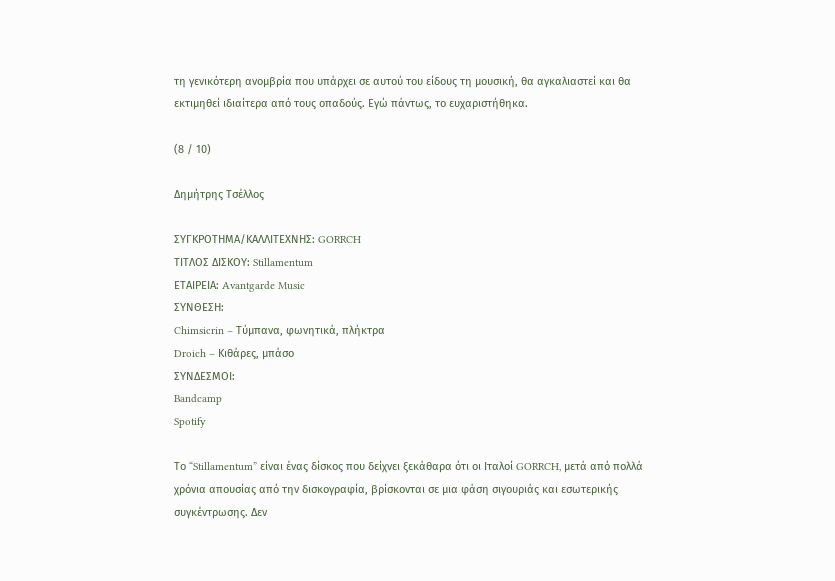τη γενικότερη ανομβρία που υπάρχει σε αυτού του είδους τη μουσική, θα αγκαλιαστεί και θα εκτιμηθεί ιδιαίτερα από τους οπαδούς. Εγώ πάντως, το ευχαριστήθηκα.

(8 / 10)

Δημήτρης Τσέλλος

ΣΥΓΚΡΟΤΗΜΑ/ΚΑΛΛΙΤΕΧΝΗΣ: GORRCH
ΤΙΤΛΟΣ ΔΙΣΚΟΥ: Stillamentum
ΕΤΑΙΡΕΙΑ: Avantgarde Music
ΣΥΝΘΕΣΗ:
Chimsicrin – Τύμπανα, φωνητικά, πλήκτρα
Droich – Κιθάρες, μπάσο
ΣΥΝΔΕΣΜΟΙ:
Bandcamp
Spotify

Το “Stillamentum” είναι ένας δίσκος που δείχνει ξεκάθαρα ότι οι Ιταλοί GORRCH, μετά από πολλά χρόνια απουσίας από την δισκογραφία, βρίσκονται σε μια φάση σιγουριάς και εσωτερικής συγκέντρωσης. Δεν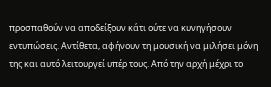προσπαθούν να αποδείξουν κάτι ούτε να κυνηγήσουν εντυπώσεις. Αντίθετα, αφήνουν τη μουσική να μιλήσει μόνη της και αυτό λειτουργεί υπέρ τους. Από την αρχή μέχρι το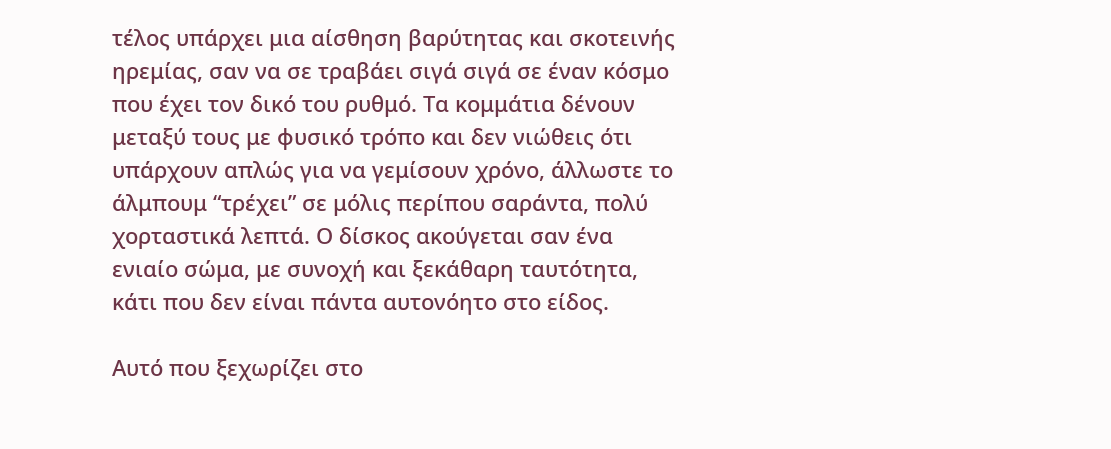τέλος υπάρχει μια αίσθηση βαρύτητας και σκοτεινής ηρεμίας, σαν να σε τραβάει σιγά σιγά σε έναν κόσμο που έχει τον δικό του ρυθμό. Τα κομμάτια δένουν μεταξύ τους με φυσικό τρόπο και δεν νιώθεις ότι υπάρχουν απλώς για να γεμίσουν χρόνο, άλλωστε το άλμπουμ “τρέχει” σε μόλις περίπου σαράντα, πολύ χορταστικά λεπτά. Ο δίσκος ακούγεται σαν ένα ενιαίο σώμα, με συνοχή και ξεκάθαρη ταυτότητα, κάτι που δεν είναι πάντα αυτονόητο στο είδος.

Αυτό που ξεχωρίζει στο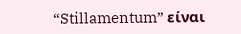“Stillamentum” είναι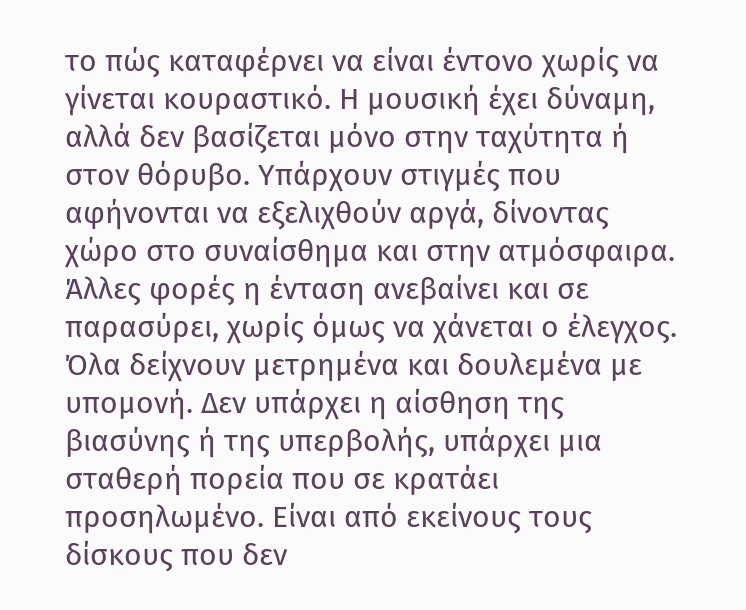το πώς καταφέρνει να είναι έντονο χωρίς να γίνεται κουραστικό. Η μουσική έχει δύναμη, αλλά δεν βασίζεται μόνο στην ταχύτητα ή στον θόρυβο. Υπάρχουν στιγμές που αφήνονται να εξελιχθούν αργά, δίνοντας χώρο στο συναίσθημα και στην ατμόσφαιρα. Άλλες φορές η ένταση ανεβαίνει και σε παρασύρει, χωρίς όμως να χάνεται ο έλεγχος. Όλα δείχνουν μετρημένα και δουλεμένα με υπομονή. Δεν υπάρχει η αίσθηση της βιασύνης ή της υπερβολής, υπάρχει μια σταθερή πορεία που σε κρατάει προσηλωμένο. Είναι από εκείνους τους δίσκους που δεν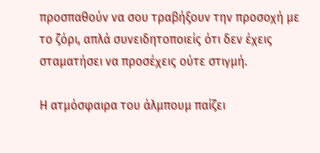προσπαθούν να σου τραβήξουν την προσοχή με το ζόρι, απλά συνειδητοποιείς ότι δεν έχεις σταματήσει να προσέχεις ούτε στιγμή.

Η ατμόσφαιρα του άλμπουμ παίζει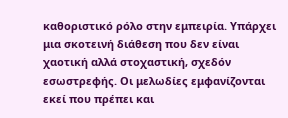καθοριστικό ρόλο στην εμπειρία. Υπάρχει μια σκοτεινή διάθεση που δεν είναι χαοτική αλλά στοχαστική, σχεδόν εσωστρεφής. Οι μελωδίες εμφανίζονται εκεί που πρέπει και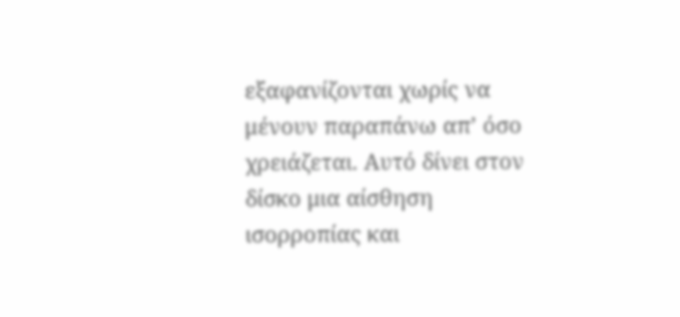εξαφανίζονται χωρίς να μένουν παραπάνω απ’ όσο χρειάζεται. Αυτό δίνει στον δίσκο μια αίσθηση ισορροπίας και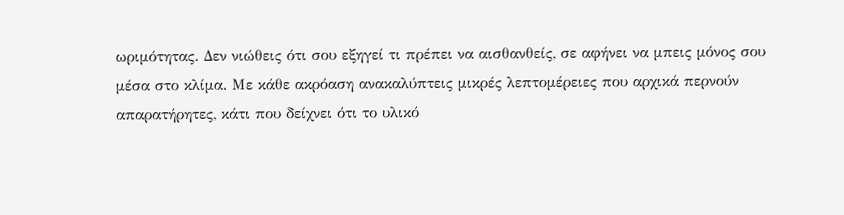ωριμότητας. Δεν νιώθεις ότι σου εξηγεί τι πρέπει να αισθανθείς, σε αφήνει να μπεις μόνος σου μέσα στο κλίμα. Με κάθε ακρόαση ανακαλύπτεις μικρές λεπτομέρειες που αρχικά περνούν απαρατήρητες, κάτι που δείχνει ότι το υλικό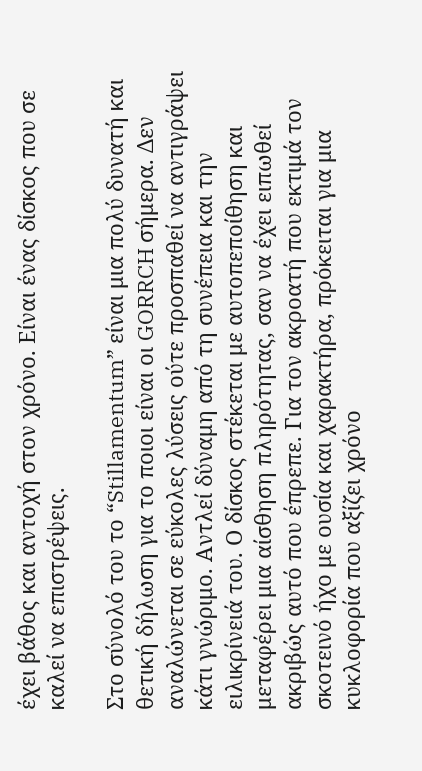έχει βάθος και αντοχή στον χρόνο. Είναι ένας δίσκος που σε καλεί να επιστρέψεις.

Στο σύνολό του το “Stillamentum” είναι μια πολύ δυνατή και θετική δήλωση για το ποιοι είναι οι GORRCH σήμερα. Δεν αναλώνεται σε εύκολες λύσεις ούτε προσπαθεί να αντιγράψει κάτι γνώριμο. Αντλεί δύναμη από τη συνέπεια και την ειλικρίνειά του. Ο δίσκος στέκεται με αυτοπεποίθηση και μεταφέρει μια αίσθηση πληρότητας, σαν να έχει ειπωθεί ακριβώς αυτό που έπρεπε. Για τον ακροατή που εκτιμά τον σκοτεινό ήχο με ουσία και χαρακτήρα, πρόκειται για μια κυκλοφορία που αξίζει χρόνο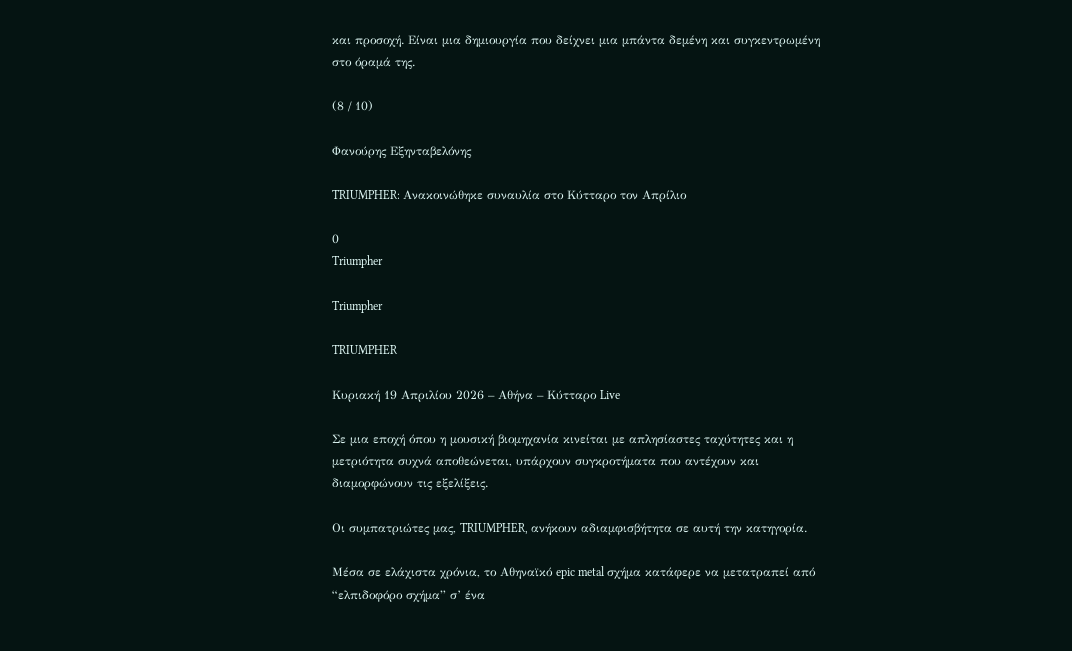και προσοχή. Είναι μια δημιουργία που δείχνει μια μπάντα δεμένη και συγκεντρωμένη στο όραμά της.

(8 / 10)

Φανούρης Εξηνταβελόνης

TRIUMPHER: Ανακοινώθηκε συναυλία στο Κύτταρο τον Απρίλιο

0
Triumpher

Triumpher

TRIUMPHER

Κυριακή 19 Απριλίου 2026 – Αθήνα – Κύτταρο Live

Σε μια εποχή όπου η μουσική βιομηχανία κινείται με απλησίαστες ταχύτητες και η μετριότητα συχνά αποθεώνεται, υπάρχουν συγκροτήματα που αντέχουν και διαμορφώνουν τις εξελίξεις.

Οι συμπατριώτες μας, TRIUMPHER, ανήκουν αδιαμφισβήτητα σε αυτή την κατηγορία.

Μέσα σε ελάχιστα χρόνια, το Αθηναϊκό epic metal σχήμα κατάφερε να μετατραπεί από “ελπιδοφόρο σχήμα” σ’ ένα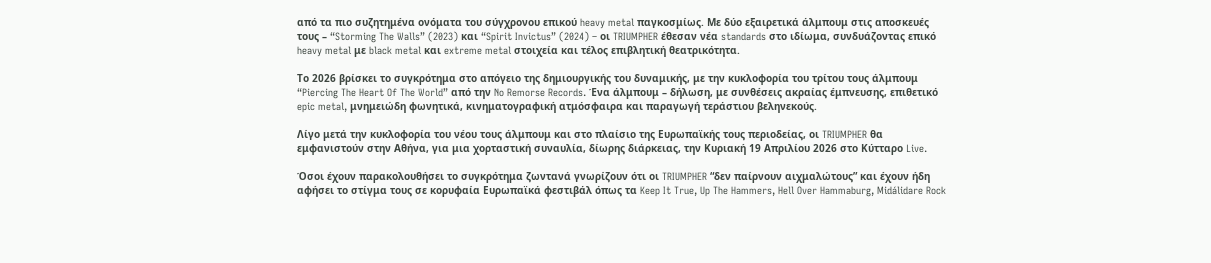από τα πιο συζητημένα ονόματα του σύγχρονου επικού heavy metal παγκοσμίως. Με δύο εξαιρετικά άλμπουμ στις αποσκευές τους – “Storming The Walls” (2023) και “Spirit Invictus” (2024) – οι TRIUMPHER έθεσαν νέα standards στο ιδίωμα, συνδυάζοντας επικό heavy metal με black metal και extreme metal στοιχεία και τέλος επιβλητική θεατρικότητα.

Το 2026 βρίσκει το συγκρότημα στο απόγειο της δημιουργικής του δυναμικής, με την κυκλοφορία του τρίτου τους άλμπουμ “Piercing The Heart Of The World” από την No Remorse Records. Ένα άλμπουμ – δήλωση, με συνθέσεις ακραίας έμπνευσης, επιθετικό epic metal, μνημειώδη φωνητικά, κινηματογραφική ατμόσφαιρα και παραγωγή τεράστιου βεληνεκούς.

Λίγο μετά την κυκλοφορία του νέου τους άλμπουμ και στο πλαίσιο της Ευρωπαϊκής τους περιοδείας, οι TRIUMPHER θα εμφανιστούν στην Αθήνα, για μια χορταστική συναυλία, δίωρης διάρκειας, την Κυριακή 19 Απριλίου 2026 στο Κύτταρο Live.

Όσοι έχουν παρακολουθήσει το συγκρότημα ζωντανά γνωρίζουν ότι οι TRIUMPHER “δεν παίρνουν αιχμαλώτους” και έχουν ήδη αφήσει το στίγμα τους σε κορυφαία Ευρωπαϊκά φεστιβάλ όπως τα Keep It True, Up The Hammers, Hell Over Hammaburg, Midálidare Rock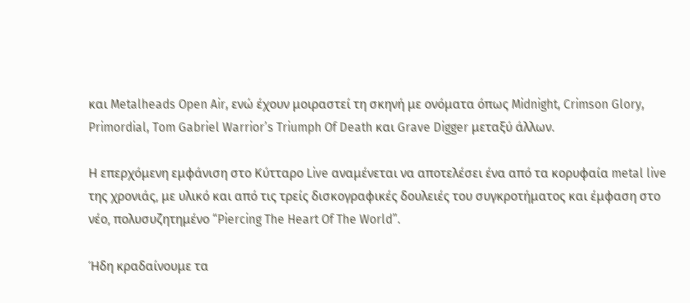και Metalheads Open Air, ενώ έχουν μοιραστεί τη σκηνή με ονόματα όπως Midnight, Crimson Glory, Primordial, Tom Gabriel Warrior’s Triumph Of Death και Grave Digger μεταξύ άλλων.

Η επερχόμενη εμφάνιση στο Κύτταρο Live αναμένεται να αποτελέσει ένα από τα κορυφαία metal live της χρονιάς, με υλικό και από τις τρείς δισκογραφικές δουλειές του συγκροτήματος και έμφαση στο νέο, πολυσυζητημένο “Piercing The Heart Of The World”.

Ήδη κραδαίνουμε τα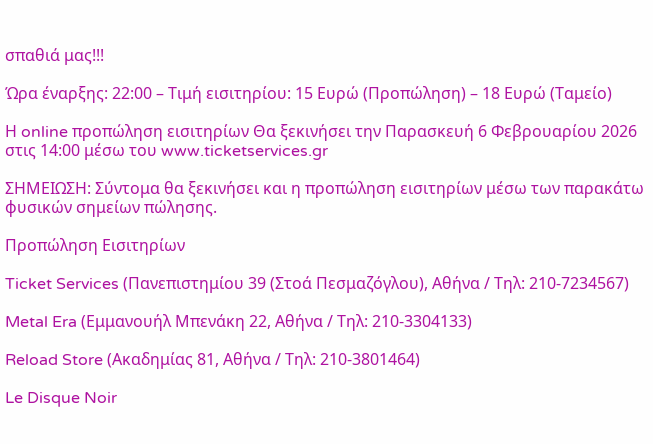σπαθιά μας!!!

Ώρα έναρξης: 22:00 – Τιμή εισιτηρίου: 15 Ευρώ (Προπώληση) – 18 Ευρώ (Ταμείο)

Η online προπώληση εισιτηρίων Θα ξεκινήσει την Παρασκευή 6 Φεβρουαρίου 2026 στις 14:00 μέσω του www.ticketservices.gr

ΣΗΜΕΙΩΣΗ: Σύντομα θα ξεκινήσει και η προπώληση εισιτηρίων μέσω των παρακάτω φυσικών σημείων πώλησης.

Προπώληση Εισιτηρίων

Ticket Services (Πανεπιστημίου 39 (Στοά Πεσμαζόγλου), Αθήνα / Τηλ: 210-7234567)

Metal Era (Εμμανουήλ Μπενάκη 22, Αθήνα / Τηλ: 210-3304133)

Reload Store (Ακαδημίας 81, Αθήνα / Τηλ: 210-3801464)

Le Disque Noir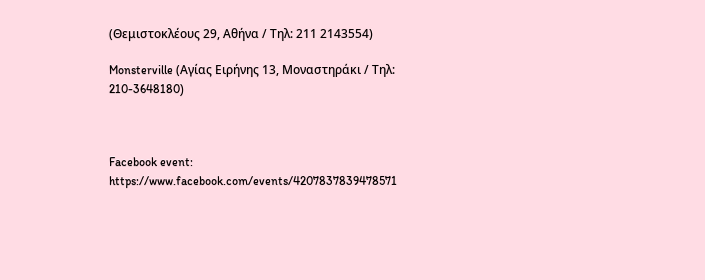(Θεμιστοκλέους 29, Αθήνα / Τηλ: 211 2143554)

Monsterville (Αγίας Ειρήνης 13, Μοναστηράκι / Τηλ: 210-3648180)



Facebook event: https://www.facebook.com/events/4207837839478571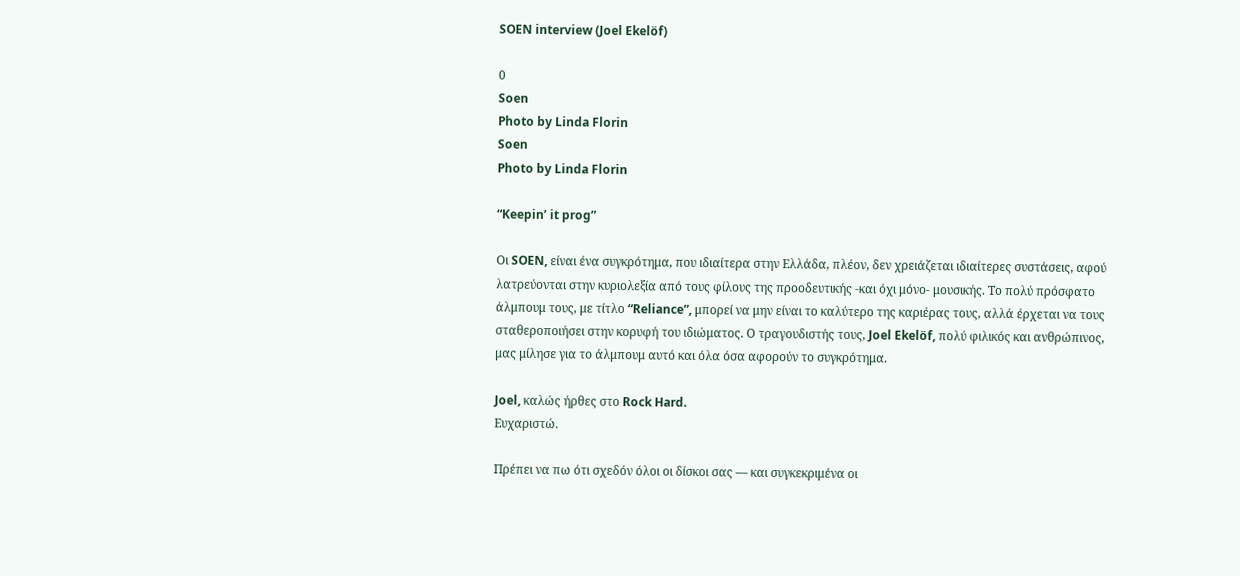SOEN interview (Joel Ekelöf)

0
Soen
Photo by Linda Florin
Soen
Photo by Linda Florin

“Keepin’ it prog”

Οι SOEN, είναι ένα συγκρότημα, που ιδιαίτερα στην Ελλάδα, πλέον, δεν χρειάζεται ιδιαίτερες συστάσεις, αφού λατρεύονται στην κυριολεξία από τους φίλους της προοδευτικής -και όχι μόνο- μουσικής. Το πολύ πρόσφατο άλμπουμ τους, με τίτλο “Reliance”, μπορεί να μην είναι το καλύτερο της καριέρας τους, αλλά έρχεται να τους σταθεροποιήσει στην κορυφή του ιδιώματος. Ο τραγουδιστής τους, Joel Ekelöf, πολύ φιλικός και ανθρώπινος, μας μίλησε για το άλμπουμ αυτό και όλα όσα αφορούν το συγκρότημα.

Joel, καλώς ήρθες στο Rock Hard.
Ευχαριστώ.

Πρέπει να πω ότι σχεδόν όλοι οι δίσκοι σας — και συγκεκριμένα οι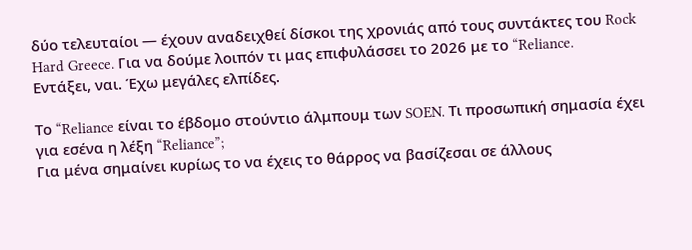δύο τελευταίοι — έχουν αναδειχθεί δίσκοι της χρονιάς από τους συντάκτες του Rock Hard Greece. Για να δούμε λοιπόν τι μας επιφυλάσσει το 2026 με το “Reliance.
Εντάξει, ναι. Έχω μεγάλες ελπίδες.

Το “Reliance είναι το έβδομο στούντιο άλμπουμ των SOEN. Τι προσωπική σημασία έχει για εσένα η λέξη “Reliance”;
Για μένα σημαίνει κυρίως το να έχεις το θάρρος να βασίζεσαι σε άλλους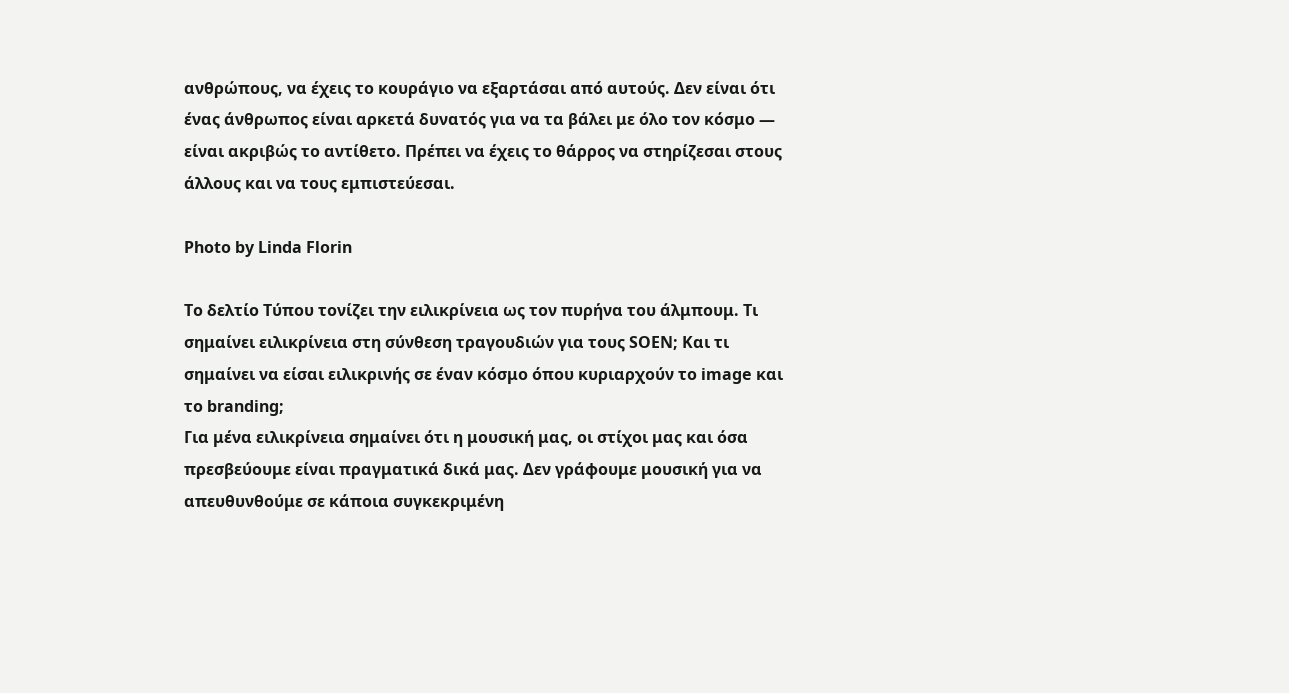ανθρώπους, να έχεις το κουράγιο να εξαρτάσαι από αυτούς. Δεν είναι ότι ένας άνθρωπος είναι αρκετά δυνατός για να τα βάλει με όλο τον κόσμο — είναι ακριβώς το αντίθετο. Πρέπει να έχεις το θάρρος να στηρίζεσαι στους άλλους και να τους εμπιστεύεσαι.

Photo by Linda Florin

Το δελτίο Τύπου τονίζει την ειλικρίνεια ως τον πυρήνα του άλμπουμ. Τι σημαίνει ειλικρίνεια στη σύνθεση τραγουδιών για τους SOEN; Και τι σημαίνει να είσαι ειλικρινής σε έναν κόσμο όπου κυριαρχούν το image και το branding;
Για μένα ειλικρίνεια σημαίνει ότι η μουσική μας, οι στίχοι μας και όσα πρεσβεύουμε είναι πραγματικά δικά μας. Δεν γράφουμε μουσική για να απευθυνθούμε σε κάποια συγκεκριμένη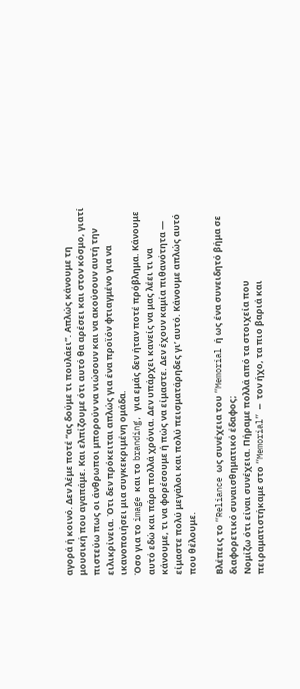αγορά ή κοινό. Δεν λέμε ποτέ “ας δούμε τι πουλάει”. Απλώς κάνουμε τη μουσική που αγαπάμε. Και ελπίζουμε ότι αυτό θα αρέσει και στον κόσμο, γιατί πιστεύω πως οι άνθρωποι μπορούν να νιώσουν και να ακούσουν αυτή την ειλικρίνεια. Ότι δεν πρόκειται απλώς για ένα προϊόν φτιαγμένο για να ικανοποιήσει μια συγκεκριμένη ομάδα.
Όσο για το image και το branding, για εμάς δεν ήταν ποτέ πρόβλημα. Κάνουμε αυτό εδώ και πάρα πολλά χρόνια. Δεν υπάρχει κανείς να μας λέει τι να κάνουμε, τι να φορέσουμε ή πώς να είμαστε. Δεν έχουν καμία πιθανότητα — είμαστε πολύ μεγάλοι και πολύ πεισματάρηδες γι’ αυτό. Κάνουμε απλώς αυτό που θέλουμε.

Βλέπεις το “Reliance ως συνέχεια του “Memorial ή ως ένα συνειδητό βήμα σε διαφορετικό συναισθηματικό έδαφος;
Νομίζω ότι είναι συνέχεια. Πήραμε πολλά από τα στοιχεία που πειραματιστήκαμε στο “Memorial” — τον ήχο, τα πιο βαριά και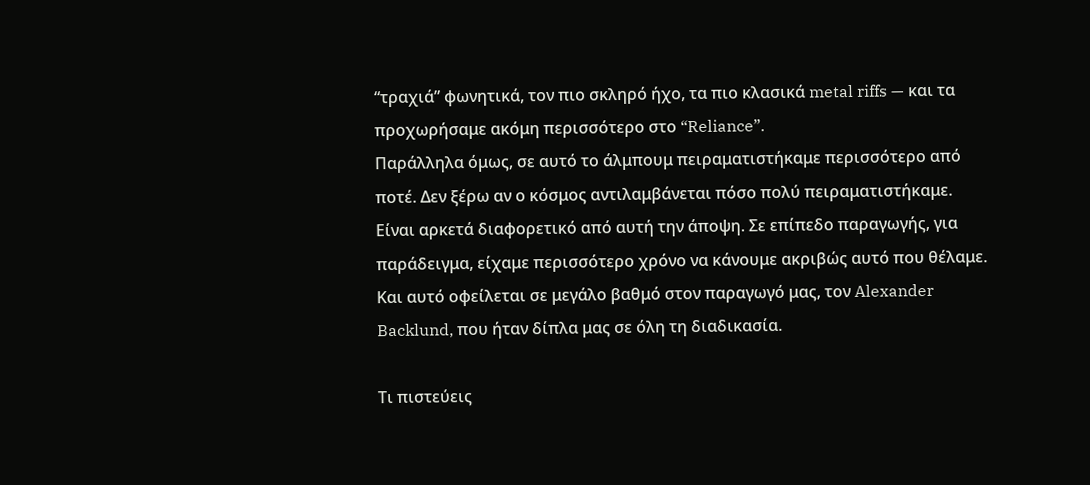“τραχιά” φωνητικά, τον πιο σκληρό ήχο, τα πιο κλασικά metal riffs — και τα προχωρήσαμε ακόμη περισσότερο στο “Reliance”.
Παράλληλα όμως, σε αυτό το άλμπουμ πειραματιστήκαμε περισσότερο από ποτέ. Δεν ξέρω αν ο κόσμος αντιλαμβάνεται πόσο πολύ πειραματιστήκαμε. Είναι αρκετά διαφορετικό από αυτή την άποψη. Σε επίπεδο παραγωγής, για παράδειγμα, είχαμε περισσότερο χρόνο να κάνουμε ακριβώς αυτό που θέλαμε. Και αυτό οφείλεται σε μεγάλο βαθμό στον παραγωγό μας, τον Alexander Backlund, που ήταν δίπλα μας σε όλη τη διαδικασία.

Τι πιστεύεις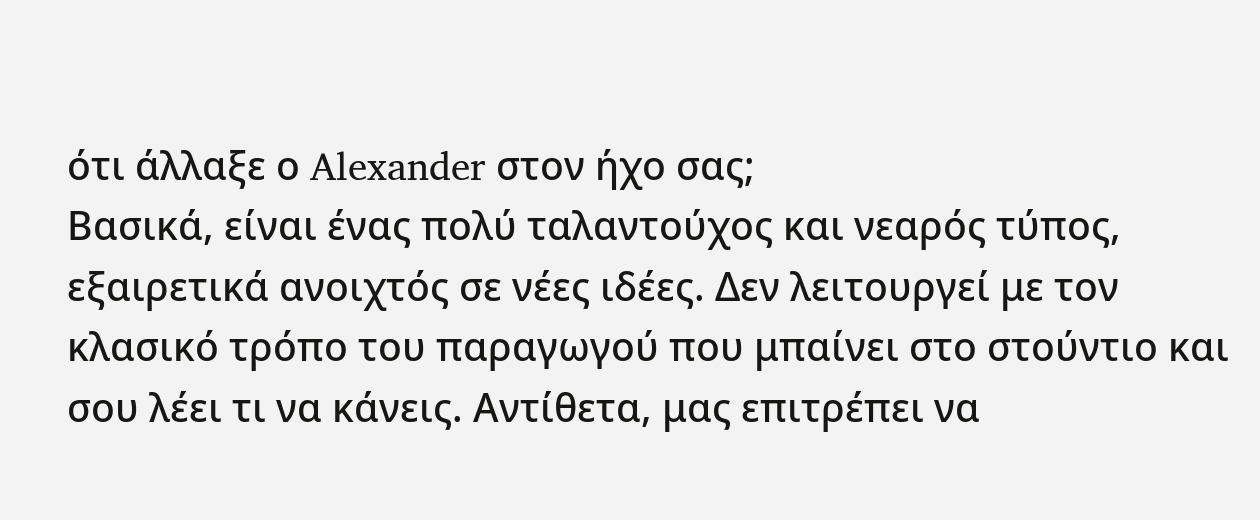ότι άλλαξε ο Alexander στον ήχο σας;
Βασικά, είναι ένας πολύ ταλαντούχος και νεαρός τύπος, εξαιρετικά ανοιχτός σε νέες ιδέες. Δεν λειτουργεί με τον κλασικό τρόπο του παραγωγού που μπαίνει στο στούντιο και σου λέει τι να κάνεις. Αντίθετα, μας επιτρέπει να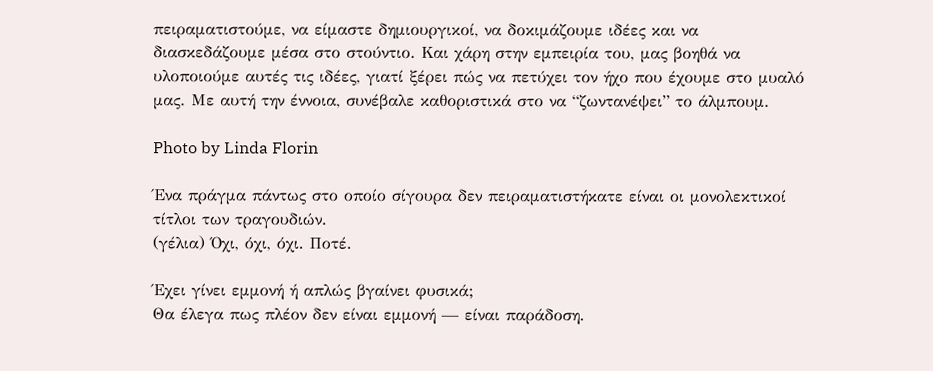πειραματιστούμε, να είμαστε δημιουργικοί, να δοκιμάζουμε ιδέες και να διασκεδάζουμε μέσα στο στούντιο. Και χάρη στην εμπειρία του, μας βοηθά να υλοποιούμε αυτές τις ιδέες, γιατί ξέρει πώς να πετύχει τον ήχο που έχουμε στο μυαλό μας. Με αυτή την έννοια, συνέβαλε καθοριστικά στο να “ζωντανέψει” το άλμπουμ.

Photo by Linda Florin

Ένα πράγμα πάντως στο οποίο σίγουρα δεν πειραματιστήκατε είναι οι μονολεκτικοί τίτλοι των τραγουδιών.
(γέλια) Όχι, όχι, όχι. Ποτέ.

Έχει γίνει εμμονή ή απλώς βγαίνει φυσικά;
Θα έλεγα πως πλέον δεν είναι εμμονή — είναι παράδοση.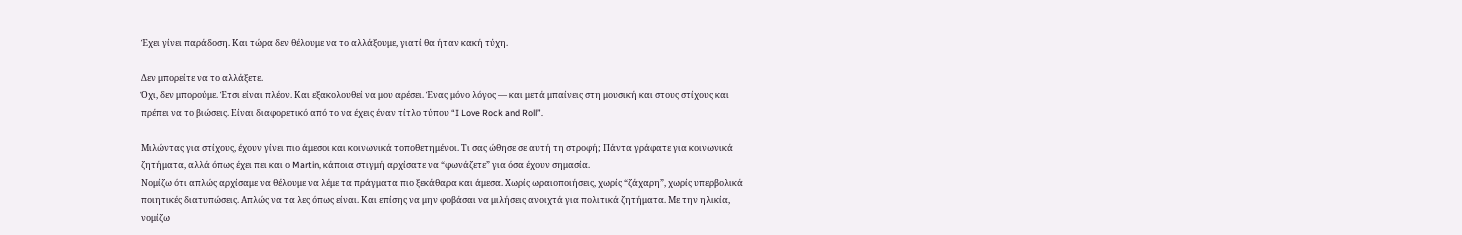Έχει γίνει παράδοση. Και τώρα δεν θέλουμε να το αλλάξουμε, γιατί θα ήταν κακή τύχη.

Δεν μπορείτε να το αλλάξετε.
Όχι, δεν μπορούμε. Έτσι είναι πλέον. Και εξακολουθεί να μου αρέσει. Ένας μόνο λόγος — και μετά μπαίνεις στη μουσική και στους στίχους και πρέπει να το βιώσεις. Είναι διαφορετικό από το να έχεις έναν τίτλο τύπου “I Love Rock and Roll”.

Μιλώντας για στίχους, έχουν γίνει πιο άμεσοι και κοινωνικά τοποθετημένοι. Τι σας ώθησε σε αυτή τη στροφή; Πάντα γράφατε για κοινωνικά ζητήματα, αλλά όπως έχει πει και ο Martin, κάποια στιγμή αρχίσατε να “φωνάζετε” για όσα έχουν σημασία.
Νομίζω ότι απλώς αρχίσαμε να θέλουμε να λέμε τα πράγματα πιο ξεκάθαρα και άμεσα. Χωρίς ωραιοποιήσεις, χωρίς “ζάχαρη”, χωρίς υπερβολικά ποιητικές διατυπώσεις. Απλώς να τα λες όπως είναι. Και επίσης να μην φοβάσαι να μιλήσεις ανοιχτά για πολιτικά ζητήματα. Με την ηλικία, νομίζω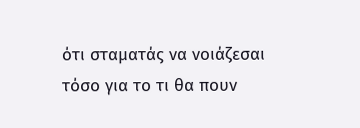ότι σταματάς να νοιάζεσαι τόσο για το τι θα πουν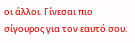οι άλλοι. Γίνεσαι πιο σίγουρος για τον εαυτό σου.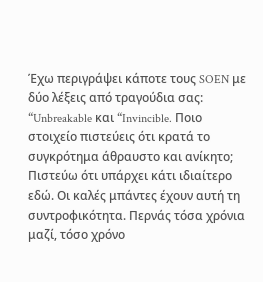Έχω περιγράψει κάποτε τους SOEN με δύο λέξεις από τραγούδια σας: “Unbreakable και “Invincible. Ποιο στοιχείο πιστεύεις ότι κρατά το συγκρότημα άθραυστο και ανίκητο; Πιστεύω ότι υπάρχει κάτι ιδιαίτερο εδώ. Οι καλές μπάντες έχουν αυτή τη συντροφικότητα. Περνάς τόσα χρόνια μαζί, τόσο χρόνο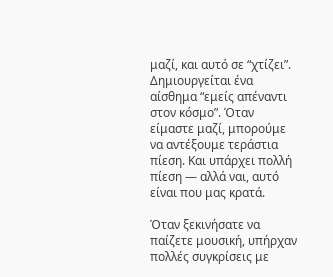μαζί, και αυτό σε “χτίζει”. Δημιουργείται ένα αίσθημα “εμείς απέναντι στον κόσμο”. Όταν είμαστε μαζί, μπορούμε να αντέξουμε τεράστια πίεση. Και υπάρχει πολλή πίεση — αλλά ναι, αυτό είναι που μας κρατά.

Όταν ξεκινήσατε να παίζετε μουσική, υπήρχαν πολλές συγκρίσεις με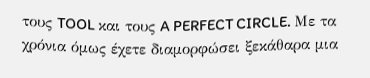τους TOOL και τους A PERFECT CIRCLE. Με τα χρόνια όμως έχετε διαμορφώσει ξεκάθαρα μια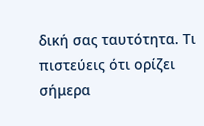δική σας ταυτότητα. Τι πιστεύεις ότι ορίζει σήμερα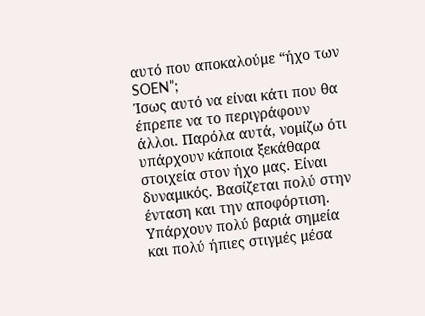αυτό που αποκαλούμε “ήχο των SOEN”;
Ίσως αυτό να είναι κάτι που θα έπρεπε να το περιγράφουν άλλοι. Παρόλα αυτά, νομίζω ότι υπάρχουν κάποια ξεκάθαρα στοιχεία στον ήχο μας. Είναι δυναμικός. Βασίζεται πολύ στην ένταση και την αποφόρτιση. Υπάρχουν πολύ βαριά σημεία και πολύ ήπιες στιγμές μέσα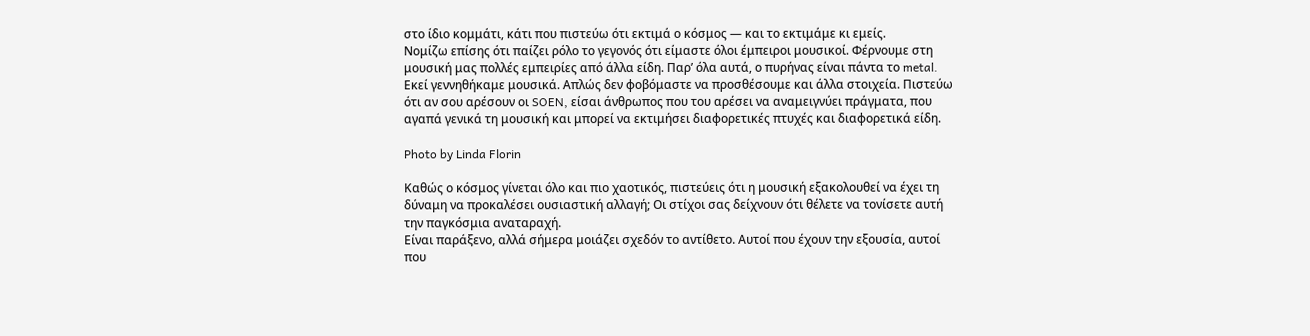στο ίδιο κομμάτι, κάτι που πιστεύω ότι εκτιμά ο κόσμος — και το εκτιμάμε κι εμείς.
Νομίζω επίσης ότι παίζει ρόλο το γεγονός ότι είμαστε όλοι έμπειροι μουσικοί. Φέρνουμε στη μουσική μας πολλές εμπειρίες από άλλα είδη. Παρ’ όλα αυτά, ο πυρήνας είναι πάντα το metal. Εκεί γεννηθήκαμε μουσικά. Απλώς δεν φοβόμαστε να προσθέσουμε και άλλα στοιχεία. Πιστεύω ότι αν σου αρέσουν οι SOEN, είσαι άνθρωπος που του αρέσει να αναμειγνύει πράγματα, που αγαπά γενικά τη μουσική και μπορεί να εκτιμήσει διαφορετικές πτυχές και διαφορετικά είδη.

Photo by Linda Florin

Καθώς ο κόσμος γίνεται όλο και πιο χαοτικός, πιστεύεις ότι η μουσική εξακολουθεί να έχει τη δύναμη να προκαλέσει ουσιαστική αλλαγή; Οι στίχοι σας δείχνουν ότι θέλετε να τονίσετε αυτή την παγκόσμια αναταραχή.
Είναι παράξενο, αλλά σήμερα μοιάζει σχεδόν το αντίθετο. Αυτοί που έχουν την εξουσία, αυτοί που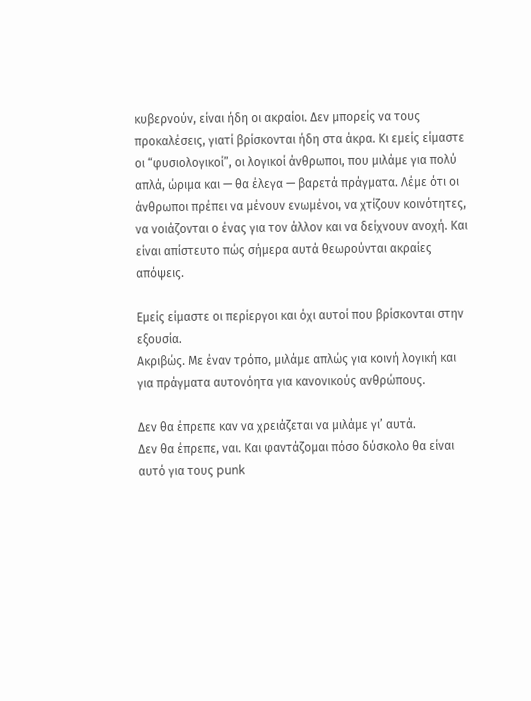κυβερνούν, είναι ήδη οι ακραίοι. Δεν μπορείς να τους προκαλέσεις, γιατί βρίσκονται ήδη στα άκρα. Κι εμείς είμαστε οι “φυσιολογικοί”, οι λογικοί άνθρωποι, που μιλάμε για πολύ απλά, ώριμα και — θα έλεγα — βαρετά πράγματα. Λέμε ότι οι άνθρωποι πρέπει να μένουν ενωμένοι, να χτίζουν κοινότητες, να νοιάζονται ο ένας για τον άλλον και να δείχνουν ανοχή. Και είναι απίστευτο πώς σήμερα αυτά θεωρούνται ακραίες απόψεις.

Εμείς είμαστε οι περίεργοι και όχι αυτοί που βρίσκονται στην εξουσία.
Ακριβώς. Με έναν τρόπο, μιλάμε απλώς για κοινή λογική και για πράγματα αυτονόητα για κανονικούς ανθρώπους.

Δεν θα έπρεπε καν να χρειάζεται να μιλάμε γι’ αυτά.
Δεν θα έπρεπε, ναι. Και φαντάζομαι πόσο δύσκολο θα είναι αυτό για τους punk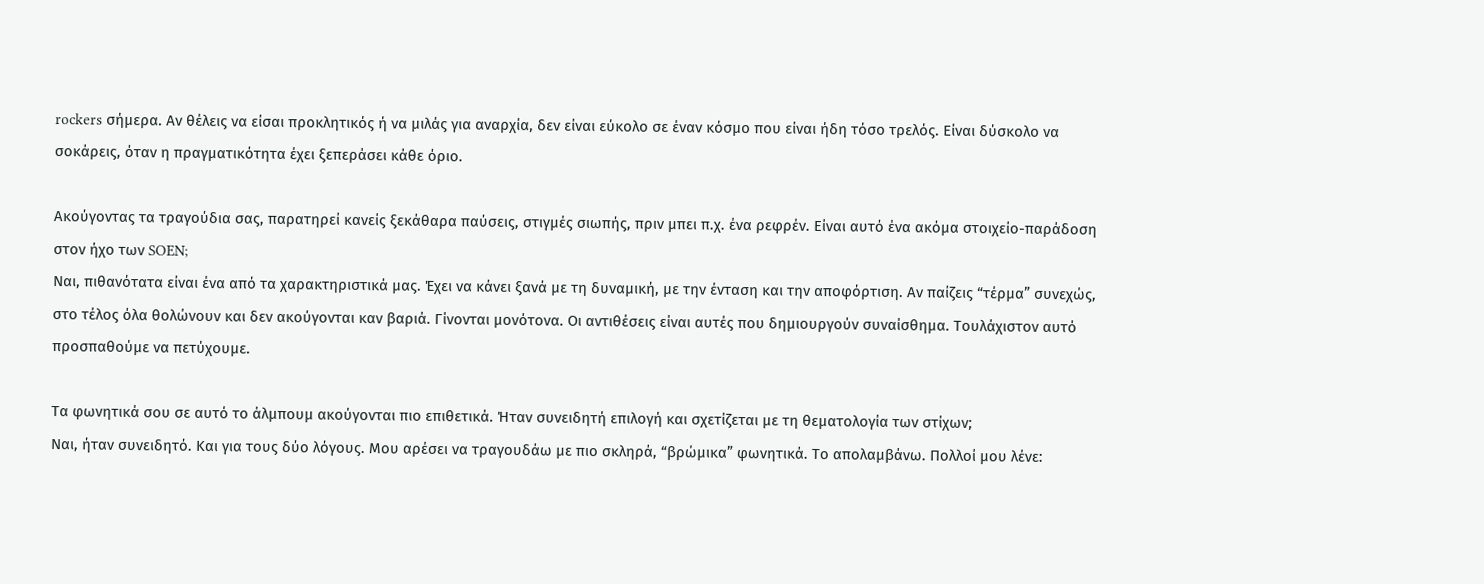rockers σήμερα. Αν θέλεις να είσαι προκλητικός ή να μιλάς για αναρχία, δεν είναι εύκολο σε έναν κόσμο που είναι ήδη τόσο τρελός. Είναι δύσκολο να σοκάρεις, όταν η πραγματικότητα έχει ξεπεράσει κάθε όριο.

Ακούγοντας τα τραγούδια σας, παρατηρεί κανείς ξεκάθαρα παύσεις, στιγμές σιωπής, πριν μπει π.χ. ένα ρεφρέν. Είναι αυτό ένα ακόμα στοιχείο-παράδοση στον ήχο των SOEN;
Ναι, πιθανότατα είναι ένα από τα χαρακτηριστικά μας. Έχει να κάνει ξανά με τη δυναμική, με την ένταση και την αποφόρτιση. Αν παίζεις “τέρμα” συνεχώς, στο τέλος όλα θολώνουν και δεν ακούγονται καν βαριά. Γίνονται μονότονα. Οι αντιθέσεις είναι αυτές που δημιουργούν συναίσθημα. Τουλάχιστον αυτό προσπαθούμε να πετύχουμε.

Τα φωνητικά σου σε αυτό το άλμπουμ ακούγονται πιο επιθετικά. Ήταν συνειδητή επιλογή και σχετίζεται με τη θεματολογία των στίχων;
Ναι, ήταν συνειδητό. Και για τους δύο λόγους. Μου αρέσει να τραγουδάω με πιο σκληρά, “βρώμικα” φωνητικά. Το απολαμβάνω. Πολλοί μου λένε: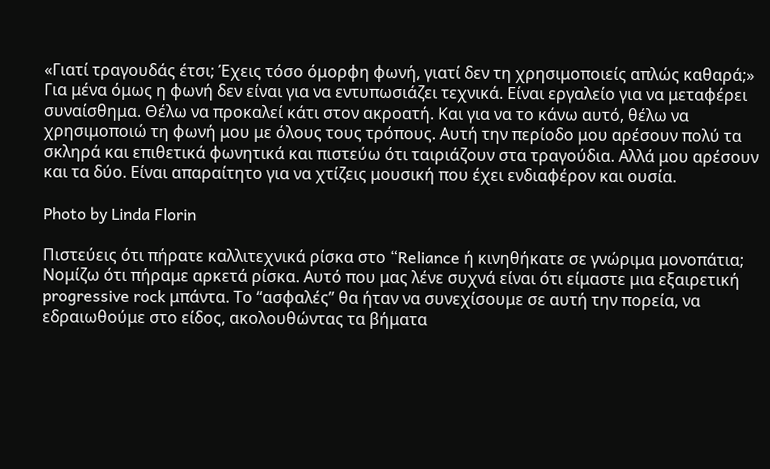«Γιατί τραγουδάς έτσι; Έχεις τόσο όμορφη φωνή, γιατί δεν τη χρησιμοποιείς απλώς καθαρά;» Για μένα όμως η φωνή δεν είναι για να εντυπωσιάζει τεχνικά. Είναι εργαλείο για να μεταφέρει συναίσθημα. Θέλω να προκαλεί κάτι στον ακροατή. Και για να το κάνω αυτό, θέλω να χρησιμοποιώ τη φωνή μου με όλους τους τρόπους. Αυτή την περίοδο μου αρέσουν πολύ τα σκληρά και επιθετικά φωνητικά και πιστεύω ότι ταιριάζουν στα τραγούδια. Αλλά μου αρέσουν και τα δύο. Είναι απαραίτητο για να χτίζεις μουσική που έχει ενδιαφέρον και ουσία.

Photo by Linda Florin

Πιστεύεις ότι πήρατε καλλιτεχνικά ρίσκα στο “Reliance ή κινηθήκατε σε γνώριμα μονοπάτια;
Νομίζω ότι πήραμε αρκετά ρίσκα. Αυτό που μας λένε συχνά είναι ότι είμαστε μια εξαιρετική progressive rock μπάντα. Το “ασφαλές” θα ήταν να συνεχίσουμε σε αυτή την πορεία, να εδραιωθούμε στο είδος, ακολουθώντας τα βήματα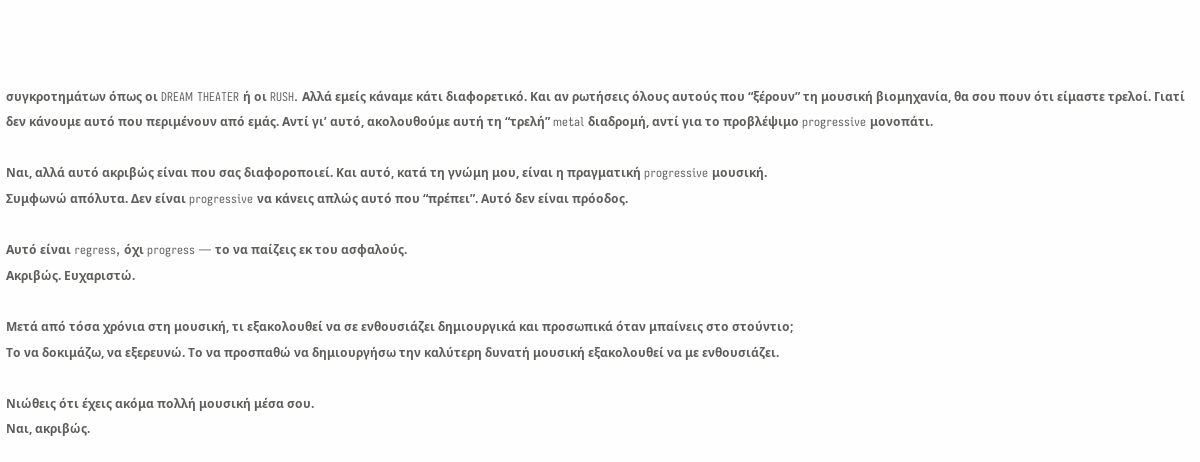συγκροτημάτων όπως οι DREAM THEATER ή οι RUSH. Αλλά εμείς κάναμε κάτι διαφορετικό. Και αν ρωτήσεις όλους αυτούς που “ξέρουν” τη μουσική βιομηχανία, θα σου πουν ότι είμαστε τρελοί. Γιατί δεν κάνουμε αυτό που περιμένουν από εμάς. Αντί γι’ αυτό, ακολουθούμε αυτή τη “τρελή” metal διαδρομή, αντί για το προβλέψιμο progressive μονοπάτι.

Ναι, αλλά αυτό ακριβώς είναι που σας διαφοροποιεί. Και αυτό, κατά τη γνώμη μου, είναι η πραγματική progressive μουσική.
Συμφωνώ απόλυτα. Δεν είναι progressive να κάνεις απλώς αυτό που “πρέπει”. Αυτό δεν είναι πρόοδος.

Αυτό είναι regress, όχι progress — το να παίζεις εκ του ασφαλούς.
Ακριβώς. Ευχαριστώ.

Μετά από τόσα χρόνια στη μουσική, τι εξακολουθεί να σε ενθουσιάζει δημιουργικά και προσωπικά όταν μπαίνεις στο στούντιο;
Το να δοκιμάζω, να εξερευνώ. Το να προσπαθώ να δημιουργήσω την καλύτερη δυνατή μουσική εξακολουθεί να με ενθουσιάζει.

Νιώθεις ότι έχεις ακόμα πολλή μουσική μέσα σου.
Ναι, ακριβώς.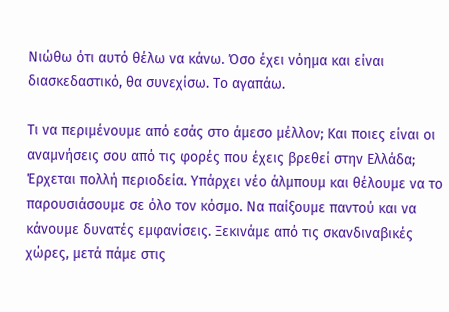Νιώθω ότι αυτό θέλω να κάνω. Όσο έχει νόημα και είναι διασκεδαστικό, θα συνεχίσω. Το αγαπάω.

Τι να περιμένουμε από εσάς στο άμεσο μέλλον; Και ποιες είναι οι αναμνήσεις σου από τις φορές που έχεις βρεθεί στην Ελλάδα;
Έρχεται πολλή περιοδεία. Υπάρχει νέο άλμπουμ και θέλουμε να το παρουσιάσουμε σε όλο τον κόσμο. Να παίξουμε παντού και να κάνουμε δυνατές εμφανίσεις. Ξεκινάμε από τις σκανδιναβικές χώρες, μετά πάμε στις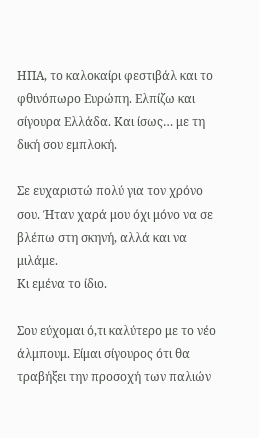ΗΠΑ, το καλοκαίρι φεστιβάλ και το φθινόπωρο Ευρώπη. Ελπίζω και σίγουρα Ελλάδα. Και ίσως… με τη δική σου εμπλοκή.

Σε ευχαριστώ πολύ για τον χρόνο σου. Ήταν χαρά μου όχι μόνο να σε βλέπω στη σκηνή, αλλά και να μιλάμε.
Κι εμένα το ίδιο.

Σου εύχομαι ό,τι καλύτερο με το νέο άλμπουμ. Είμαι σίγουρος ότι θα τραβήξει την προσοχή των παλιών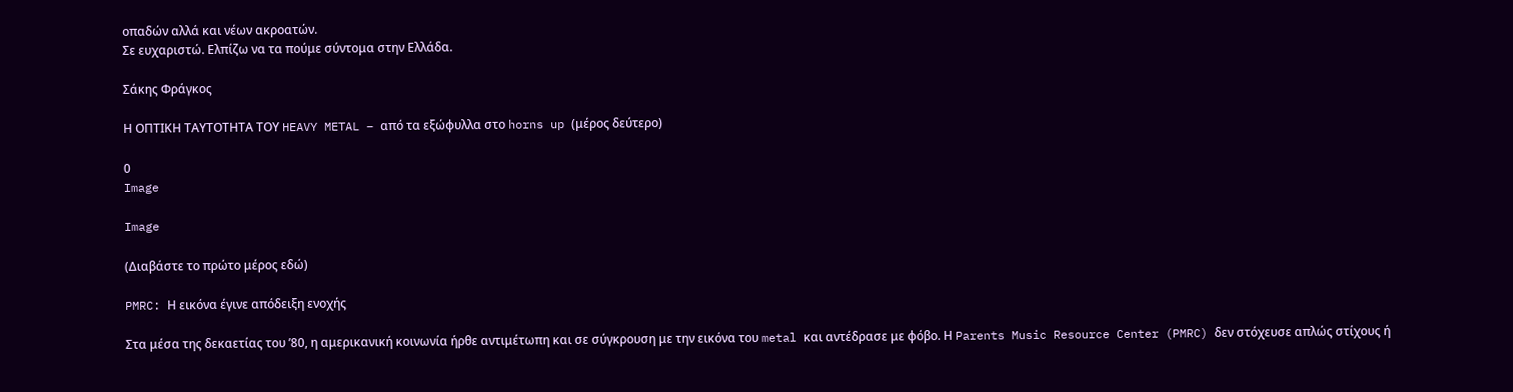οπαδών αλλά και νέων ακροατών.
Σε ευχαριστώ. Ελπίζω να τα πούμε σύντομα στην Ελλάδα.

Σάκης Φράγκος

Η ΟΠΤΙΚΗ ΤΑΥΤΟΤΗΤΑ ΤΟΥ HEAVY METAL – από τα εξώφυλλα στο horns up (μέρος δεύτερο)

0
Image

Image

(Διαβάστε το πρώτο μέρος εδώ)

PMRC: Η εικόνα έγινε απόδειξη ενοχής

Στα μέσα της δεκαετίας του ’80, η αμερικανική κοινωνία ήρθε αντιμέτωπη και σε σύγκρουση με την εικόνα του metal και αντέδρασε με φόβο. Η Parents Music Resource Center (PMRC) δεν στόχευσε απλώς στίχους ή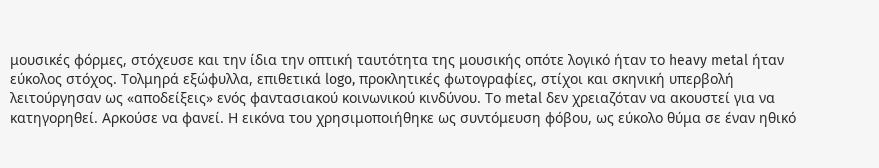μουσικές φόρμες, στόχευσε και την ίδια την οπτική ταυτότητα της μουσικής οπότε λογικό ήταν το heavy metal ήταν εύκολος στόχος. Τολμηρά εξώφυλλα, επιθετικά logo, προκλητικές φωτογραφίες, στίχοι και σκηνική υπερβολή λειτούργησαν ως «αποδείξεις» ενός φαντασιακού κοινωνικού κινδύνου. Το metal δεν χρειαζόταν να ακουστεί για να κατηγορηθεί. Αρκούσε να φανεί. Η εικόνα του χρησιμοποιήθηκε ως συντόμευση φόβου, ως εύκολο θύμα σε έναν ηθικό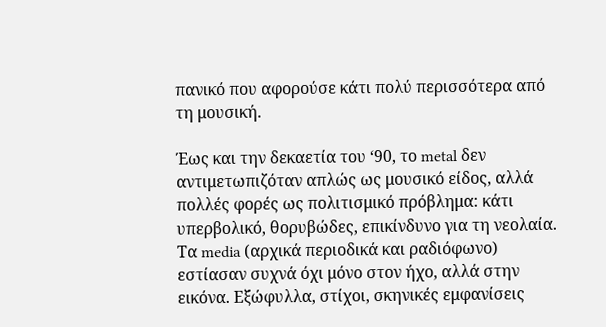πανικό που αφορούσε κάτι πολύ περισσότερα από τη μουσική.

Έως και την δεκαετία του ‘90, το metal δεν αντιμετωπιζόταν απλώς ως μουσικό είδος, αλλά πολλές φορές ως πολιτισμικό πρόβλημα: κάτι υπερβολικό, θορυβώδες, επικίνδυνο για τη νεολαία. Τα media (αρχικά περιοδικά και ραδιόφωνο)  εστίασαν συχνά όχι μόνο στον ήχο, αλλά στην εικόνα. Εξώφυλλα, στίχοι, σκηνικές εμφανίσεις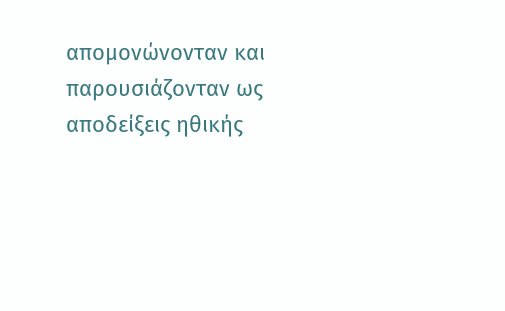απομονώνονταν και παρουσιάζονταν ως αποδείξεις ηθικής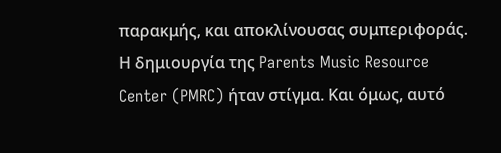παρακμής, και αποκλίνουσας συμπεριφοράς. Η δημιουργία της Parents Music Resource Center (PMRC) ήταν στίγμα. Και όμως, αυτό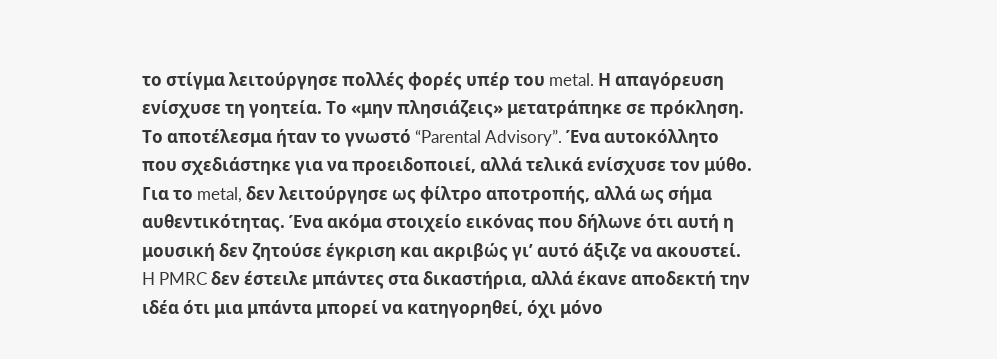το στίγμα λειτούργησε πολλές φορές υπέρ του metal. Η απαγόρευση ενίσχυσε τη γοητεία. Το «μην πλησιάζεις» μετατράπηκε σε πρόκληση. Το αποτέλεσμα ήταν το γνωστό “Parental Advisory”. Ένα αυτοκόλλητο που σχεδιάστηκε για να προειδοποιεί, αλλά τελικά ενίσχυσε τον μύθο. Για το metal, δεν λειτούργησε ως φίλτρο αποτροπής, αλλά ως σήμα αυθεντικότητας. Ένα ακόμα στοιχείο εικόνας που δήλωνε ότι αυτή η μουσική δεν ζητούσε έγκριση και ακριβώς γι’ αυτό άξιζε να ακουστεί. H PMRC δεν έστειλε μπάντες στα δικαστήρια, αλλά έκανε αποδεκτή την ιδέα ότι μια μπάντα μπορεί να κατηγορηθεί, όχι μόνο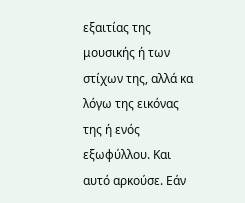εξαιτίας της μουσικής ή των στίχων της, αλλά κα λόγω της εικόνας της ή ενός εξωφύλλου. Και αυτό αρκούσε. Εάν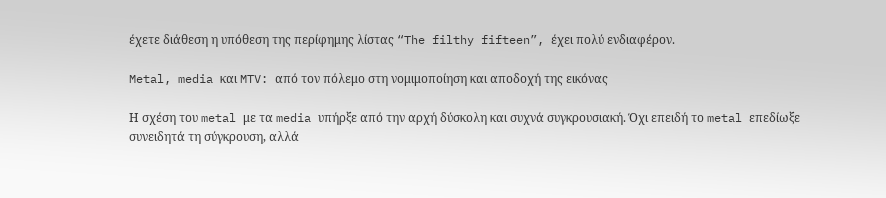έχετε διάθεση η υπόθεση της περίφημης λίστας “The filthy fifteen”, έχει πολύ ενδιαφέρον.

Metal, media και MTV: από τον πόλεμο στη νομιμοποίηση και αποδοχή της εικόνας

Η σχέση του metal με τα media υπήρξε από την αρχή δύσκολη και συχνά συγκρουσιακή. Όχι επειδή το metal επεδίωξε συνειδητά τη σύγκρουση, αλλά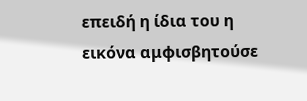επειδή η ίδια του η εικόνα αμφισβητούσε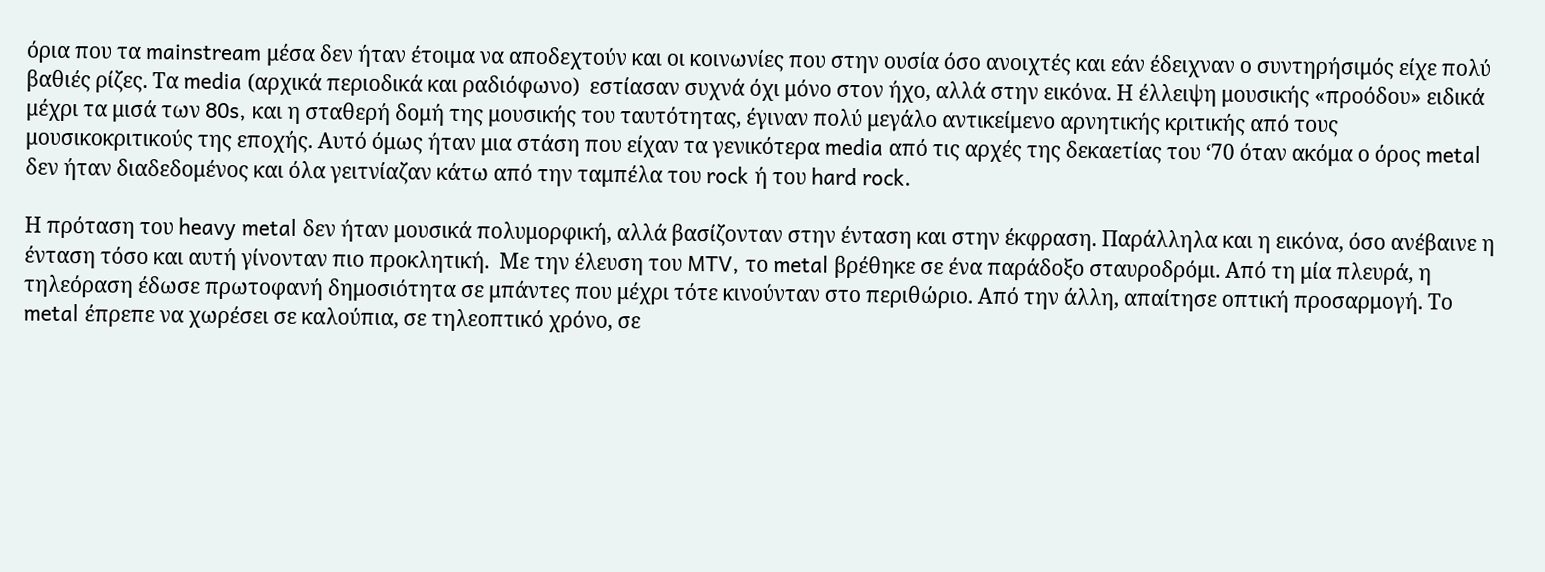όρια που τα mainstream μέσα δεν ήταν έτοιμα να αποδεχτούν και οι κοινωνίες που στην ουσία όσο ανοιχτές και εάν έδειχναν ο συντηρήσιμός είχε πολύ βαθιές ρίζες. Τα media (αρχικά περιοδικά και ραδιόφωνο)  εστίασαν συχνά όχι μόνο στον ήχο, αλλά στην εικόνα. Η έλλειψη μουσικής «προόδου» ειδικά μέχρι τα μισά των 80s, και η σταθερή δομή της μουσικής του ταυτότητας, έγιναν πολύ μεγάλο αντικείμενο αρνητικής κριτικής από τους μουσικοκριτικούς της εποχής. Αυτό όμως ήταν μια στάση που είχαν τα γενικότερα media από τις αρχές της δεκαετίας του ‘70 όταν ακόμα ο όρος metal δεν ήταν διαδεδομένος και όλα γειτνίαζαν κάτω από την ταμπέλα του rock ή του hard rock.

Η πρόταση του heavy metal δεν ήταν μουσικά πολυμορφική, αλλά βασίζονταν στην ένταση και στην έκφραση. Παράλληλα και η εικόνα, όσο ανέβαινε η ένταση τόσο και αυτή γίνονταν πιο προκλητική.  Με την έλευση του MTV, το metal βρέθηκε σε ένα παράδοξο σταυροδρόμι. Από τη μία πλευρά, η τηλεόραση έδωσε πρωτοφανή δημοσιότητα σε μπάντες που μέχρι τότε κινούνταν στο περιθώριο. Από την άλλη, απαίτησε οπτική προσαρμογή. Το metal έπρεπε να χωρέσει σε καλούπια, σε τηλεοπτικό χρόνο, σε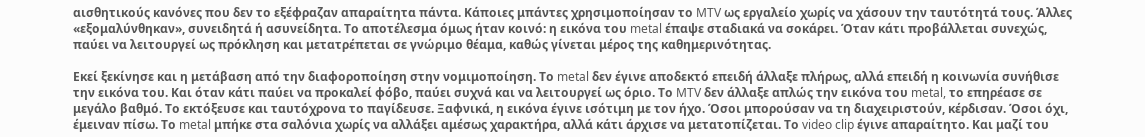αισθητικούς κανόνες που δεν το εξέφραζαν απαραίτητα πάντα. Κάποιες μπάντες χρησιμοποίησαν το MTV ως εργαλείο χωρίς να χάσουν την ταυτότητά τους. Άλλες «εξομαλύνθηκαν», συνειδητά ή ασυνείδητα. Το αποτέλεσμα όμως ήταν κοινό: η εικόνα του metal έπαψε σταδιακά να σοκάρει. Όταν κάτι προβάλλεται συνεχώς, παύει να λειτουργεί ως πρόκληση και μετατρέπεται σε γνώριμο θέαμα, καθώς γίνεται μέρος της καθημερινότητας.

Εκεί ξεκίνησε και η μετάβαση από την διαφοροποίηση στην νομιμοποίηση. Το metal δεν έγινε αποδεκτό επειδή άλλαξε πλήρως, αλλά επειδή η κοινωνία συνήθισε την εικόνα του. Και όταν κάτι παύει να προκαλεί φόβο, παύει συχνά και να λειτουργεί ως όριο. Το MTV δεν άλλαξε απλώς την εικόνα του metal, το επηρέασε σε μεγάλο βαθμό. Το εκτόξευσε και ταυτόχρονα το παγίδευσε. Ξαφνικά, η εικόνα έγινε ισότιμη με τον ήχο. Όσοι μπορούσαν να τη διαχειριστούν, κέρδισαν. Όσοι όχι, έμειναν πίσω. Το metal μπήκε στα σαλόνια χωρίς να αλλάξει αμέσως χαρακτήρα, αλλά κάτι άρχισε να μετατοπίζεται. Το video clip έγινε απαραίτητο. Και μαζί του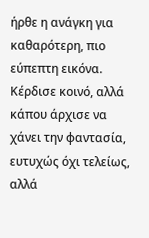ήρθε η ανάγκη για καθαρότερη, πιο εύπεπτη εικόνα. Κέρδισε κοινό, αλλά κάπου άρχισε να χάνει την φαντασία, ευτυχώς όχι τελείως, αλλά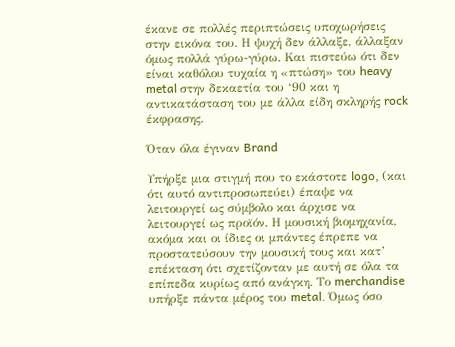έκανε σε πολλές περιπτώσεις υποχωρήσεις στην εικόνα του. Η ψυχή δεν άλλαξε, άλλαξαν όμως πολλά γύρω-γύρω. Και πιστεύω ότι δεν είναι καθόλου τυχαία η «πτώση» του heavy metal στην δεκαετία του ‘90 και η αντικατάσταση του με άλλα είδη σκληρής rock έκφρασης.

Όταν όλα έγιναν Brand

Υπήρξε μια στιγμή που το εκάστοτε logo, (και ότι αυτό αντιπροσωπεύει) έπαψε να λειτουργεί ως σύμβολο και άρχισε να λειτουργεί ως προϊόν. Η μουσική βιομηχανία, ακόμα και οι ίδιες οι μπάντες έπρεπε να προστατεύσουν την μουσική τους και κατ’ επέκταση ότι σχετίζονταν με αυτή σε όλα τα επίπεδα κυρίως από ανάγκη. Το merchandise υπήρξε πάντα μέρος του metal. Όμως όσο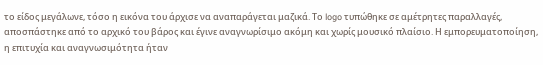το είδος μεγάλωνε, τόσο η εικόνα του άρχισε να αναπαράγεται μαζικά. Το logo τυπώθηκε σε αμέτρητες παραλλαγές, αποσπάστηκε από το αρχικό του βάρος και έγινε αναγνωρίσιμο ακόμη και χωρίς μουσικό πλαίσιο. Η εμπορευματοποίηση, η επιτυχία και αναγνωσιμότητα ήταν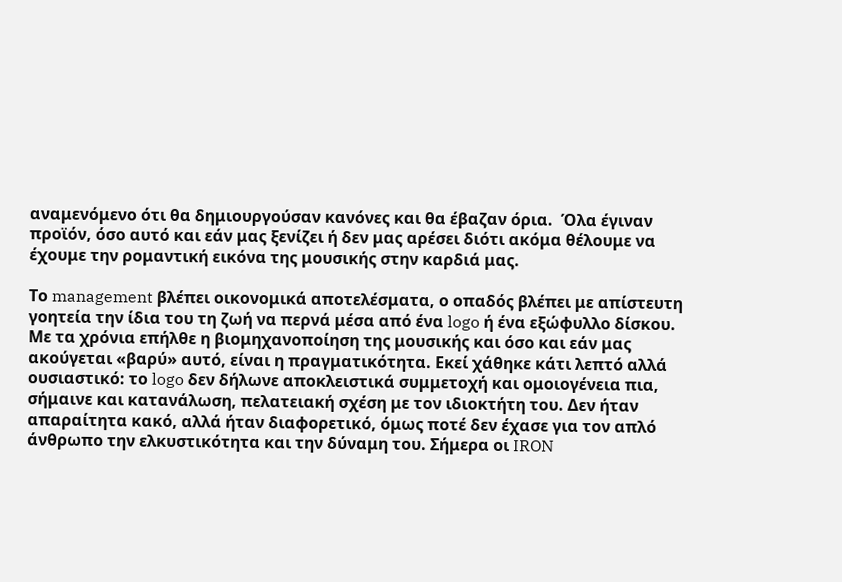αναμενόμενο ότι θα δημιουργούσαν κανόνες και θα έβαζαν όρια.  Όλα έγιναν προϊόν, όσο αυτό και εάν μας ξενίζει ή δεν μας αρέσει διότι ακόμα θέλουμε να έχουμε την ρομαντική εικόνα της μουσικής στην καρδιά μας.

Το management βλέπει οικονομικά αποτελέσματα, ο οπαδός βλέπει με απίστευτη γοητεία την ίδια του τη ζωή να περνά μέσα από ένα logo ή ένα εξώφυλλο δίσκου. Με τα χρόνια επήλθε η βιομηχανοποίηση της μουσικής και όσο και εάν μας ακούγεται «βαρύ» αυτό, είναι η πραγματικότητα. Εκεί χάθηκε κάτι λεπτό αλλά ουσιαστικό: το logo δεν δήλωνε αποκλειστικά συμμετοχή και ομοιογένεια πια, σήμαινε και κατανάλωση, πελατειακή σχέση με τον ιδιοκτήτη του. Δεν ήταν απαραίτητα κακό, αλλά ήταν διαφορετικό, όμως ποτέ δεν έχασε για τον απλό άνθρωπο την ελκυστικότητα και την δύναμη του. Σήμερα οι IRON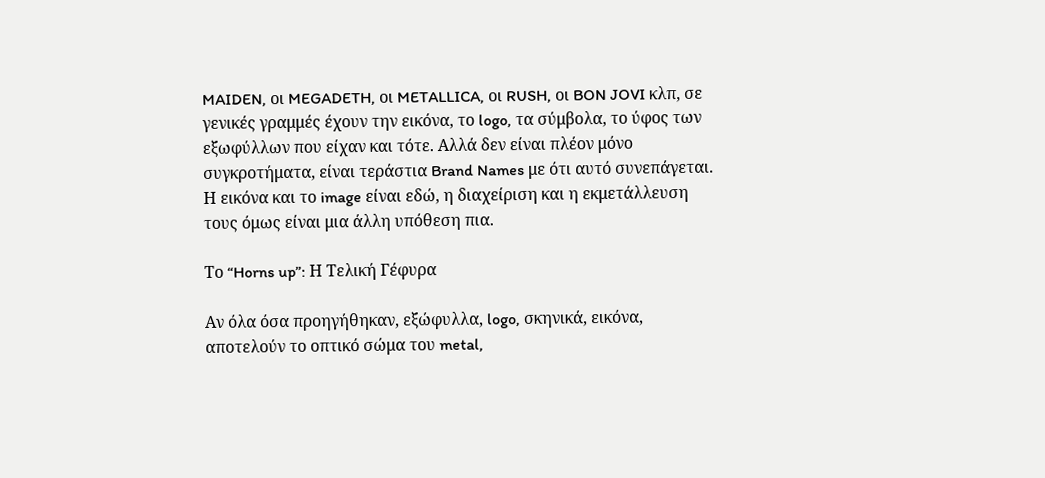MAIDEN, οι MEGADETH, οι METALLICA, οι RUSH, οι BON JOVI κλπ, σε γενικές γραμμές έχουν την εικόνα, το logo, τα σύμβολα, το ύφος των εξωφύλλων που είχαν και τότε. Αλλά δεν είναι πλέον μόνο συγκροτήματα, είναι τεράστια Brand Names με ότι αυτό συνεπάγεται. Η εικόνα και το image είναι εδώ, η διαχείριση και η εκμετάλλευση τους όμως είναι μια άλλη υπόθεση πια.

Το “Horns up”: Η Τελική Γέφυρα

Αν όλα όσα προηγήθηκαν, εξώφυλλα, logo, σκηνικά, εικόνα,  αποτελούν το οπτικό σώμα του metal,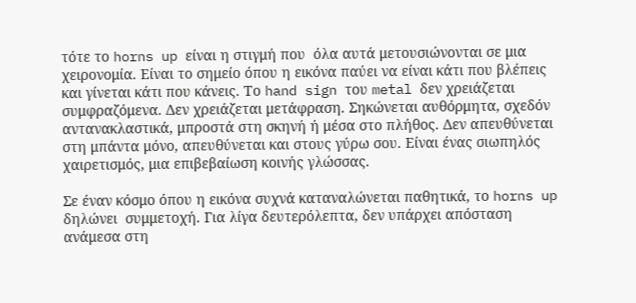τότε το horns up είναι η στιγμή που  όλα αυτά μετουσιώνονται σε μια χειρονομία. Είναι το σημείο όπου η εικόνα παύει να είναι κάτι που βλέπεις και γίνεται κάτι που κάνεις. Το hand sign του metal δεν χρειάζεται συμφραζόμενα. Δεν χρειάζεται μετάφραση. Σηκώνεται αυθόρμητα, σχεδόν αντανακλαστικά, μπροστά στη σκηνή ή μέσα στο πλήθος. Δεν απευθύνεται στη μπάντα μόνο, απευθύνεται και στους γύρω σου. Είναι ένας σιωπηλός χαιρετισμός, μια επιβεβαίωση κοινής γλώσσας.

Σε έναν κόσμο όπου η εικόνα συχνά καταναλώνεται παθητικά, το horns up δηλώνει  συμμετοχή. Για λίγα δευτερόλεπτα, δεν υπάρχει απόσταση ανάμεσα στη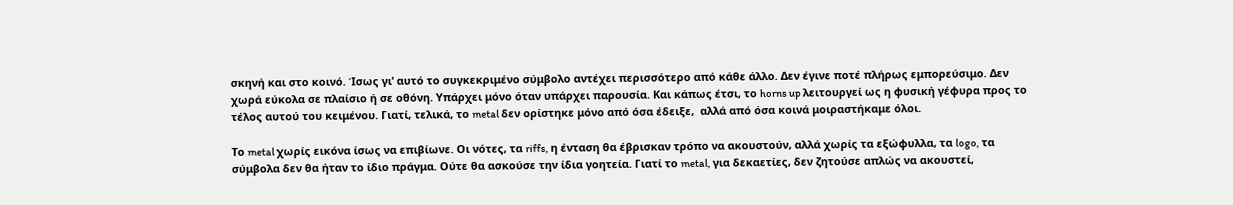σκηνή και στο κοινό. Ίσως γι’ αυτό το συγκεκριμένο σύμβολο αντέχει περισσότερο από κάθε άλλο. Δεν έγινε ποτέ πλήρως εμπορεύσιμο. Δεν χωρά εύκολα σε πλαίσιο ή σε οθόνη. Υπάρχει μόνο όταν υπάρχει παρουσία. Και κάπως έτσι, το horns up λειτουργεί ως η φυσική γέφυρα προς το τέλος αυτού του κειμένου. Γιατί, τελικά, το metal δεν ορίστηκε μόνο από όσα έδειξε,  αλλά από όσα κοινά μοιραστήκαμε όλοι.

Το metal χωρίς εικόνα ίσως να επιβίωνε. Οι νότες, τα riffs, η ένταση θα έβρισκαν τρόπο να ακουστούν, αλλά χωρίς τα εξώφυλλα, τα logo, τα σύμβολα δεν θα ήταν το ίδιο πράγμα. Ούτε θα ασκούσε την ίδια γοητεία. Γιατί το metal, για δεκαετίες, δεν ζητούσε απλώς να ακουστεί,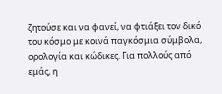ζητούσε και να φανεί, να φτιάξει τον δικό του κόσμο με κοινά παγκόσμια σύμβολα, ορολογία και κώδικες. Για πολλούς από εμάς, η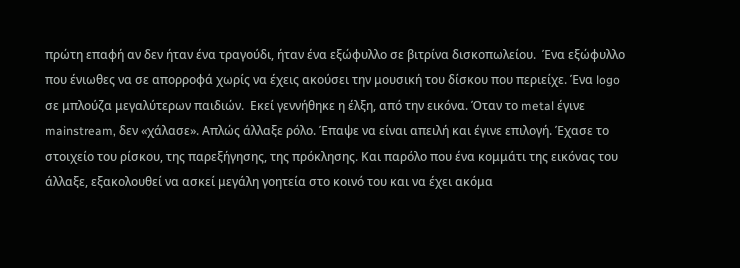πρώτη επαφή αν δεν ήταν ένα τραγούδι, ήταν ένα εξώφυλλο σε βιτρίνα δισκοπωλείου.  Ένα εξώφυλλο που ένιωθες να σε απορροφά χωρίς να έχεις ακούσει την μουσική του δίσκου που περιείχε. Ένα logo σε μπλούζα μεγαλύτερων παιδιών.  Εκεί γεννήθηκε η έλξη, από την εικόνα. Όταν το metal έγινε mainstream, δεν «χάλασε». Απλώς άλλαξε ρόλο. Έπαψε να είναι απειλή και έγινε επιλογή. Έχασε το στοιχείο του ρίσκου, της παρεξήγησης, της πρόκλησης. Και παρόλο που ένα κομμάτι της εικόνας του άλλαξε, εξακολουθεί να ασκεί μεγάλη γοητεία στο κοινό του και να έχει ακόμα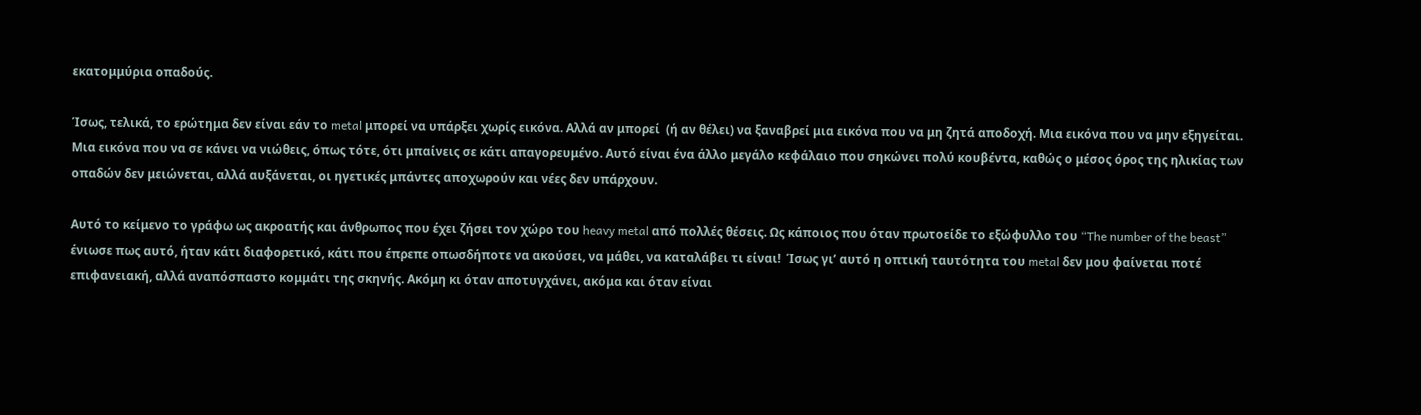εκατομμύρια οπαδούς.

Ίσως, τελικά, το ερώτημα δεν είναι εάν το metal μπορεί να υπάρξει χωρίς εικόνα. Αλλά αν μπορεί  (ή αν θέλει) να ξαναβρεί μια εικόνα που να μη ζητά αποδοχή. Μια εικόνα που να μην εξηγείται. Μια εικόνα που να σε κάνει να νιώθεις, όπως τότε, ότι μπαίνεις σε κάτι απαγορευμένο. Αυτό είναι ένα άλλο μεγάλο κεφάλαιο που σηκώνει πολύ κουβέντα, καθώς ο μέσος όρος της ηλικίας των οπαδών δεν μειώνεται, αλλά αυξάνεται, οι ηγετικές μπάντες αποχωρούν και νέες δεν υπάρχουν.

Αυτό το κείμενο το γράφω ως ακροατής και άνθρωπος που έχει ζήσει τον χώρο του heavy metal από πολλές θέσεις. Ως κάποιος που όταν πρωτοείδε το εξώφυλλο του “The number of the beast” ένιωσε πως αυτό, ήταν κάτι διαφορετικό, κάτι που έπρεπε οπωσδήποτε να ακούσει, να μάθει, να καταλάβει τι είναι!  Ίσως γι’ αυτό η οπτική ταυτότητα του metal δεν μου φαίνεται ποτέ επιφανειακή, αλλά αναπόσπαστο κομμάτι της σκηνής. Ακόμη κι όταν αποτυγχάνει, ακόμα και όταν είναι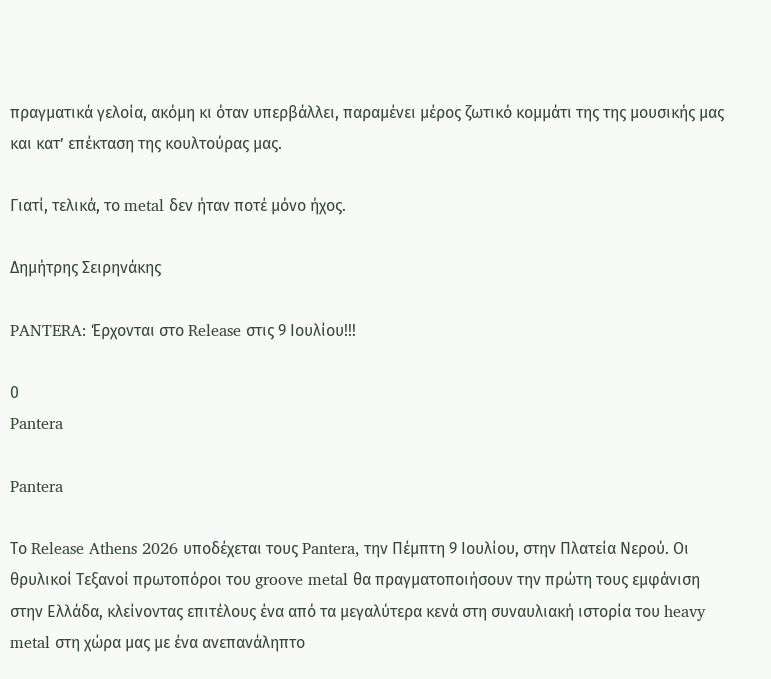πραγματικά γελοία, ακόμη κι όταν υπερβάλλει, παραμένει μέρος ζωτικό κομμάτι της της μουσικής μας και κατ’ επέκταση της κουλτούρας μας.

Γιατί, τελικά, το metal δεν ήταν ποτέ μόνο ήχος.

Δημήτρης Σειρηνάκης

PANTERA: Έρχονται στο Release στις 9 Ιουλίου!!!

0
Pantera

Pantera

Το Release Athens 2026 υποδέχεται τους Pantera, την Πέμπτη 9 Ιουλίου, στην Πλατεία Νερού. Οι θρυλικοί Τεξανοί πρωτοπόροι του groove metal θα πραγματοποιήσουν την πρώτη τους εμφάνιση στην Ελλάδα, κλείνοντας επιτέλους ένα από τα μεγαλύτερα κενά στη συναυλιακή ιστορία του heavy metal στη χώρα μας με ένα ανεπανάληπτο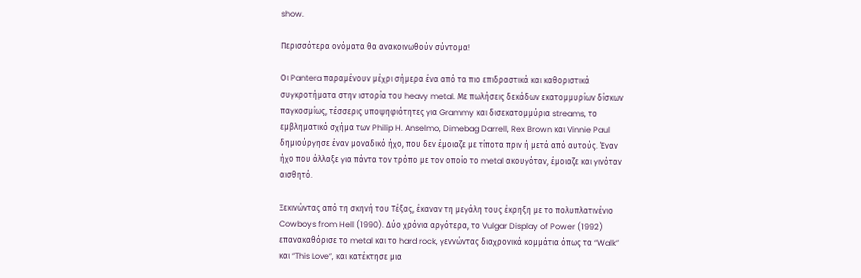show.

Περισσότερα ονόματα θα ανακοινωθούν σύντομα!

Οι Pantera παραμένουν μέχρι σήμερα ένα από τα πιο επιδραστικά και καθοριστικά συγκροτήματα στην ιστορία του heavy metal. Με πωλήσεις δεκάδων εκατομμυρίων δίσκων παγκοσμίως, τέσσερις υποψηφιότητες για Grammy και δισεκατομμύρια streams, το εμβληματικό σχήμα των Philip H. Anselmo, Dimebag Darrell, Rex Brown και Vinnie Paul δημιούργησε έναν μοναδικό ήχο, που δεν έμοιαζε με τίποτα πριν ή μετά από αυτούς. Έναν ήχο που άλλαξε για πάντα τον τρόπο με τον οποίο το metal ακουγόταν, έμοιαζε και γινόταν αισθητό.

Ξεκινώντας από τη σκηνή του Τέξας, έκαναν τη μεγάλη τους έκρηξη με το πολυπλατινένιο Cowboys from Hell (1990). Δύο χρόνια αργότερα, το Vulgar Display of Power (1992) επανακαθόρισε το metal και το hard rock, γεννώντας διαχρονικά κομμάτια όπως τα “Walk” και “This Love”, και κατέκτησε μια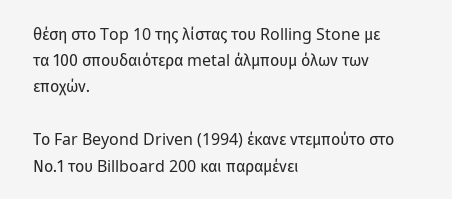θέση στο Top 10 της λίστας του Rolling Stone με τα 100 σπουδαιότερα metal άλμπουμ όλων των εποχών.

Το Far Beyond Driven (1994) έκανε ντεμπούτο στο Νο.1 του Billboard 200 και παραμένει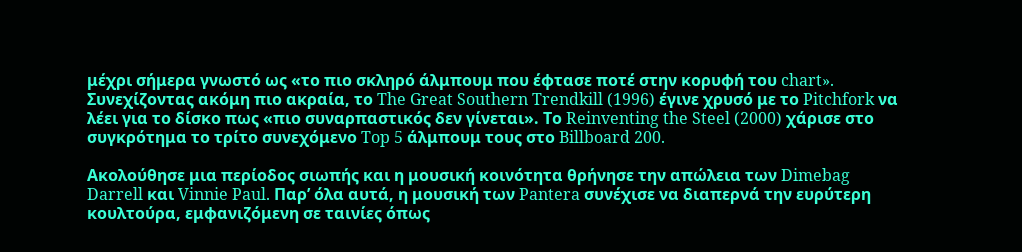μέχρι σήμερα γνωστό ως «το πιο σκληρό άλμπουμ που έφτασε ποτέ στην κορυφή του chart». Συνεχίζοντας ακόμη πιο ακραία, το The Great Southern Trendkill (1996) έγινε χρυσό με το Pitchfork να λέει για το δίσκο πως «πιο συναρπαστικός δεν γίνεται». Το Reinventing the Steel (2000) χάρισε στο συγκρότημα το τρίτο συνεχόμενο Top 5 άλμπουμ τους στο Billboard 200.

Ακολούθησε μια περίοδος σιωπής και η μουσική κοινότητα θρήνησε την απώλεια των Dimebag Darrell και Vinnie Paul. Παρ’ όλα αυτά, η μουσική των Pantera συνέχισε να διαπερνά την ευρύτερη κουλτούρα, εμφανιζόμενη σε ταινίες όπως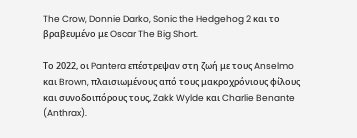The Crow, Donnie Darko, Sonic the Hedgehog 2 και το βραβευμένο με Oscar The Big Short.

Το 2022, οι Pantera επέστρεψαν στη ζωή με τους Anselmo και Brown, πλαισιωμένους από τους μακροχρόνιους φίλους και συνοδοιπόρους τους, Zakk Wylde και Charlie Benante (Anthrax).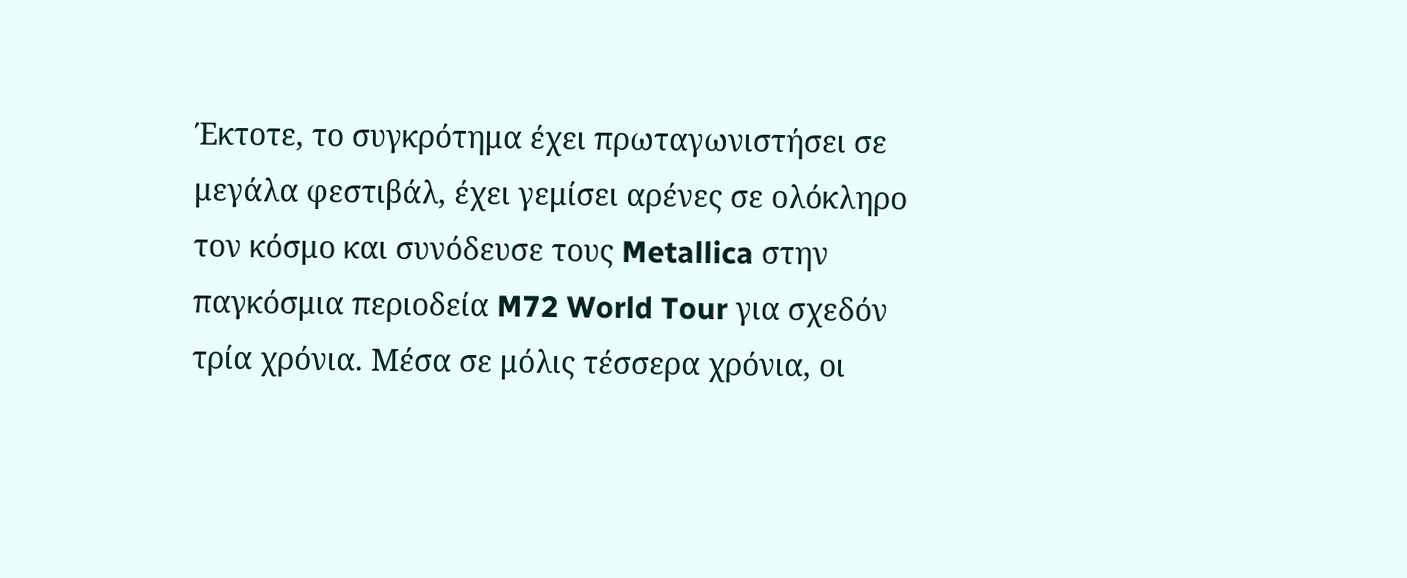Έκτοτε, το συγκρότημα έχει πρωταγωνιστήσει σε μεγάλα φεστιβάλ, έχει γεμίσει αρένες σε ολόκληρο τον κόσμο και συνόδευσε τους Metallica στην παγκόσμια περιοδεία M72 World Tour για σχεδόν τρία χρόνια. Μέσα σε μόλις τέσσερα χρόνια, οι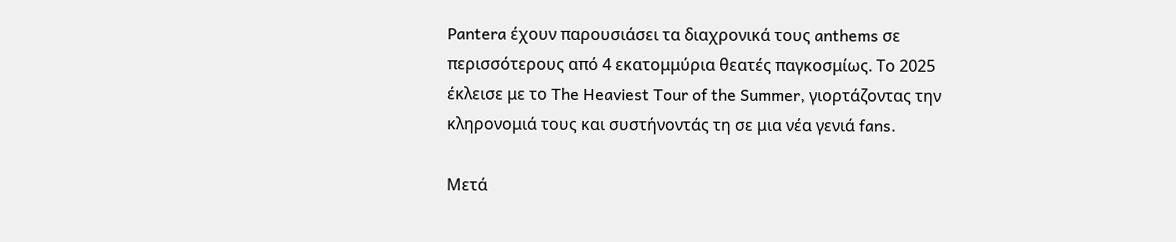Pantera έχουν παρουσιάσει τα διαχρονικά τους anthems σε περισσότερους από 4 εκατομμύρια θεατές παγκοσμίως. Το 2025 έκλεισε με το The Heaviest Tour of the Summer, γιορτάζοντας την κληρονομιά τους και συστήνοντάς τη σε μια νέα γενιά fans.

Μετά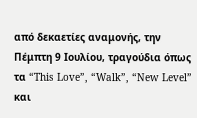από δεκαετίες αναμονής, την Πέμπτη 9 Ιουλίου, τραγούδια όπως τα “This Love”, “Walk”, “New Level” και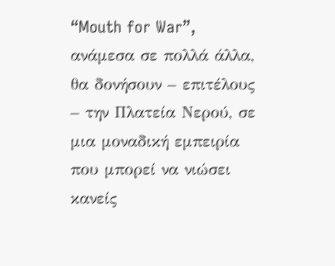“Mouth for War”, ανάμεσα σε πολλά άλλα, θα δονήσουν – επιτέλους – την Πλατεία Νερού, σε μια μοναδική εμπειρία που μπορεί να νιώσει κανείς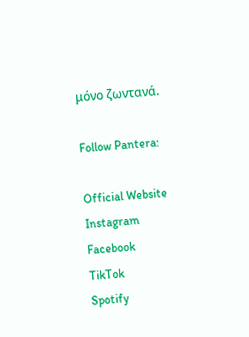μόνο ζωντανά.

Follow Pantera:

Official Website
Instagram
Facebook
TikTok
Spotify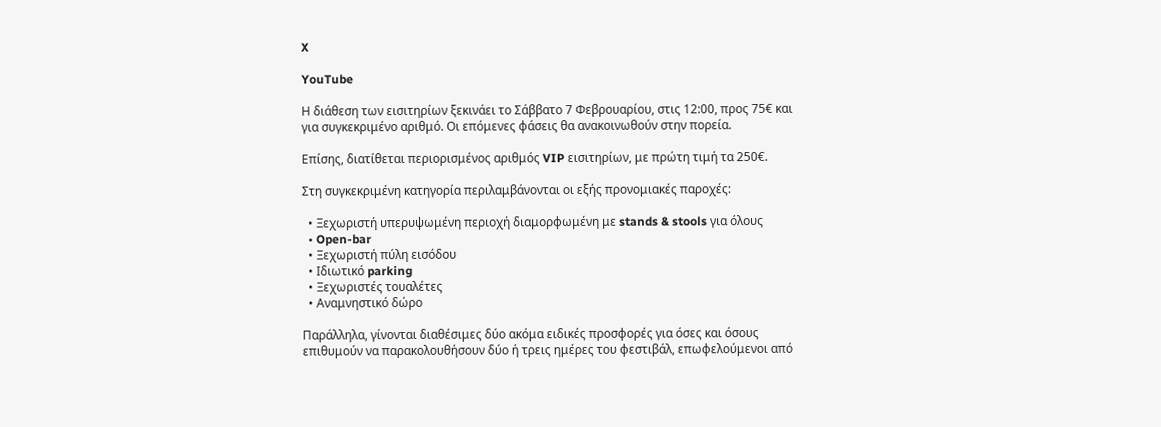X

YouTube

Η διάθεση των εισιτηρίων ξεκινάει το Σάββατο 7 Φεβρουαρίου, στις 12:00, προς 75€ και για συγκεκριμένο αριθμό. Οι επόμενες φάσεις θα ανακοινωθούν στην πορεία.

Επίσης, διατίθεται περιορισμένος αριθμός VIP εισιτηρίων, με πρώτη τιμή τα 250€.

Στη συγκεκριμένη κατηγορία περιλαμβάνονται οι εξής προνομιακές παροχές:

  • Ξεχωριστή υπερυψωμένη περιοχή διαμορφωμένη με stands & stools για όλους
  • Open-bar
  • Ξεχωριστή πύλη εισόδου
  • Ιδιωτικό parking
  • Ξεχωριστές τουαλέτες
  • Αναμνηστικό δώρο

Παράλληλα, γίνονται διαθέσιμες δύο ακόμα ειδικές προσφορές για όσες και όσους επιθυμούν να παρακολουθήσουν δύο ή τρεις ημέρες του φεστιβάλ, επωφελούμενοι από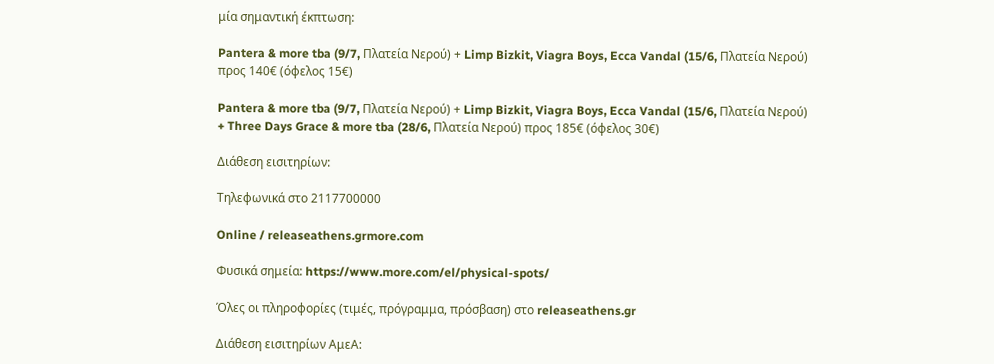μία σημαντική έκπτωση:

Pantera & more tba (9/7, Πλατεία Νερού) + Limp Bizkit, Viagra Boys, Ecca Vandal (15/6, Πλατεία Νερού) προς 140€ (όφελος 15€)

Pantera & more tba (9/7, Πλατεία Νερού) + Limp Bizkit, Viagra Boys, Ecca Vandal (15/6, Πλατεία Νερού) + Three Days Grace & more tba (28/6, Πλατεία Νερού) προς 185€ (όφελος 30€)

Διάθεση εισιτηρίων:

Τηλεφωνικά στο 2117700000

Online / releaseathens.grmore.com

Φυσικά σημεία: https://www.more.com/el/physical-spots/

Όλες οι πληροφορίες (τιμές, πρόγραμμα, πρόσβαση) στο releaseathens.gr

Διάθεση εισιτηρίων ΑμεΑ: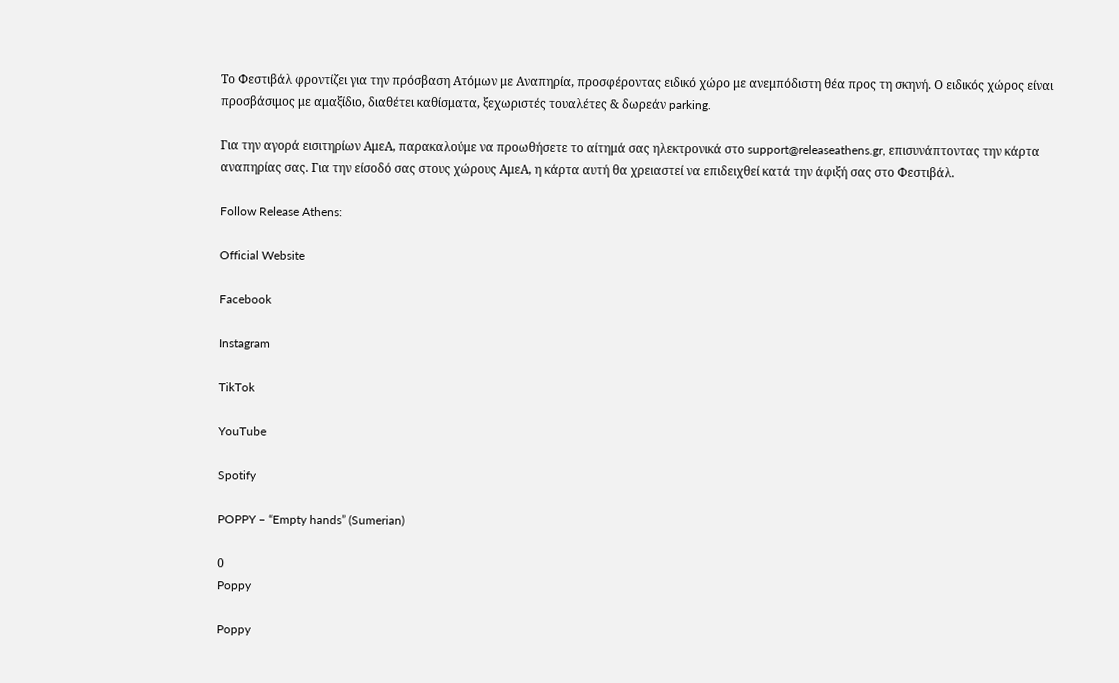Το Φεστιβάλ φροντίζει για την πρόσβαση Ατόμων με Αναπηρία, προσφέροντας ειδικό χώρο με ανεμπόδιστη θέα προς τη σκηνή. Ο ειδικός χώρος είναι προσβάσιμος με αμαξίδιο, διαθέτει καθίσματα, ξεχωριστές τουαλέτες & δωρεάν parking.

Για την αγορά εισιτηρίων ΑμεΑ, παρακαλούμε να προωθήσετε το αίτημά σας ηλεκτρονικά στο support@releaseathens.gr, επισυνάπτοντας την κάρτα αναπηρίας σας. Για την είσοδό σας στους χώρους ΑμεΑ, η κάρτα αυτή θα χρειαστεί να επιδειχθεί κατά την άφιξή σας στο Φεστιβάλ.

Follow Release Athens:

Official Website

Facebook

Instagram

TikTok

YouTube

Spotify

POPPY – “Empty hands” (Sumerian)

0
Poppy

Poppy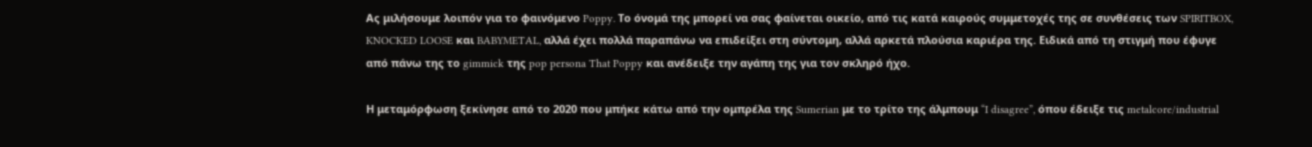Ας μιλήσουμε λοιπόν για το φαινόμενο Poppy. Το όνομά της μπορεί να σας φαίνεται οικείο, από τις κατά καιρούς συμμετοχές της σε συνθέσεις των SPIRITBOX, KNOCKED LOOSE και BABYMETAL, αλλά έχει πολλά παραπάνω να επιδείξει στη σύντομη, αλλά αρκετά πλούσια καριέρα της. Ειδικά από τη στιγμή που έφυγε από πάνω της το gimmick της pop persona That Poppy και ανέδειξε την αγάπη της για τον σκληρό ήχο.

Η μεταμόρφωση ξεκίνησε από το 2020 που μπήκε κάτω από την ομπρέλα της Sumerian με το τρίτο της άλμπουμ “I disagree”, όπου έδειξε τις metalcore/industrial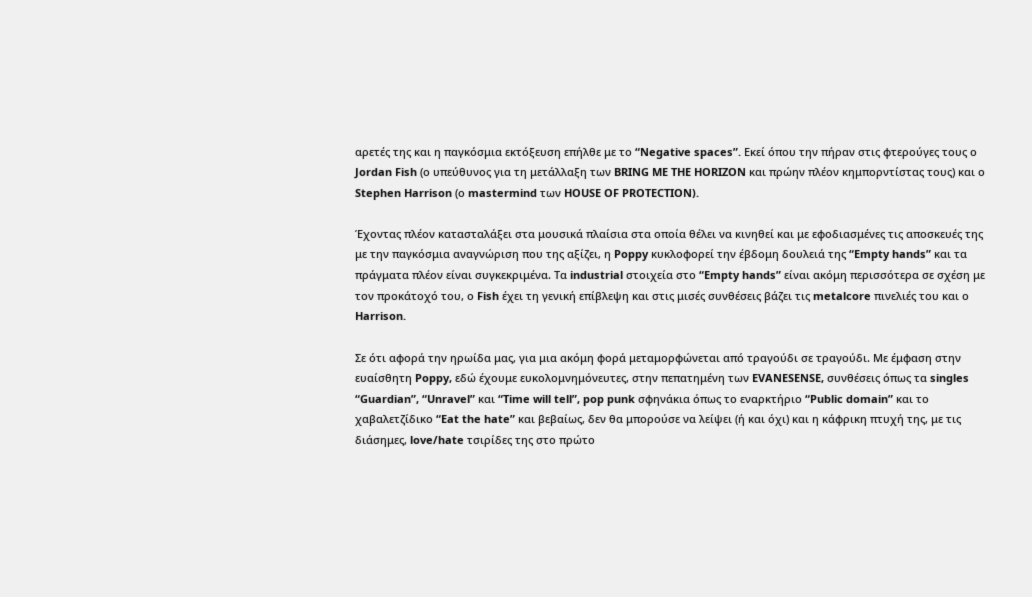αρετές της και η παγκόσμια εκτόξευση επήλθε με το “Negative spaces”. Εκεί όπου την πήραν στις φτερούγες τους ο Jordan Fish (ο υπεύθυνος για τη μετάλλαξη των BRING ME THE HORIZON και πρώην πλέον κημπορντίστας τους) και ο Stephen Harrison (ο mastermind των HOUSE OF PROTECTION).

Έχοντας πλέον κατασταλάξει στα μουσικά πλαίσια στα οποία θέλει να κινηθεί και με εφοδιασμένες τις αποσκευές της με την παγκόσμια αναγνώριση που της αξίζει, η Poppy κυκλοφορεί την έβδομη δουλειά της “Empty hands” και τα πράγματα πλέον είναι συγκεκριμένα. Τα industrial στοιχεία στο “Empty hands” είναι ακόμη περισσότερα σε σχέση με τον προκάτοχό του, ο Fish έχει τη γενική επίβλεψη και στις μισές συνθέσεις βάζει τις metalcore πινελιές του και ο Harrison.

Σε ότι αφορά την ηρωίδα μας, για μια ακόμη φορά μεταμορφώνεται από τραγούδι σε τραγούδι. Με έμφαση στην ευαίσθητη Poppy, εδώ έχουμε ευκολομνημόνευτες, στην πεπατημένη των EVANESENSE, συνθέσεις όπως τα singles “Guardian”, “Unravel” και “Time will tell”, pop punk σφηνάκια όπως το εναρκτήριο “Public domain” και το χαβαλετζίδικο “Eat the hate” και βεβαίως, δεν θα μπορούσε να λείψει (ή και όχι) και η κάφρικη πτυχή της, με τις διάσημες, love/hate τσιρίδες της στο πρώτο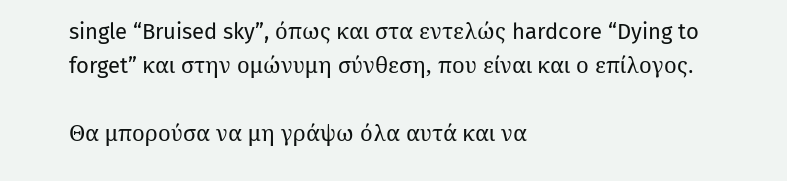single “Bruised sky”, όπως και στα εντελώς hardcore “Dying to forget” και στην ομώνυμη σύνθεση, που είναι και ο επίλογος.

Θα μπορούσα να μη γράψω όλα αυτά και να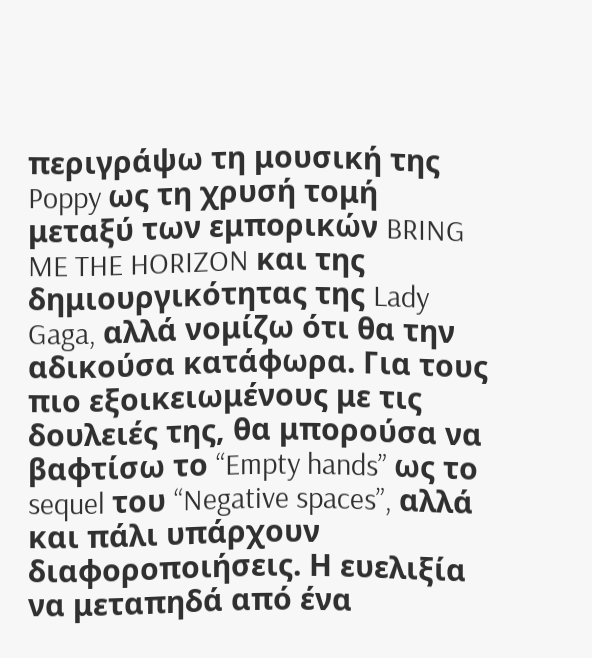περιγράψω τη μουσική της Poppy ως τη χρυσή τομή μεταξύ των εμπορικών BRING ME THE HORIZON και της δημιουργικότητας της Lady Gaga, αλλά νομίζω ότι θα την αδικούσα κατάφωρα. Για τους πιο εξοικειωμένους με τις δουλειές της, θα μπορούσα να βαφτίσω το “Empty hands” ως το sequel του “Negative spaces”, αλλά και πάλι υπάρχουν διαφοροποιήσεις. Η ευελιξία να μεταπηδά από ένα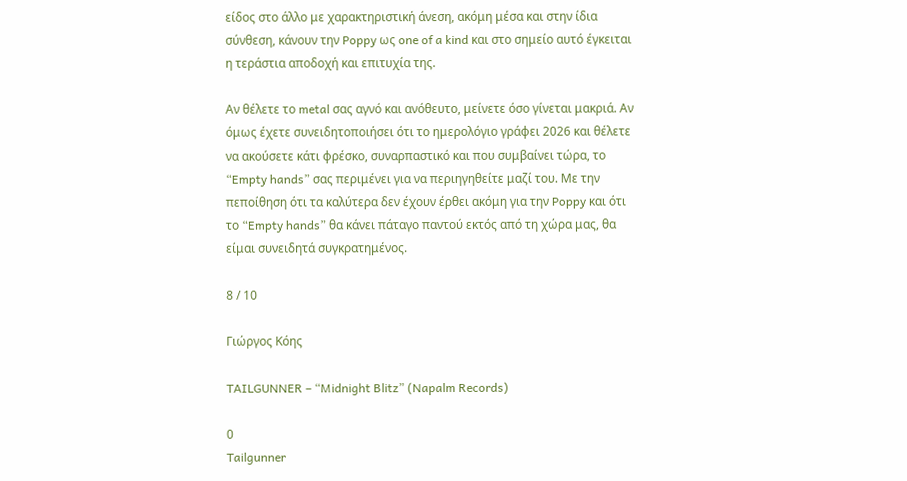είδος στο άλλο με χαρακτηριστική άνεση, ακόμη μέσα και στην ίδια σύνθεση, κάνουν την Poppy ως one of a kind και στο σημείο αυτό έγκειται η τεράστια αποδοχή και επιτυχία της.

Αν θέλετε το metal σας αγνό και ανόθευτο, μείνετε όσο γίνεται μακριά. Αν όμως έχετε συνειδητοποιήσει ότι το ημερολόγιο γράφει 2026 και θέλετε να ακούσετε κάτι φρέσκο, συναρπαστικό και που συμβαίνει τώρα, το “Empty hands” σας περιμένει για να περιηγηθείτε μαζί του. Με την πεποίθηση ότι τα καλύτερα δεν έχουν έρθει ακόμη για την Poppy και ότι το “Empty hands” θα κάνει πάταγο παντού εκτός από τη χώρα μας, θα είμαι συνειδητά συγκρατημένος.

8 / 10

Γιώργος Κόης

TAILGUNNER – “Midnight Blitz” (Napalm Records)

0
Tailgunner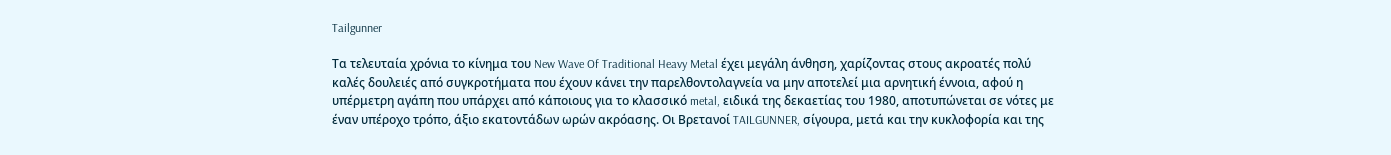Tailgunner

Τα τελευταία χρόνια το κίνημα του New Wave Of Traditional Heavy Metal έχει μεγάλη άνθηση, χαρίζοντας στους ακροατές πολύ καλές δουλειές από συγκροτήματα που έχουν κάνει την παρελθοντολαγνεία να μην αποτελεί μια αρνητική έννοια, αφού η υπέρμετρη αγάπη που υπάρχει από κάποιους για το κλασσικό metal, ειδικά της δεκαετίας του 1980, αποτυπώνεται σε νότες με έναν υπέροχο τρόπο, άξιο εκατοντάδων ωρών ακρόασης. Οι Βρετανοί TAILGUNNER, σίγουρα, μετά και την κυκλοφορία και της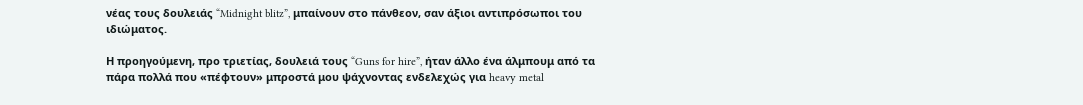νέας τους δουλειάς “Midnight blitz”, μπαίνουν στο πάνθεον, σαν άξιοι αντιπρόσωποι του ιδιώματος.

Η προηγούμενη, προ τριετίας, δουλειά τους “Guns for hire”, ήταν άλλο ένα άλμπουμ από τα πάρα πολλά που «πέφτουν» μπροστά μου ψάχνοντας ενδελεχώς για heavy metal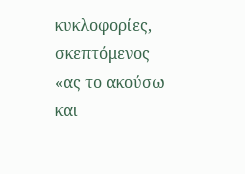κυκλοφορίες, σκεπτόμενος «ας το ακούσω και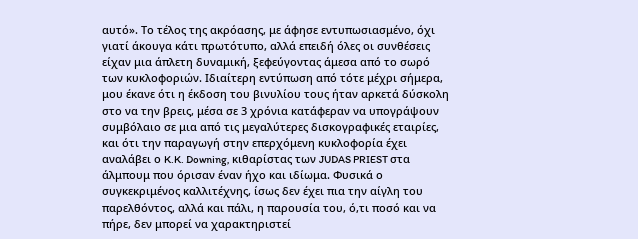αυτό». Το τέλος της ακρόασης, με άφησε εντυπωσιασμένο, όχι γιατί άκουγα κάτι πρωτότυπο, αλλά επειδή όλες οι συνθέσεις είχαν μια άπλετη δυναμική, ξεφεύγοντας άμεσα από το σωρό των κυκλοφοριών. Ιδιαίτερη εντύπωση από τότε μέχρι σήμερα, μου έκανε ότι η έκδοση του βινυλίου τους ήταν αρκετά δύσκολη στο να την βρεις, μέσα σε 3 χρόνια κατάφεραν να υπογράψουν συμβόλαιο σε μια από τις μεγαλύτερες δισκογραφικές εταιρίες, και ότι την παραγωγή στην επερχόμενη κυκλοφορία έχει αναλάβει ο K.K. Downing, κιθαρίστας των JUDAS PRIEST στα άλμπουμ που όρισαν έναν ήχο και ιδίωμα. Φυσικά ο συγκεκριμένος καλλιτέχνης, ίσως δεν έχει πια την αίγλη του παρελθόντος, αλλά και πάλι, η παρουσία του, ό,τι ποσό και να πήρε, δεν μπορεί να χαρακτηριστεί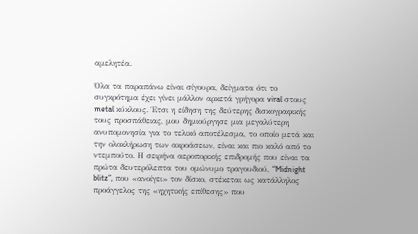αμελητέα.

Όλα τα παραπάνω είναι σίγουρα, δείγματα ότι το συγκρότημα έχει γίνει μάλλον αρκετά γρήγορα viral στους metal κύκλους. Έτσι η είδηση της δεύτερης δισκογραφικής τους προσπάθειας, μου δημιούργησε μια μεγαλύτερη ανυπομονησία για το τελικό αποτέλεσμα, το οποίο μετά και την ολοκλήρωση των ακροάσεων, είναι και πιο καλό από το ντεμπούτο. Η σειρήνα αεροπορικής επιδρομής που είναι τα πρώτα δευτερόλεπτα του ομώνυμο τραγουδιού, “Midnight blitz”, που «ανοίγει» τον δίσκο, στέκεται ως κατάλληλος προάγγελος της «ηχητικής επίθεσης» που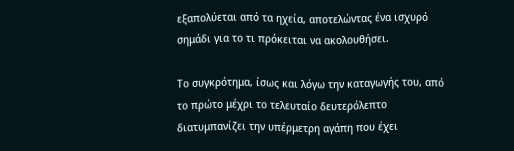εξαπολύεται από τα ηχεία, αποτελώντας ένα ισχυρό σημάδι για το τι πρόκειται να ακολουθήσει.

Το συγκρότημα, ίσως και λόγω την καταγωγής του, από το πρώτο μέχρι το τελευταίο δευτερόλεπτο διατυμπανίζει την υπέρμετρη αγάπη που έχει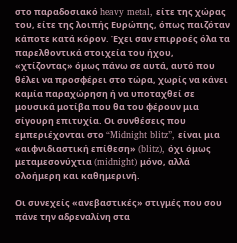στο παραδοσιακό heavy metal, είτε της χώρας του, είτε της λοιπής Ευρώπης, όπως παιζόταν κάποτε κατά κόρον. Έχει σαν επιρροές όλα τα παρελθοντικά στοιχεία του ήχου, «χτίζοντας» όμως πάνω σε αυτά, αυτό που θέλει να προσφέρει στο τώρα, χωρίς να κάνει καμία παραχώρηση ή να υποταχθεί σε μουσικά μοτίβα που θα του φέρουν μια σίγουρη επιτυχία. Οι συνθέσεις που εμπεριέχονται στο “Midnight blitz”, είναι μια «αιφνιδιαστική επίθεση» (blitz), όχι όμως μεταμεσονύχτια (midnight) μόνο, αλλά ολοήμερη και καθημερινή.

Οι συνεχείς «ανεβαστικές» στιγμές που σου πάνε την αδρεναλίνη στα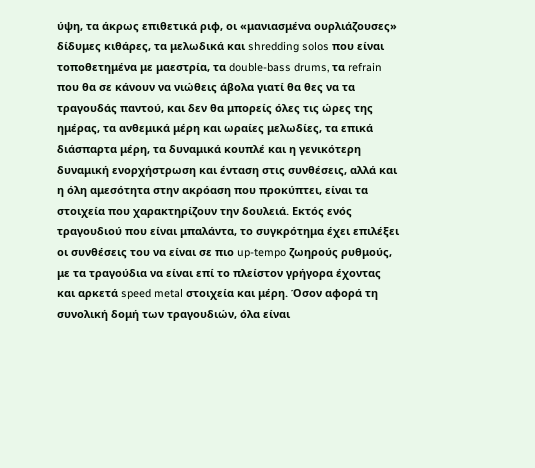ύψη, τα άκρως επιθετικά ριφ, οι «μανιασμένα ουρλιάζουσες» δίδυμες κιθάρες, τα μελωδικά και shredding solos που είναι τοποθετημένα με μαεστρία, τα double-bass drums, τα refrain που θα σε κάνουν να νιώθεις άβολα γιατί θα θες να τα τραγουδάς παντού, και δεν θα μπορείς όλες τις ώρες της ημέρας, τα ανθεμικά μέρη και ωραίες μελωδίες, τα επικά διάσπαρτα μέρη, τα δυναμικά κουπλέ και η γενικότερη δυναμική ενορχήστρωση και ένταση στις συνθέσεις, αλλά και η όλη αμεσότητα στην ακρόαση που προκύπτει, είναι τα στοιχεία που χαρακτηρίζουν την δουλειά. Εκτός ενός τραγουδιού που είναι μπαλάντα, το συγκρότημα έχει επιλέξει οι συνθέσεις του να είναι σε πιο up-tempo ζωηρούς ρυθμούς, με τα τραγούδια να είναι επί το πλείστον γρήγορα έχοντας και αρκετά speed metal στοιχεία και μέρη. Όσον αφορά τη συνολική δομή των τραγουδιών, όλα είναι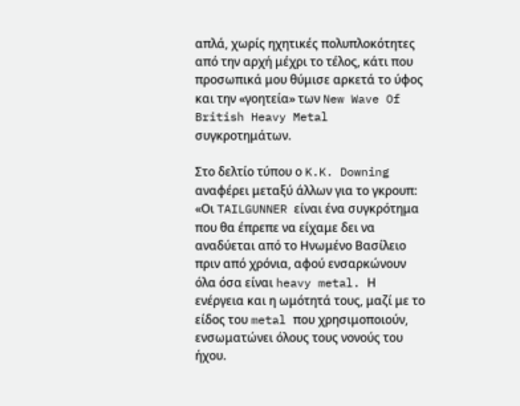απλά, χωρίς ηχητικές πολυπλοκότητες από την αρχή μέχρι το τέλος, κάτι που προσωπικά μου θύμισε αρκετά το ύφος και την «γοητεία» των New Wave Of British Heavy Metal συγκροτημάτων.

Στο δελτίο τύπου ο K.K. Downing αναφέρει μεταξύ άλλων για το γκρουπ: «Οι TAILGUNNER είναι ένα συγκρότημα που θα έπρεπε να είχαμε δει να αναδύεται από το Ηνωμένο Βασίλειο πριν από χρόνια, αφού ενσαρκώνουν όλα όσα είναι heavy metal. Η ενέργεια και η ωμότητά τους, μαζί με το είδος του metal που χρησιμοποιούν, ενσωματώνει όλους τους νονούς του ήχου.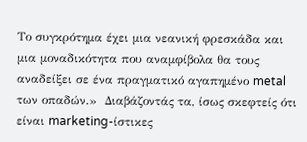Το συγκρότημα έχει μια νεανική φρεσκάδα και μια μοναδικότητα που αναμφίβολα θα τους αναδείξει σε ένα πραγματικό αγαπημένο metal των οπαδών.»  Διαβάζοντάς τα, ίσως σκεφτείς ότι είναι marketing-ίστικες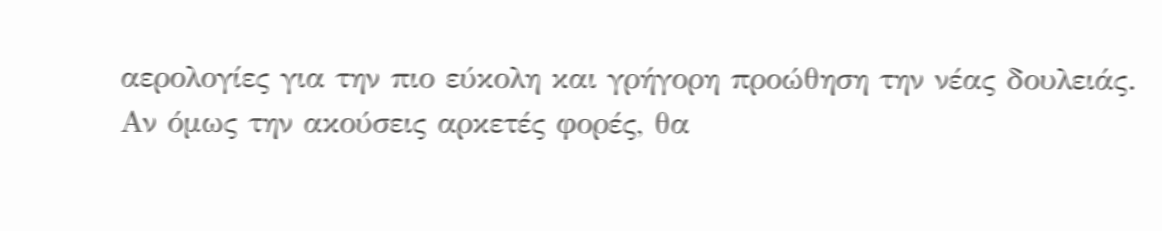αερολογίες για την πιο εύκολη και γρήγορη προώθηση την νέας δουλειάς. Αν όμως την ακούσεις αρκετές φορές, θα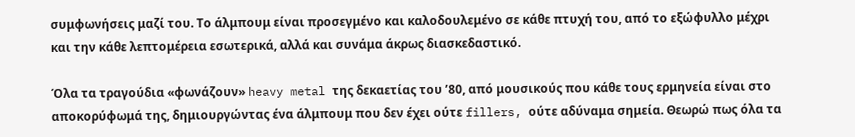συμφωνήσεις μαζί του. Το άλμπουμ είναι προσεγμένο και καλοδουλεμένο σε κάθε πτυχή του, από το εξώφυλλο μέχρι και την κάθε λεπτομέρεια εσωτερικά, αλλά και συνάμα άκρως διασκεδαστικό.

Όλα τα τραγούδια «φωνάζουν» heavy metal της δεκαετίας του ’80, από μουσικούς που κάθε τους ερμηνεία είναι στο αποκορύφωμά της, δημιουργώντας ένα άλμπουμ που δεν έχει ούτε fillers, ούτε αδύναμα σημεία. Θεωρώ πως όλα τα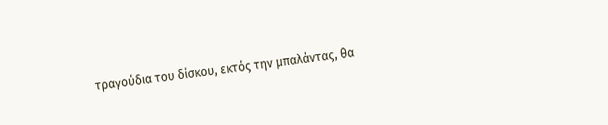τραγούδια του δίσκου, εκτός την μπαλάντας, θα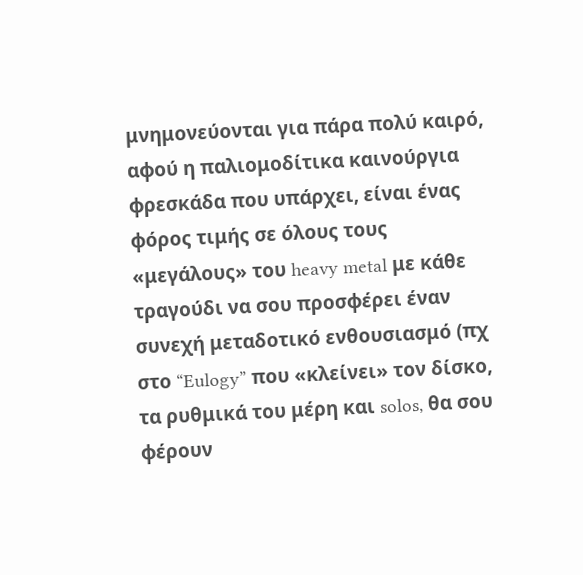μνημονεύονται για πάρα πολύ καιρό, αφού η παλιομοδίτικα καινούργια φρεσκάδα που υπάρχει, είναι ένας φόρος τιμής σε όλους τους «μεγάλους» του heavy metal με κάθε τραγούδι να σου προσφέρει έναν συνεχή μεταδοτικό ενθουσιασμό (πχ στο “Eulogy” που «κλείνει» τον δίσκο, τα ρυθμικά του μέρη και solos, θα σου φέρουν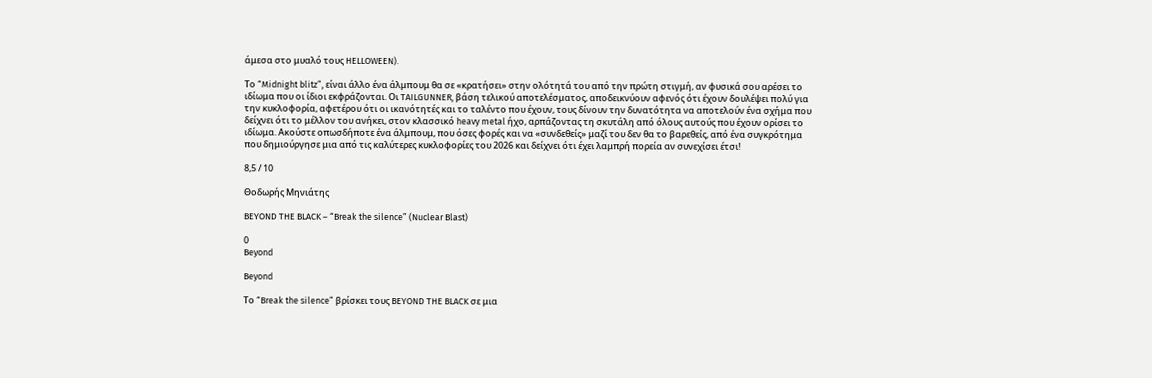άμεσα στο μυαλό τους HELLOWEEN).

Το “Midnight blitz”, είναι άλλο ένα άλμπουμ θα σε «κρατήσει» στην ολότητά του από την πρώτη στιγμή, αν φυσικά σου αρέσει το ιδίωμα που οι ίδιοι εκφράζονται. Οι TAILGUNNER, βάση τελικού αποτελέσματος, αποδεικνύουν αφενός ότι έχουν δουλέψει πολύ για την κυκλοφορία, αφετέρου ότι οι ικανότητές και το ταλέντο που έχουν, τους δίνουν την δυνατότητα να αποτελούν ένα σχήμα που δείχνει ότι το μέλλον του ανήκει, στον κλασσικό heavy metal ήχο, αρπάζοντας τη σκυτάλη από όλους αυτούς που έχουν ορίσει το ιδίωμα. Ακούστε οπωσδήποτε ένα άλμπουμ, που όσες φορές και να «συνδεθείς» μαζί του δεν θα το βαρεθείς, από ένα συγκρότημα που δημιούργησε μια από τις καλύτερες κυκλοφορίες του 2026 και δείχνει ότι έχει λαμπρή πορεία αν συνεχίσει έτσι!

8,5 / 10

Θοδωρής Μηνιάτης

BEYOND THE BLACK – “Break the silence” (Nuclear Blast)

0
Beyond

Beyond

Το “Break the silence” βρίσκει τους BEYOND THE BLACK σε μια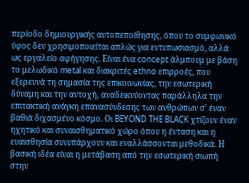περίοδο δημιουργικής αυτοπεποίθησης, όπου το συμφωνικό ύφος δεν χρησιμοποιείται απλώς για εντυπωσιασμό, αλλά ως εργαλείο αφήγησης. Είναι ένα concept άλμπουμ με βάση το μελωδικό metal και διακριτές ethno επιρροές, που εξερευνά τη σημασία της επικοινωνίας, την εσωτερική δύναμη και την αντοχή, αναδεικνύοντας παράλληλα την επιτακτική ανάγκη επανασύνδεσης των ανθρώπων σ’ έναν βαθιά διχασμένο κόσμο. Οι BEYOND THE BLACK χτίζουν έναν ηχητικό και συναισθηματικό χώρο όπου η ένταση και η ευαισθησία συνυπάρχουν και εναλλάσσονται μεθοδικά. Η βασική ιδέα είναι η μετάβαση από την εσωτερική σιωπή στην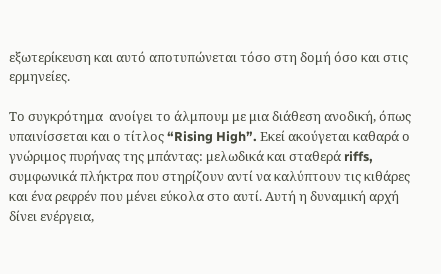εξωτερίκευση και αυτό αποτυπώνεται τόσο στη δομή όσο και στις ερμηνείες.

Το συγκρότημα  ανοίγει το άλμπουμ με μια διάθεση ανοδική, όπως υπαινίσσεται και ο τίτλος “Rising High”. Εκεί ακούγεται καθαρά ο γνώριμος πυρήνας της μπάντας: μελωδικά και σταθερά riffs, συμφωνικά πλήκτρα που στηρίζουν αντί να καλύπτουν τις κιθάρες και ένα ρεφρέν που μένει εύκολα στο αυτί. Αυτή η δυναμική αρχή δίνει ενέργεια,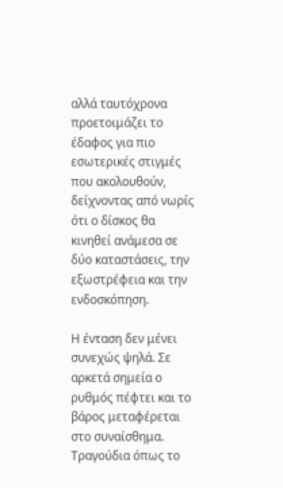αλλά ταυτόχρονα προετοιμάζει το έδαφος για πιο εσωτερικές στιγμές που ακολουθούν, δείχνοντας από νωρίς ότι ο δίσκος θα κινηθεί ανάμεσα σε δύο καταστάσεις, την εξωστρέφεια και την ενδοσκόπηση.

Η ένταση δεν μένει συνεχώς ψηλά. Σε αρκετά σημεία ο ρυθμός πέφτει και το βάρος μεταφέρεται στο συναίσθημα. Τραγούδια όπως το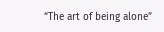“The art of being alone”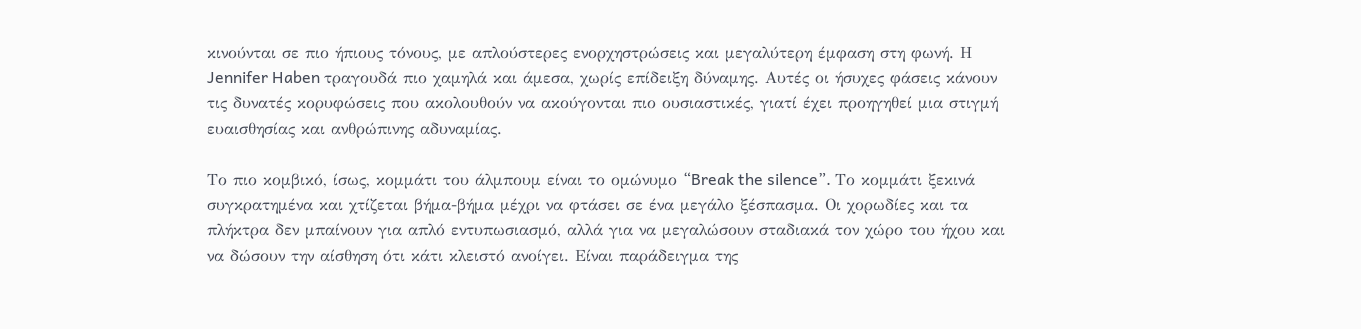κινούνται σε πιο ήπιους τόνους, με απλούστερες ενορχηστρώσεις και μεγαλύτερη έμφαση στη φωνή. Η Jennifer Haben τραγουδά πιο χαμηλά και άμεσα, χωρίς επίδειξη δύναμης. Αυτές οι ήσυχες φάσεις κάνουν τις δυνατές κορυφώσεις που ακολουθούν να ακούγονται πιο ουσιαστικές, γιατί έχει προηγηθεί μια στιγμή ευαισθησίας και ανθρώπινης αδυναμίας.

Το πιο κομβικό, ίσως, κομμάτι του άλμπουμ είναι το ομώνυμο “Break the silence”. Το κομμάτι ξεκινά συγκρατημένα και χτίζεται βήμα-βήμα μέχρι να φτάσει σε ένα μεγάλο ξέσπασμα. Οι χορωδίες και τα πλήκτρα δεν μπαίνουν για απλό εντυπωσιασμό, αλλά για να μεγαλώσουν σταδιακά τον χώρο του ήχου και να δώσουν την αίσθηση ότι κάτι κλειστό ανοίγει. Είναι παράδειγμα της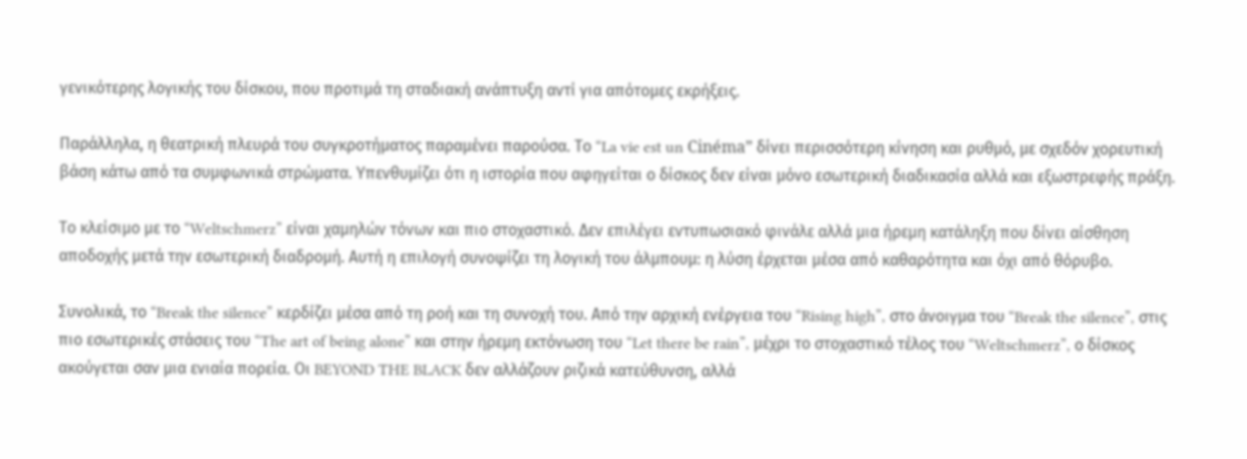γενικότερης λογικής του δίσκου, που προτιμά τη σταδιακή ανάπτυξη αντί για απότομες εκρήξεις.

Παράλληλα, η θεατρική πλευρά του συγκροτήματος παραμένει παρούσα. Το “La vie est un Cinéma” δίνει περισσότερη κίνηση και ρυθμό, με σχεδόν χορευτική βάση κάτω από τα συμφωνικά στρώματα. Υπενθυμίζει ότι η ιστορία που αφηγείται ο δίσκος δεν είναι μόνο εσωτερική διαδικασία αλλά και εξωστρεφής πράξη.

Το κλείσιμο με το “Weltschmerz” είναι χαμηλών τόνων και πιο στοχαστικό. Δεν επιλέγει εντυπωσιακό φινάλε αλλά μια ήρεμη κατάληξη που δίνει αίσθηση αποδοχής μετά την εσωτερική διαδρομή. Αυτή η επιλογή συνοψίζει τη λογική του άλμπουμ: η λύση έρχεται μέσα από καθαρότητα και όχι από θόρυβο.

Συνολικά, το “Break the silence” κερδίζει μέσα από τη ροή και τη συνοχή του. Από την αρχική ενέργεια του “Rising high”, στο άνοιγμα του “Break the silence”, στις πιο εσωτερικές στάσεις του “The art of being alone” και στην ήρεμη εκτόνωση του “Let there be rain”, μέχρι το στοχαστικό τέλος του “Weltschmerz”, ο δίσκος ακούγεται σαν μια ενιαία πορεία. Οι BEYOND THE BLACK δεν αλλάζουν ριζικά κατεύθυνση, αλλά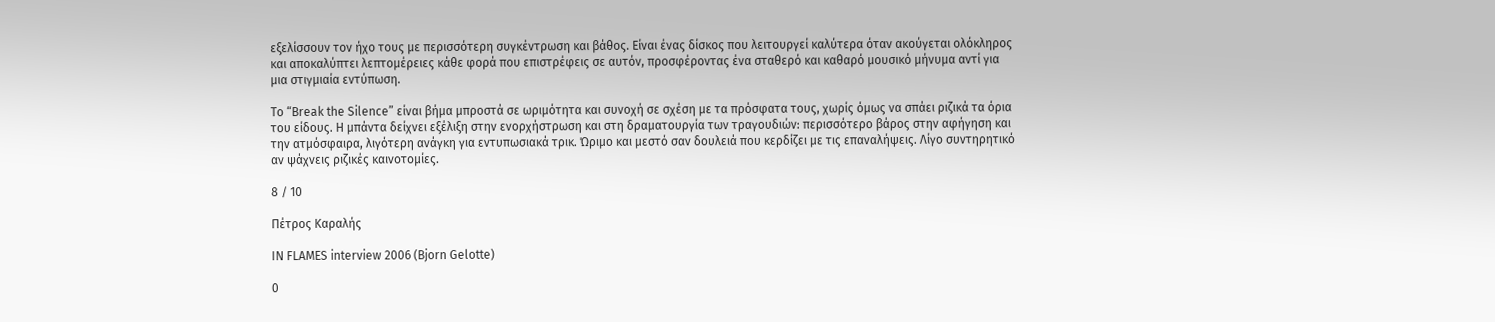εξελίσσουν τον ήχο τους με περισσότερη συγκέντρωση και βάθος. Είναι ένας δίσκος που λειτουργεί καλύτερα όταν ακούγεται ολόκληρος και αποκαλύπτει λεπτομέρειες κάθε φορά που επιστρέφεις σε αυτόν, προσφέροντας ένα σταθερό και καθαρό μουσικό μήνυμα αντί για μια στιγμιαία εντύπωση.

Το “Break the Silence” είναι βήμα μπροστά σε ωριμότητα και συνοχή σε σχέση με τα πρόσφατα τους, χωρίς όμως να σπάει ριζικά τα όρια του είδους. Η μπάντα δείχνει εξέλιξη στην ενορχήστρωση και στη δραματουργία των τραγουδιών: περισσότερο βάρος στην αφήγηση και την ατμόσφαιρα, λιγότερη ανάγκη για εντυπωσιακά τρικ. Ώριμο και μεστό σαν δουλειά που κερδίζει με τις επαναλήψεις. Λίγο συντηρητικό αν ψάχνεις ριζικές καινοτομίες.

8 / 10

Πέτρος Καραλής

IN FLAMES interview 2006 (Bjorn Gelotte)

0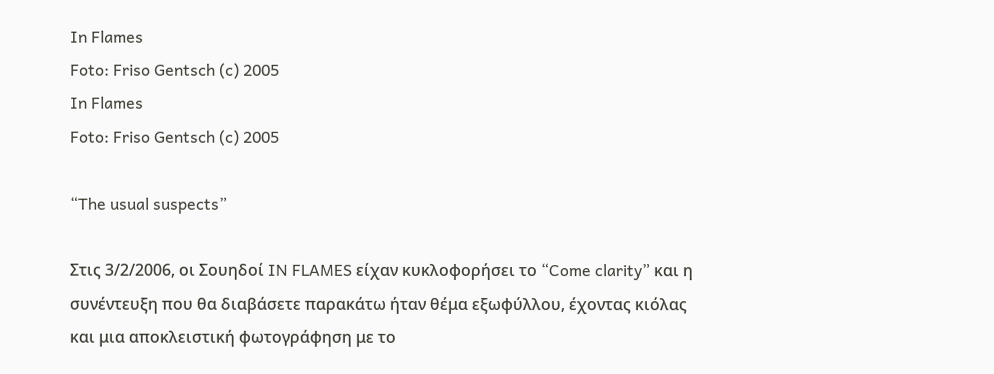In Flames
Foto: Friso Gentsch (c) 2005
In Flames
Foto: Friso Gentsch (c) 2005

“The usual suspects”

Στις 3/2/2006, οι Σουηδοί IN FLAMES είχαν κυκλοφορήσει το “Come clarity” και η συνέντευξη που θα διαβάσετε παρακάτω ήταν θέμα εξωφύλλου, έχοντας κιόλας και μια αποκλειστική φωτογράφηση με το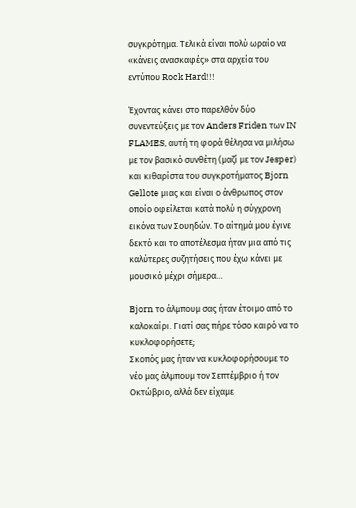συγκρότημα. Τελικά είναι πολύ ωραίο να «κάνεις ανασκαφές» στα αρχεία του εντύπου Rock Hard!!!

Έχοντας κάνει στο παρελθόν δύο συνεντεύξεις με τον Anders Friden των IN FLAMES, αυτή τη φορά θέλησα να μιλήσω με τον βασικό συνθέτη (μαζί με τον Jesper) και κιθαρίστα του συγκροτήματος Bjorn Gellote μιας και είναι ο άνθρωπος στον οποίο οφείλεται κατά πολύ η σύγχρονη εικόνα των Σουηδών. Το αίτημά μου έγινε δεκτό και το αποτέλεσμα ήταν μια από τις καλύτερες συζητήσεις που έχω κάνει με μουσικό μέχρι σήμερα…

Bjorn το άλμπουμ σας ήταν έτοιμο από το καλοκαίρι. Γιατί σας πήρε τόσο καιρό να το κυκλοφορήσετε;
Σκοπός μας ήταν να κυκλοφορήσουμε το νέο μας άλμπουμ τον Σεπτέμβριο ή τον Οκτώβριο, αλλά δεν είχαμε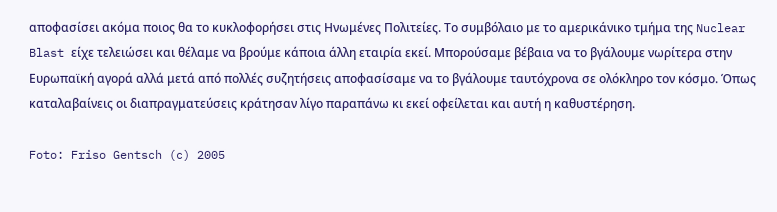αποφασίσει ακόμα ποιος θα το κυκλοφορήσει στις Ηνωμένες Πολιτείες. Το συμβόλαιο με το αμερικάνικο τμήμα της Nuclear Blast είχε τελειώσει και θέλαμε να βρούμε κάποια άλλη εταιρία εκεί. Μπορούσαμε βέβαια να το βγάλουμε νωρίτερα στην Ευρωπαϊκή αγορά αλλά μετά από πολλές συζητήσεις αποφασίσαμε να το βγάλουμε ταυτόχρονα σε ολόκληρο τον κόσμο. Όπως καταλαβαίνεις οι διαπραγματεύσεις κράτησαν λίγο παραπάνω κι εκεί οφείλεται και αυτή η καθυστέρηση.

Foto: Friso Gentsch (c) 2005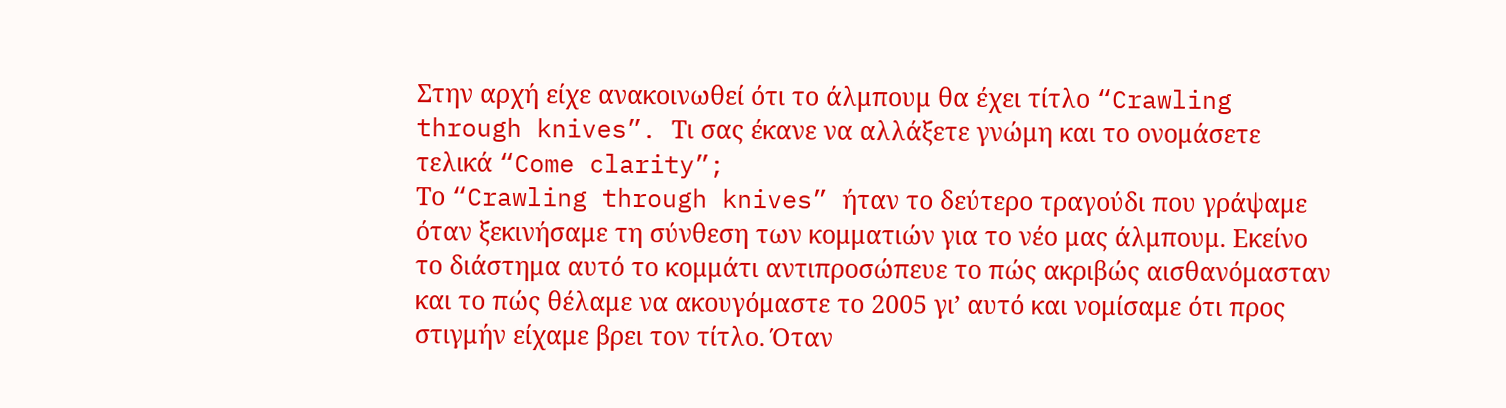Στην αρχή είχε ανακοινωθεί ότι το άλμπουμ θα έχει τίτλο “Crawling through knives”. Τι σας έκανε να αλλάξετε γνώμη και το ονομάσετε τελικά “Come clarity”;
Το “Crawling through knives” ήταν το δεύτερο τραγούδι που γράψαμε όταν ξεκινήσαμε τη σύνθεση των κομματιών για το νέο μας άλμπουμ. Εκείνο το διάστημα αυτό το κομμάτι αντιπροσώπευε το πώς ακριβώς αισθανόμασταν και το πώς θέλαμε να ακουγόμαστε το 2005 γι’ αυτό και νομίσαμε ότι προς στιγμήν είχαμε βρει τον τίτλο. Όταν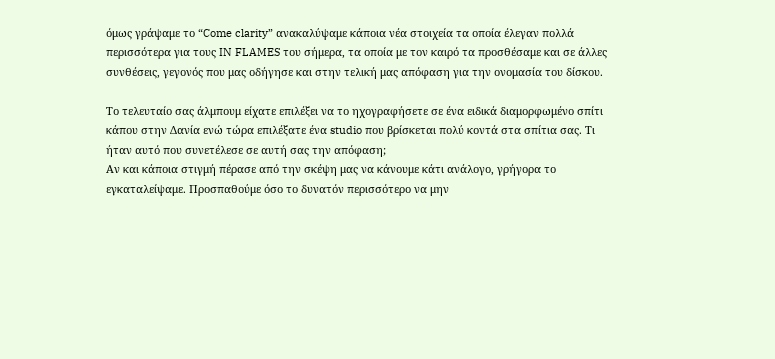όμως γράψαμε το “Come clarity” ανακαλύψαμε κάποια νέα στοιχεία τα οποία έλεγαν πολλά περισσότερα για τους IN FLAMES του σήμερα, τα οποία με τον καιρό τα προσθέσαμε και σε άλλες συνθέσεις, γεγονός που μας οδήγησε και στην τελική μας απόφαση για την ονομασία του δίσκου.

Το τελευταίο σας άλμπουμ είχατε επιλέξει να το ηχογραφήσετε σε ένα ειδικά διαμορφωμένο σπίτι κάπου στην Δανία ενώ τώρα επιλέξατε ένα studio που βρίσκεται πολύ κοντά στα σπίτια σας. Τι ήταν αυτό που συνετέλεσε σε αυτή σας την απόφαση;
Αν και κάποια στιγμή πέρασε από την σκέψη μας να κάνουμε κάτι ανάλογο, γρήγορα το εγκαταλείψαμε. Προσπαθούμε όσο το δυνατόν περισσότερο να μην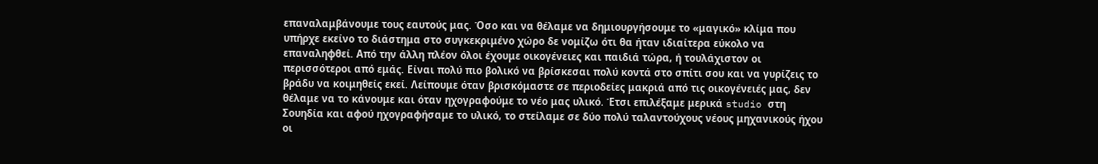επαναλαμβάνουμε τους εαυτούς μας. Όσο και να θέλαμε να δημιουργήσουμε το «μαγικό» κλίμα που υπήρχε εκείνο το διάστημα στο συγκεκριμένο χώρο δε νομίζω ότι θα ήταν ιδιαίτερα εύκολο να επαναληφθεί. Από την άλλη πλέον όλοι έχουμε οικογένειες και παιδιά τώρα, ή τουλάχιστον οι περισσότεροι από εμάς. Είναι πολύ πιο βολικό να βρίσκεσαι πολύ κοντά στο σπίτι σου και να γυρίζεις το βράδυ να κοιμηθείς εκεί. Λείπουμε όταν βρισκόμαστε σε περιοδείες μακριά από τις οικογένειές μας, δεν θέλαμε να το κάνουμε και όταν ηχογραφούμε το νέο μας υλικό. Έτσι επιλέξαμε μερικά studio στη Σουηδία και αφού ηχογραφήσαμε το υλικό, το στείλαμε σε δύο πολύ ταλαντούχους νέους μηχανικούς ήχου οι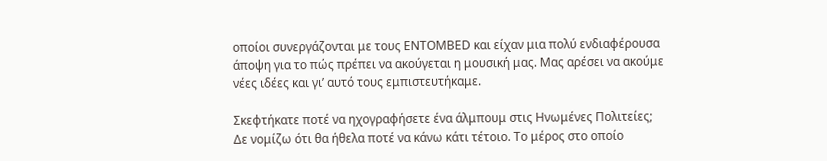οποίοι συνεργάζονται με τους ENTOMBED και είχαν μια πολύ ενδιαφέρουσα άποψη για το πώς πρέπει να ακούγεται η μουσική μας. Μας αρέσει να ακούμε νέες ιδέες και γι’ αυτό τους εμπιστευτήκαμε.

Σκεφτήκατε ποτέ να ηχογραφήσετε ένα άλμπουμ στις Ηνωμένες Πολιτείες;
Δε νομίζω ότι θα ήθελα ποτέ να κάνω κάτι τέτοιο. Το μέρος στο οποίο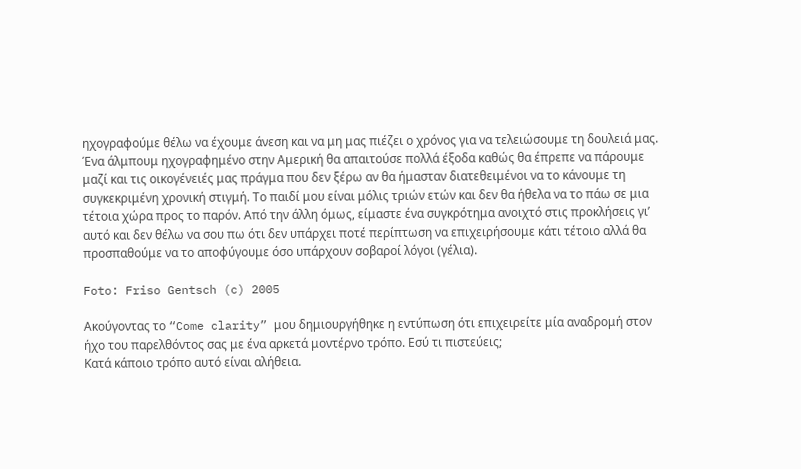ηχογραφούμε θέλω να έχουμε άνεση και να μη μας πιέζει ο χρόνος για να τελειώσουμε τη δουλειά μας. Ένα άλμπουμ ηχογραφημένο στην Αμερική θα απαιτούσε πολλά έξοδα καθώς θα έπρεπε να πάρουμε μαζί και τις οικογένειές μας πράγμα που δεν ξέρω αν θα ήμασταν διατεθειμένοι να το κάνουμε τη συγκεκριμένη χρονική στιγμή. Το παιδί μου είναι μόλις τριών ετών και δεν θα ήθελα να το πάω σε μια τέτοια χώρα προς το παρόν. Από την άλλη όμως, είμαστε ένα συγκρότημα ανοιχτό στις προκλήσεις γι’ αυτό και δεν θέλω να σου πω ότι δεν υπάρχει ποτέ περίπτωση να επιχειρήσουμε κάτι τέτοιο αλλά θα προσπαθούμε να το αποφύγουμε όσο υπάρχουν σοβαροί λόγοι (γέλια).

Foto: Friso Gentsch (c) 2005

Ακούγοντας το “Come clarity” μου δημιουργήθηκε η εντύπωση ότι επιχειρείτε μία αναδρομή στον ήχο του παρελθόντος σας με ένα αρκετά μοντέρνο τρόπο. Εσύ τι πιστεύεις;
Κατά κάποιο τρόπο αυτό είναι αλήθεια.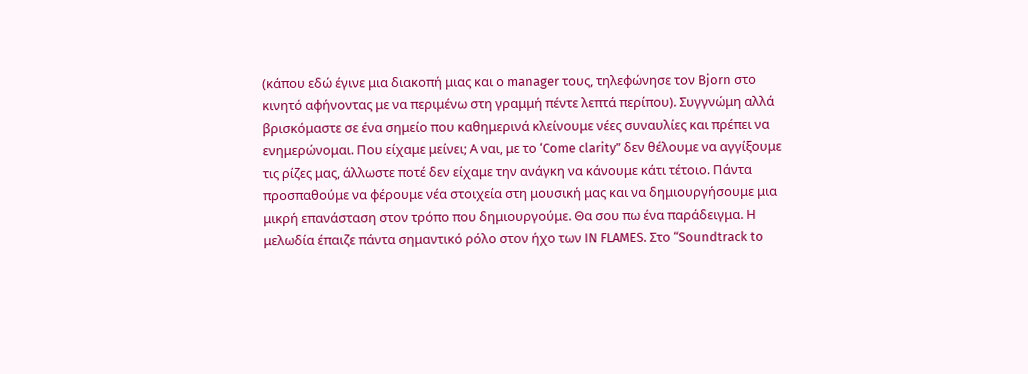(κάπου εδώ έγινε μια διακοπή μιας και ο manager τους, τηλεφώνησε τον Bjorn στο κινητό αφήνοντας με να περιμένω στη γραμμή πέντε λεπτά περίπου). Συγγνώμη αλλά βρισκόμαστε σε ένα σημείο που καθημερινά κλείνουμε νέες συναυλίες και πρέπει να ενημερώνομαι. Που είχαμε μείνει; Α ναι, με το ‘Come clarity” δεν θέλουμε να αγγίξουμε τις ρίζες μας, άλλωστε ποτέ δεν είχαμε την ανάγκη να κάνουμε κάτι τέτοιο. Πάντα προσπαθούμε να φέρουμε νέα στοιχεία στη μουσική μας και να δημιουργήσουμε μια μικρή επανάσταση στον τρόπο που δημιουργούμε. Θα σου πω ένα παράδειγμα. Η μελωδία έπαιζε πάντα σημαντικό ρόλο στον ήχο των IN FLAMES. Στο “Soundtrack to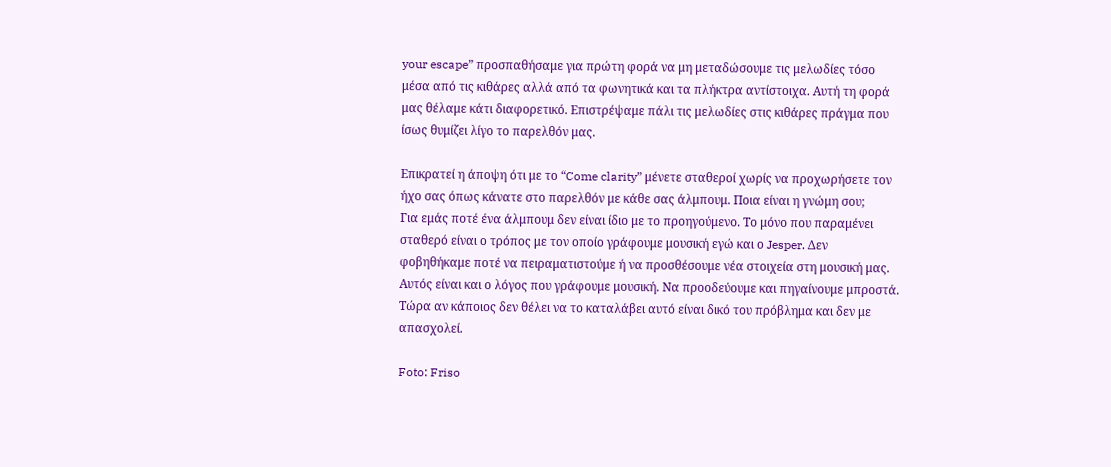your escape” προσπαθήσαμε για πρώτη φορά να μη μεταδώσουμε τις μελωδίες τόσο μέσα από τις κιθάρες αλλά από τα φωνητικά και τα πλήκτρα αντίστοιχα. Αυτή τη φορά μας θέλαμε κάτι διαφορετικό. Επιστρέψαμε πάλι τις μελωδίες στις κιθάρες πράγμα που ίσως θυμίζει λίγο το παρελθόν μας.

Επικρατεί η άποψη ότι με το “Come clarity” μένετε σταθεροί χωρίς να προχωρήσετε τον ήχο σας όπως κάνατε στο παρελθόν με κάθε σας άλμπουμ. Ποια είναι η γνώμη σου;
Για εμάς ποτέ ένα άλμπουμ δεν είναι ίδιο με το προηγούμενο. Το μόνο που παραμένει σταθερό είναι ο τρόπος με τον οποίο γράφουμε μουσική εγώ και ο Jesper. Δεν φοβηθήκαμε ποτέ να πειραματιστούμε ή να προσθέσουμε νέα στοιχεία στη μουσική μας. Αυτός είναι και ο λόγος που γράφουμε μουσική. Να προοδεύουμε και πηγαίνουμε μπροστά. Τώρα αν κάποιος δεν θέλει να το καταλάβει αυτό είναι δικό του πρόβλημα και δεν με απασχολεί.

Foto: Friso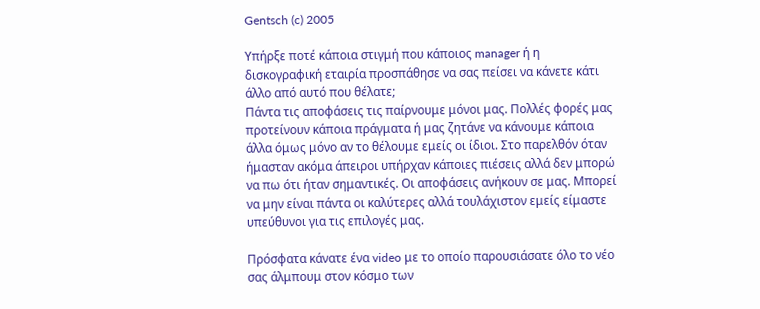Gentsch (c) 2005

Υπήρξε ποτέ κάποια στιγμή που κάποιος manager ή η δισκογραφική εταιρία προσπάθησε να σας πείσει να κάνετε κάτι άλλο από αυτό που θέλατε;
Πάντα τις αποφάσεις τις παίρνουμε μόνοι μας. Πολλές φορές μας προτείνουν κάποια πράγματα ή μας ζητάνε να κάνουμε κάποια άλλα όμως μόνο αν το θέλουμε εμείς οι ίδιοι. Στο παρελθόν όταν ήμασταν ακόμα άπειροι υπήρχαν κάποιες πιέσεις αλλά δεν μπορώ να πω ότι ήταν σημαντικές. Οι αποφάσεις ανήκουν σε μας. Μπορεί να μην είναι πάντα οι καλύτερες αλλά τουλάχιστον εμείς είμαστε υπεύθυνοι για τις επιλογές μας.

Πρόσφατα κάνατε ένα video με το οποίο παρουσιάσατε όλο το νέο σας άλμπουμ στον κόσμο των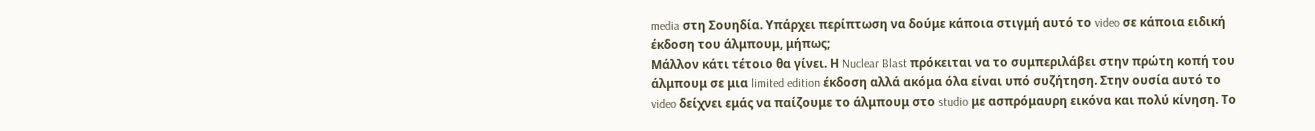media στη Σουηδία. Υπάρχει περίπτωση να δούμε κάποια στιγμή αυτό το video σε κάποια ειδική έκδοση του άλμπουμ, μήπως;
Μάλλον κάτι τέτοιο θα γίνει. Η Nuclear Blast πρόκειται να το συμπεριλάβει στην πρώτη κοπή του άλμπουμ σε μια limited edition έκδοση αλλά ακόμα όλα είναι υπό συζήτηση. Στην ουσία αυτό το video δείχνει εμάς να παίζουμε το άλμπουμ στο studio με ασπρόμαυρη εικόνα και πολύ κίνηση. Το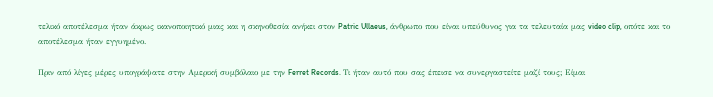τελικό αποτέλεσμα ήταν άκρως ικανοποιητικό μιας και η σκηνοθεσία ανήκει στον Patric Ullaeus, άνθρωπο που είναι υπεύθυνος για τα τελευταία μας video clip, οπότε και το αποτέλεσμα ήταν εγγυημένο.

Πριν από λίγες μέρες υπογράψατε στην Αμερική συμβόλαιο με την Ferret Records. Τι ήταν αυτό που σας έπεισε να συνεργαστείτε μαζί τους; Είμαι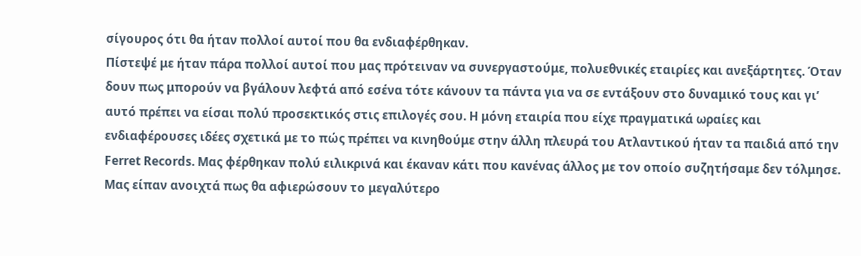σίγουρος ότι θα ήταν πολλοί αυτοί που θα ενδιαφέρθηκαν.
Πίστεψέ με ήταν πάρα πολλοί αυτοί που μας πρότειναν να συνεργαστούμε, πολυεθνικές εταιρίες και ανεξάρτητες. Όταν δουν πως μπορούν να βγάλουν λεφτά από εσένα τότε κάνουν τα πάντα για να σε εντάξουν στο δυναμικό τους και γι’ αυτό πρέπει να είσαι πολύ προσεκτικός στις επιλογές σου. Η μόνη εταιρία που είχε πραγματικά ωραίες και ενδιαφέρουσες ιδέες σχετικά με το πώς πρέπει να κινηθούμε στην άλλη πλευρά του Ατλαντικού ήταν τα παιδιά από την Ferret Records. Μας φέρθηκαν πολύ ειλικρινά και έκαναν κάτι που κανένας άλλος με τον οποίο συζητήσαμε δεν τόλμησε. Μας είπαν ανοιχτά πως θα αφιερώσουν το μεγαλύτερο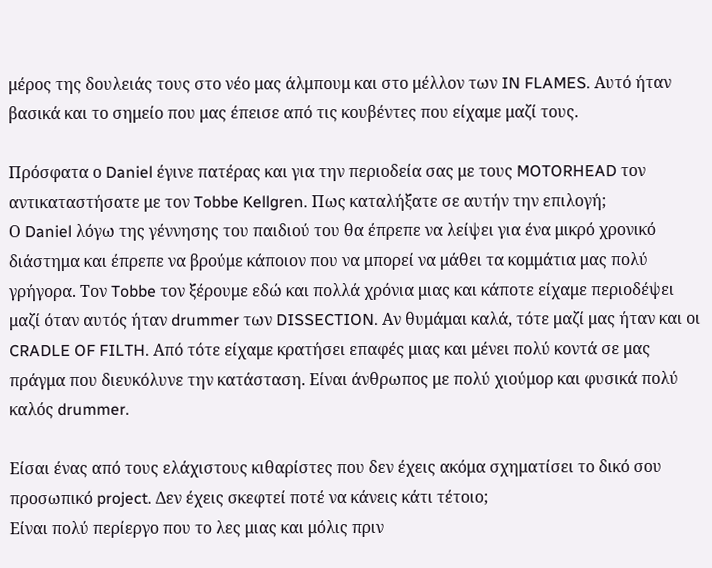μέρος της δουλειάς τους στο νέο μας άλμπουμ και στο μέλλον των IN FLAMES. Αυτό ήταν βασικά και το σημείο που μας έπεισε από τις κουβέντες που είχαμε μαζί τους.

Πρόσφατα ο Daniel έγινε πατέρας και για την περιοδεία σας με τους MOTORHEAD τον αντικαταστήσατε με τον Tobbe Kellgren. Πως καταλήξατε σε αυτήν την επιλογή;
Ο Daniel λόγω της γέννησης του παιδιού του θα έπρεπε να λείψει για ένα μικρό χρονικό διάστημα και έπρεπε να βρούμε κάποιον που να μπορεί να μάθει τα κομμάτια μας πολύ γρήγορα. Τον Tobbe τον ξέρουμε εδώ και πολλά χρόνια μιας και κάποτε είχαμε περιοδέψει μαζί όταν αυτός ήταν drummer των DISSECTION. Αν θυμάμαι καλά, τότε μαζί μας ήταν και οι CRADLE OF FILTH. Από τότε είχαμε κρατήσει επαφές μιας και μένει πολύ κοντά σε μας πράγμα που διευκόλυνε την κατάσταση. Είναι άνθρωπος με πολύ χιούμορ και φυσικά πολύ καλός drummer.

Είσαι ένας από τους ελάχιστους κιθαρίστες που δεν έχεις ακόμα σχηματίσει το δικό σου προσωπικό project. Δεν έχεις σκεφτεί ποτέ να κάνεις κάτι τέτοιο;
Είναι πολύ περίεργο που το λες μιας και μόλις πριν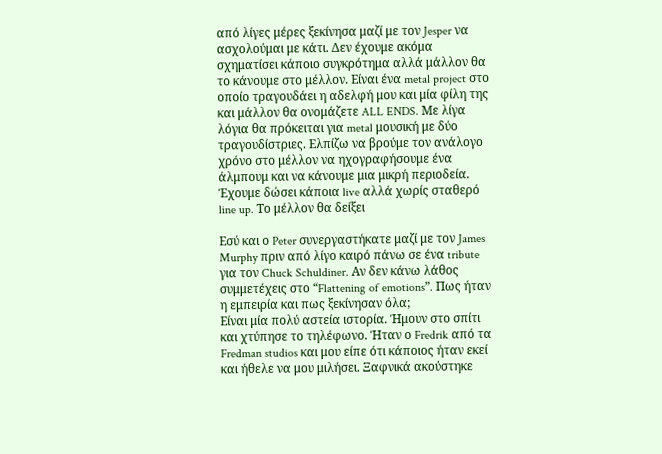από λίγες μέρες ξεκίνησα μαζί με τον Jesper να ασχολούμαι με κάτι. Δεν έχουμε ακόμα σχηματίσει κάποιο συγκρότημα αλλά μάλλον θα το κάνουμε στο μέλλον. Είναι ένα metal project στο οποίο τραγουδάει η αδελφή μου και μία φίλη της και μάλλον θα ονομάζετε ALL ENDS. Με λίγα λόγια θα πρόκειται για metal μουσική με δύο τραγουδίστριες. Ελπίζω να βρούμε τον ανάλογο χρόνο στο μέλλον να ηχογραφήσουμε ένα άλμπουμ και να κάνουμε μια μικρή περιοδεία. Έχουμε δώσει κάποια live αλλά χωρίς σταθερό line up. Το μέλλον θα δείξει

Εσύ και ο Peter συνεργαστήκατε μαζί με τον James Murphy πριν από λίγο καιρό πάνω σε ένα tribute για τον Chuck Schuldiner. Αν δεν κάνω λάθος συμμετέχεις στο “Flattening of emotions”. Πως ήταν η εμπειρία και πως ξεκίνησαν όλα;
Είναι μία πολύ αστεία ιστορία. Ήμουν στο σπίτι και χτύπησε το τηλέφωνο. Ήταν ο Fredrik από τα Fredman studios και μου είπε ότι κάποιος ήταν εκεί και ήθελε να μου μιλήσει. Ξαφνικά ακούστηκε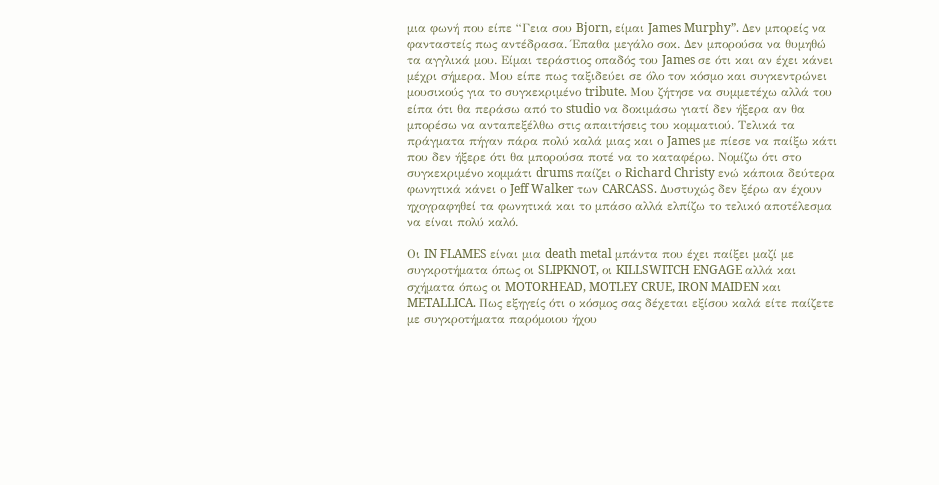μια φωνή που είπε “Γεια σου Bjorn, είμαι James Murphy”. Δεν μπορείς να φανταστείς πως αντέδρασα. Έπαθα μεγάλο σοκ. Δεν μπορούσα να θυμηθώ τα αγγλικά μου. Είμαι τεράστιος οπαδός του James σε ότι και αν έχει κάνει μέχρι σήμερα. Μου είπε πως ταξιδεύει σε όλο τον κόσμο και συγκεντρώνει μουσικούς για το συγκεκριμένο tribute. Μου ζήτησε να συμμετέχω αλλά του είπα ότι θα περάσω από το studio να δοκιμάσω γιατί δεν ήξερα αν θα μπορέσω να ανταπεξέλθω στις απαιτήσεις του κομματιού. Τελικά τα πράγματα πήγαν πάρα πολύ καλά μιας και ο James με πίεσε να παίξω κάτι που δεν ήξερε ότι θα μπορούσα ποτέ να το καταφέρω. Νομίζω ότι στο συγκεκριμένο κομμάτι drums παίζει ο Richard Christy ενώ κάποια δεύτερα φωνητικά κάνει ο Jeff Walker των CARCASS. Δυστυχώς δεν ξέρω αν έχουν ηχογραφηθεί τα φωνητικά και το μπάσο αλλά ελπίζω το τελικό αποτέλεσμα να είναι πολύ καλό.

Οι IN FLAMES είναι μια death metal μπάντα που έχει παίξει μαζί με συγκροτήματα όπως οι SLIPKNOT, οι KILLSWITCH ENGAGE αλλά και σχήματα όπως οι MOTORHEAD, MOTLEY CRUE, IRON MAIDEN και METALLICA. Πως εξηγείς ότι ο κόσμος σας δέχεται εξίσου καλά είτε παίζετε με συγκροτήματα παρόμοιου ήχου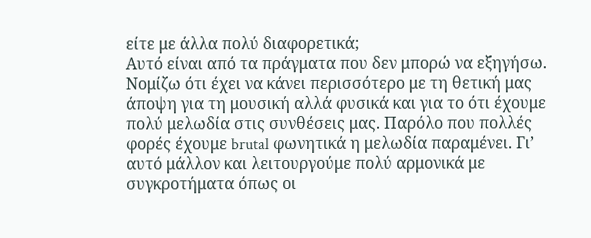είτε με άλλα πολύ διαφορετικά;
Αυτό είναι από τα πράγματα που δεν μπορώ να εξηγήσω. Νομίζω ότι έχει να κάνει περισσότερο με τη θετική μας άποψη για τη μουσική αλλά φυσικά και για το ότι έχουμε πολύ μελωδία στις συνθέσεις μας. Παρόλο που πολλές φορές έχουμε brutal φωνητικά η μελωδία παραμένει. Γι’ αυτό μάλλον και λειτουργούμε πολύ αρμονικά με συγκροτήματα όπως οι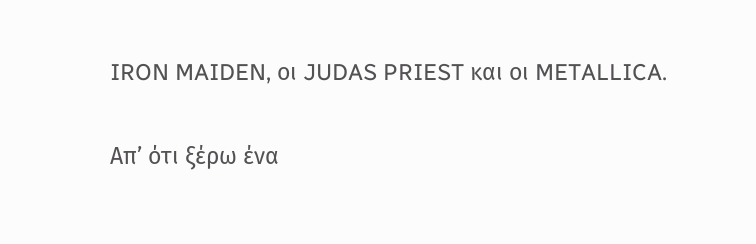IRON MAIDEN, οι JUDAS PRIEST και οι METALLICA.

Απ’ ότι ξέρω ένα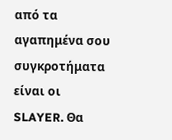από τα αγαπημένα σου συγκροτήματα είναι οι SLAYER. Θα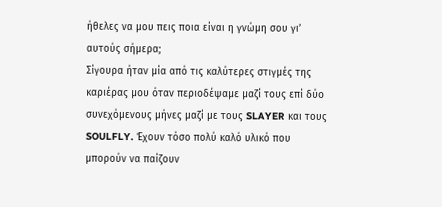ήθελες να μου πεις ποια είναι η γνώμη σου γι’ αυτούς σήμερα;
Σίγουρα ήταν μία από τις καλύτερες στιγμές της καριέρας μου όταν περιοδέψαμε μαζί τους επί δύο συνεχόμενους μήνες μαζί με τους SLAYER και τους SOULFLY. Έχουν τόσο πολύ καλό υλικό που μπορούν να παίζουν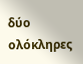δύο ολόκληρες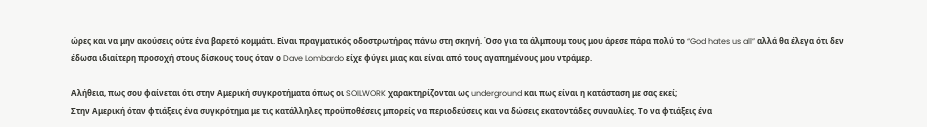ώρες και να μην ακούσεις ούτε ένα βαρετό κομμάτι. Είναι πραγματικός οδοστρωτήρας πάνω στη σκηνή. Όσο για τα άλμπουμ τους μου άρεσε πάρα πολύ το “God hates us all” αλλά θα έλεγα ότι δεν έδωσα ιδιαίτερη προσοχή στους δίσκους τους όταν ο Dave Lombardo είχε φύγει μιας και είναι από τους αγαπημένους μου ντράμερ.

Αλήθεια, πως σου φαίνεται ότι στην Αμερική συγκροτήματα όπως οι SOILWORK χαρακτηρίζονται ως underground και πως είναι η κατάσταση με σας εκεί;
Στην Αμερική όταν φτιάξεις ένα συγκρότημα με τις κατάλληλες προϋποθέσεις μπορείς να περιοδεύσεις και να δώσεις εκατοντάδες συναυλίες. Το να φτιάξεις ένα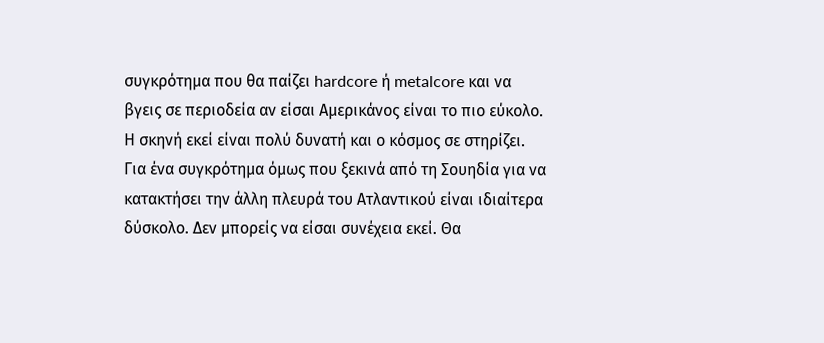συγκρότημα που θα παίζει hardcore ή metalcore και να βγεις σε περιοδεία αν είσαι Αμερικάνος είναι το πιο εύκολο. Η σκηνή εκεί είναι πολύ δυνατή και ο κόσμος σε στηρίζει. Για ένα συγκρότημα όμως που ξεκινά από τη Σουηδία για να κατακτήσει την άλλη πλευρά του Ατλαντικού είναι ιδιαίτερα δύσκολο. Δεν μπορείς να είσαι συνέχεια εκεί. Θα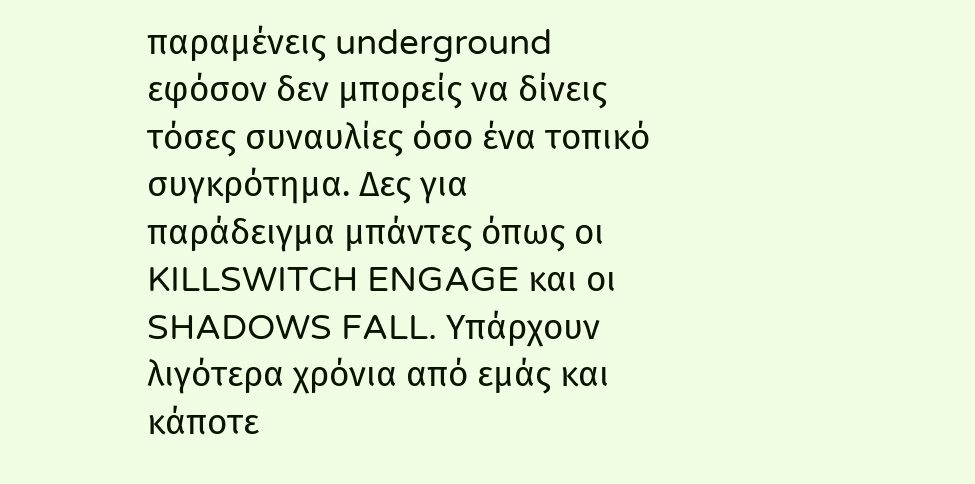παραμένεις underground εφόσον δεν μπορείς να δίνεις τόσες συναυλίες όσο ένα τοπικό συγκρότημα. Δες για παράδειγμα μπάντες όπως οι KILLSWITCH ENGAGE και οι SHADOWS FALL. Υπάρχουν λιγότερα χρόνια από εμάς και κάποτε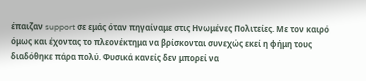έπαιζαν support σε εμάς όταν πηγαίναμε στις Ηνωμένες Πολιτείες. Με τον καιρό όμως και έχοντας το πλεονέκτημα να βρίσκονται συνεχώς εκεί η φήμη τους διαδόθηκε πάρα πολύ. Φυσικά κανείς δεν μπορεί να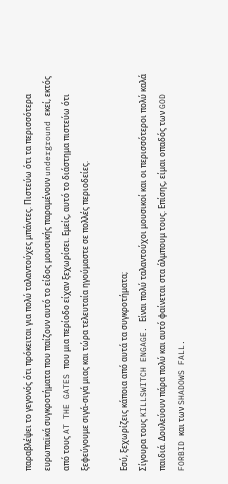παραβλέψει το γεγονός ότι πρόκειται για πολύ ταλαντούχες μπάντες. Πιστεύω ότι τα περισσότερα ευρωπαϊκά συγκροτήματα που παίζουν αυτό το είδος μουσικής παραμένουν underground εκεί, εκτός από τους AT THE GATES που μια περίοδο είχαν ξεχωρίσει. Εμείς, αυτό το διάστημα πιστεύω ότι ξεφεύγουμε σιγά-σιγά μιας και τώρα τελευταία ηγούμαστε σε πολλές περιοδείες.

Εσύ, ξεχωρίζεις κάποια από αυτά τα συγκροτήματα;
Σίγουρα τους KILLSWITCH ENGAGE. Είναι πολύ ταλαντούχοι μουσικοί και οι περισσότεροι πολύ καλά παιδιά. Δουλεύουν πάρα πολύ και αυτό φαίνεται στα άλμπουμ τους. Επίσης, είμαι οπαδός των GOD FORBID και των SHADOWS FALL.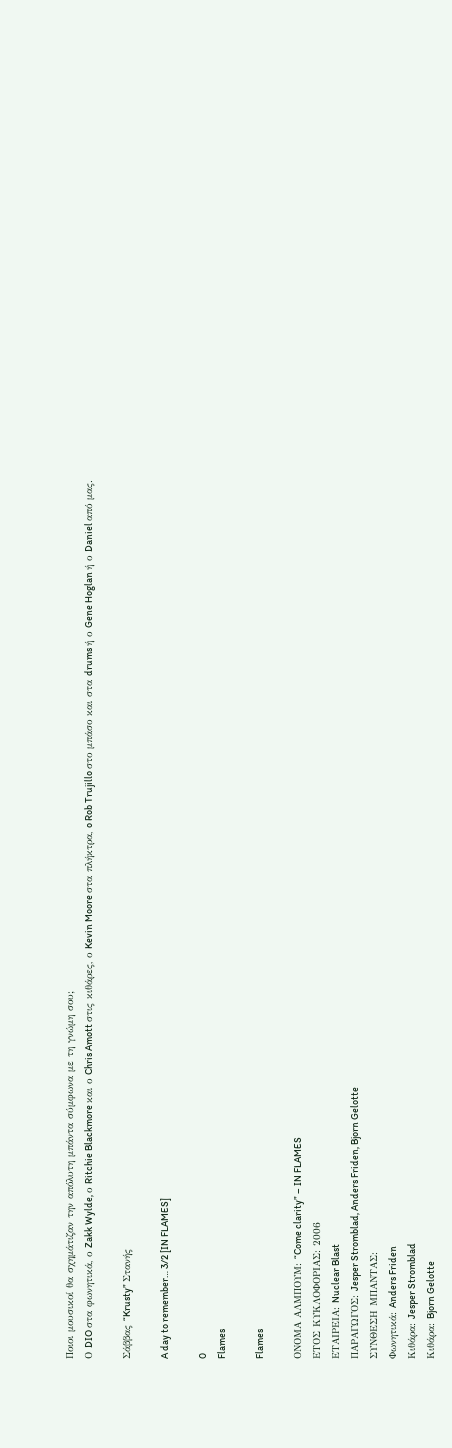Ποιοι μουσικοί θα σχημάτιζαν την απόλυτη μπάντα σύμφωνα με τη γνώμη σου;
Ο DIO στα φωνητικά, ο Zakk Wylde, ο Ritchie Blackmore και ο Chris Amott στις κιθάρες, ο Kevin Moore στα πλήκτρα, o Rob Trujillo στο μπάσο και στα drums ή ο Gene Hoglan ή ο Daniel από μας.

Σάββας “Krusty” Στανής

A day to remember… 3/2 [IN FLAMES]

0
Flames

Flames

ΟΝΟΜΑ ΑΛΜΠΟΥΜ: “Come clarity” – IN FLAMES
ΕΤΟΣ ΚΥΚΛΟΦΟΡΙΑΣ: 2006
ΕΤΑΙΡΕΙΑ: Nuclear Blast
ΠΑΡΑΓΩΓΟΣ: Jesper Stromblad, Anders Friden, Bjorn Gelotte
ΣΥΝΘΕΣΗ ΜΠΑΝΤΑΣ:
Φωνητικά: Anders Friden
Κιθάρα: Jesper Stromblad
Κιθάρα: Bjorn Gelotte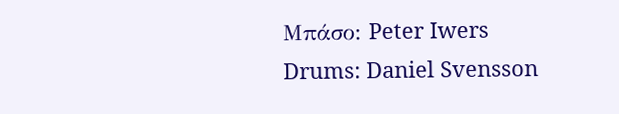Μπάσο: Peter Iwers
Drums: Daniel Svensson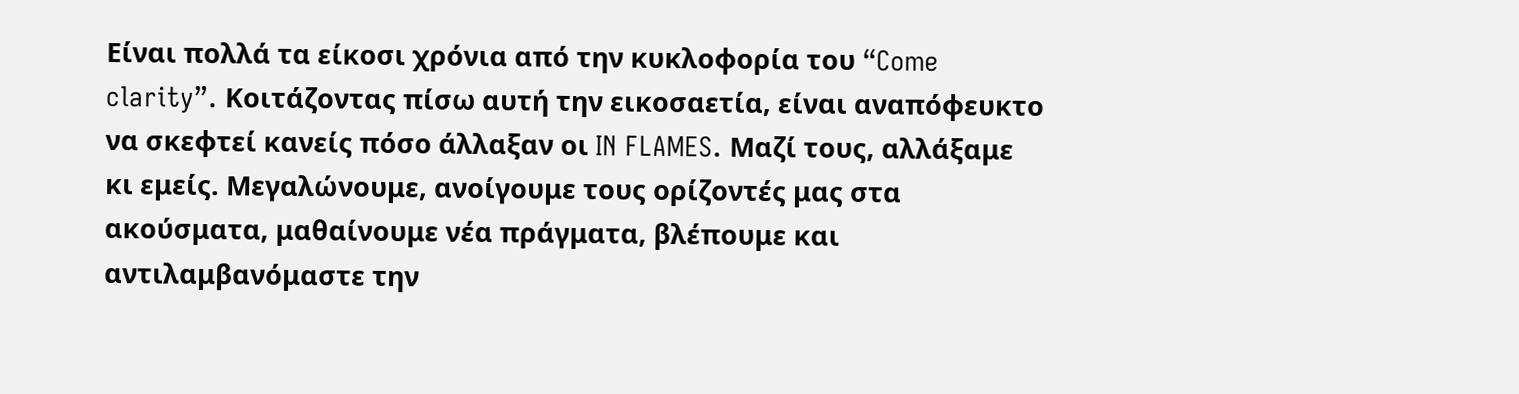Είναι πολλά τα είκοσι χρόνια από την κυκλοφορία του “Come clarity”. Κοιτάζοντας πίσω αυτή την εικοσαετία, είναι αναπόφευκτο να σκεφτεί κανείς πόσο άλλαξαν οι IN FLAMES. Μαζί τους, αλλάξαμε κι εμείς. Μεγαλώνουμε, ανοίγουμε τους ορίζοντές μας στα ακούσματα, μαθαίνουμε νέα πράγματα, βλέπουμε και αντιλαμβανόμαστε την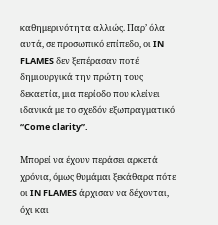καθημερινότητα αλλιώς. Παρ’ όλα αυτά, σε προσωπικό επίπεδο, οι IN FLAMES δεν ξεπέρασαν ποτέ δημιουργικά την πρώτη τους δεκαετία, μια περίοδο που κλείνει ιδανικά με το σχεδόν εξωπραγματικό “Come clarity”.

Μπορεί να έχουν περάσει αρκετά χρόνια, όμως θυμάμαι ξεκάθαρα πότε οι IN FLAMES άρχισαν να δέχονται, όχι και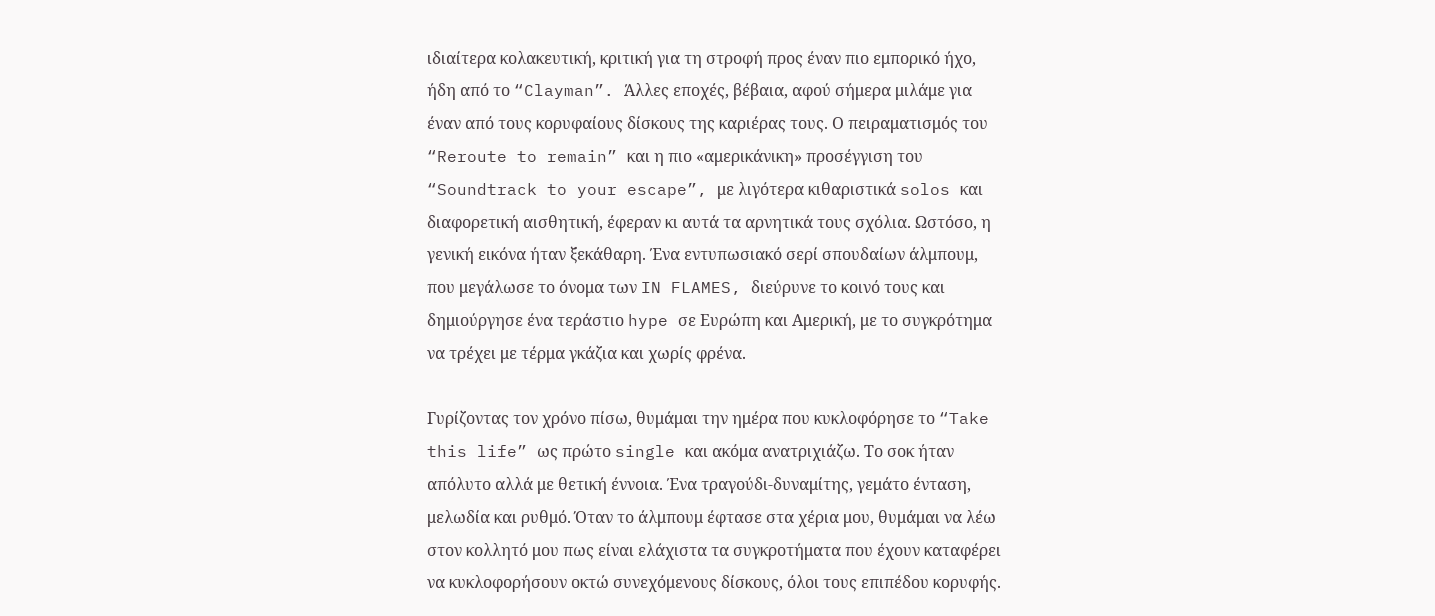ιδιαίτερα κολακευτική, κριτική για τη στροφή προς έναν πιο εμπορικό ήχο, ήδη από το “Clayman”. Άλλες εποχές, βέβαια, αφού σήμερα μιλάμε για έναν από τους κορυφαίους δίσκους της καριέρας τους. Ο πειραματισμός του “Reroute to remain” και η πιο «αμερικάνικη» προσέγγιση του “Soundtrack to your escape”, με λιγότερα κιθαριστικά solos και διαφορετική αισθητική, έφεραν κι αυτά τα αρνητικά τους σχόλια. Ωστόσο, η γενική εικόνα ήταν ξεκάθαρη. Ένα εντυπωσιακό σερί σπουδαίων άλμπουμ, που μεγάλωσε το όνομα των IN FLAMES, διεύρυνε το κοινό τους και δημιούργησε ένα τεράστιο hype σε Ευρώπη και Αμερική, με το συγκρότημα να τρέχει με τέρμα γκάζια και χωρίς φρένα.

Γυρίζοντας τον χρόνο πίσω, θυμάμαι την ημέρα που κυκλοφόρησε το “Take this life” ως πρώτο single και ακόμα ανατριχιάζω. Το σοκ ήταν απόλυτο αλλά με θετική έννοια. Ένα τραγούδι-δυναμίτης, γεμάτο ένταση, μελωδία και ρυθμό. Όταν το άλμπουμ έφτασε στα χέρια μου, θυμάμαι να λέω στον κολλητό μου πως είναι ελάχιστα τα συγκροτήματα που έχουν καταφέρει να κυκλοφορήσουν οκτώ συνεχόμενους δίσκους, όλοι τους επιπέδου κορυφής.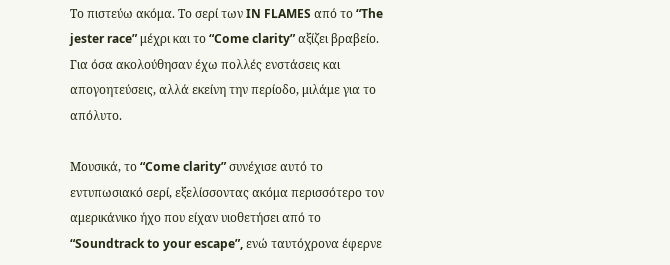Το πιστεύω ακόμα. Το σερί των IN FLAMES από το “The jester race” μέχρι και το “Come clarity” αξίζει βραβείο. Για όσα ακολούθησαν έχω πολλές ενστάσεις και απογοητεύσεις, αλλά εκείνη την περίοδο, μιλάμε για το απόλυτο.

Μουσικά, το “Come clarity” συνέχισε αυτό το εντυπωσιακό σερί, εξελίσσοντας ακόμα περισσότερο τον αμερικάνικο ήχο που είχαν υιοθετήσει από το “Soundtrack to your escape”, ενώ ταυτόχρονα έφερνε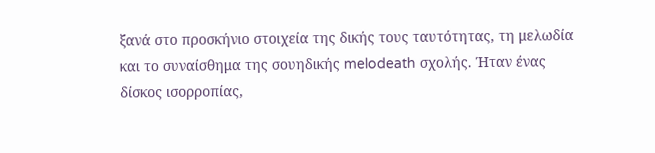ξανά στο προσκήνιο στοιχεία της δικής τους ταυτότητας, τη μελωδία και το συναίσθημα της σουηδικής melodeath σχολής. Ήταν ένας δίσκος ισορροπίας,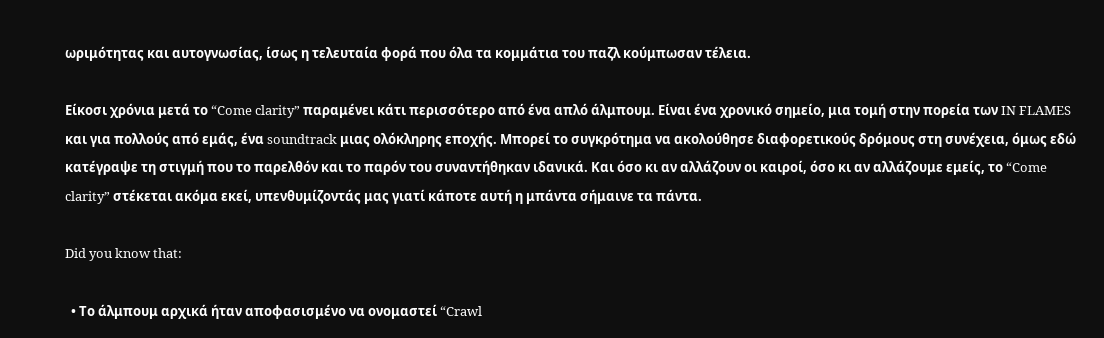ωριμότητας και αυτογνωσίας, ίσως η τελευταία φορά που όλα τα κομμάτια του παζλ κούμπωσαν τέλεια.

Είκοσι χρόνια μετά το “Come clarity” παραμένει κάτι περισσότερο από ένα απλό άλμπουμ. Είναι ένα χρονικό σημείο, μια τομή στην πορεία των IN FLAMES και για πολλούς από εμάς, ένα soundtrack μιας ολόκληρης εποχής. Μπορεί το συγκρότημα να ακολούθησε διαφορετικούς δρόμους στη συνέχεια, όμως εδώ κατέγραψε τη στιγμή που το παρελθόν και το παρόν του συναντήθηκαν ιδανικά. Και όσο κι αν αλλάζουν οι καιροί, όσο κι αν αλλάζουμε εμείς, το “Come clarity” στέκεται ακόμα εκεί, υπενθυμίζοντάς μας γιατί κάποτε αυτή η μπάντα σήμαινε τα πάντα.

Did you know that:

  • Το άλμπουμ αρχικά ήταν αποφασισμένο να ονομαστεί “Crawl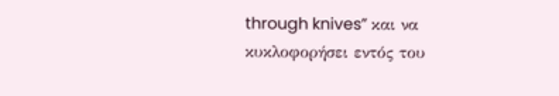through knives” και να κυκλοφορήσει εντός του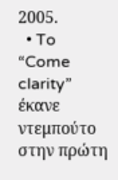2005.
  • To “Come clarity” έκανε ντεμπούτο στην πρώτη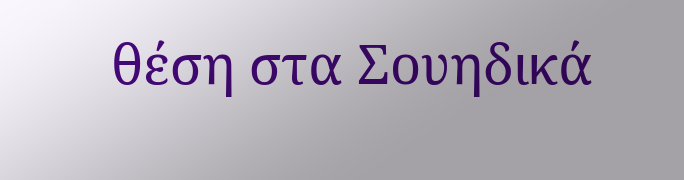θέση στα Σουηδικά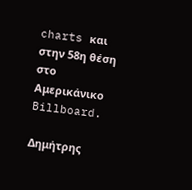charts και στην 58η θέση στο Αμερικάνικο Billboard.

Δημήτρης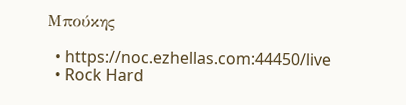Μπούκης

  • https://noc.ezhellas.com:44450/live
  • Rock Hard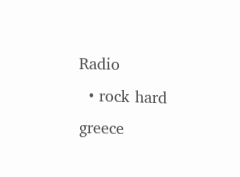Radio
  • rock hard greece